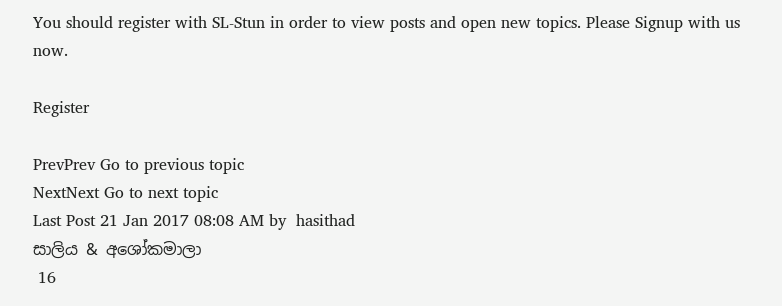You should register with SL-Stun in order to view posts and open new topics. Please Signup with us now.

Register

PrevPrev Go to previous topic
NextNext Go to next topic
Last Post 21 Jan 2017 08:08 AM by  hasithad
සාලිය & අශෝකමාලා
 16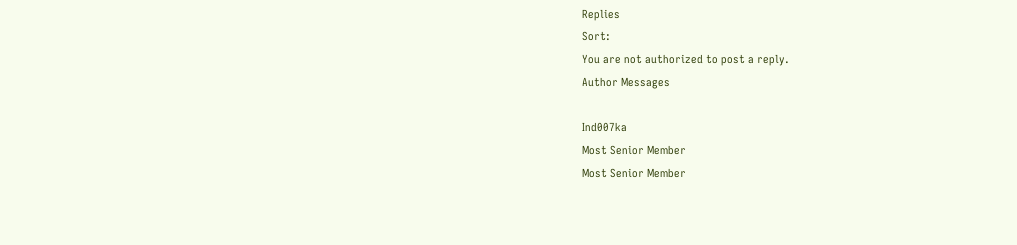Replies
Sort:
You are not authorized to post a reply.
Author Messages

Ind007ka
Most Senior Member
Most Senior Member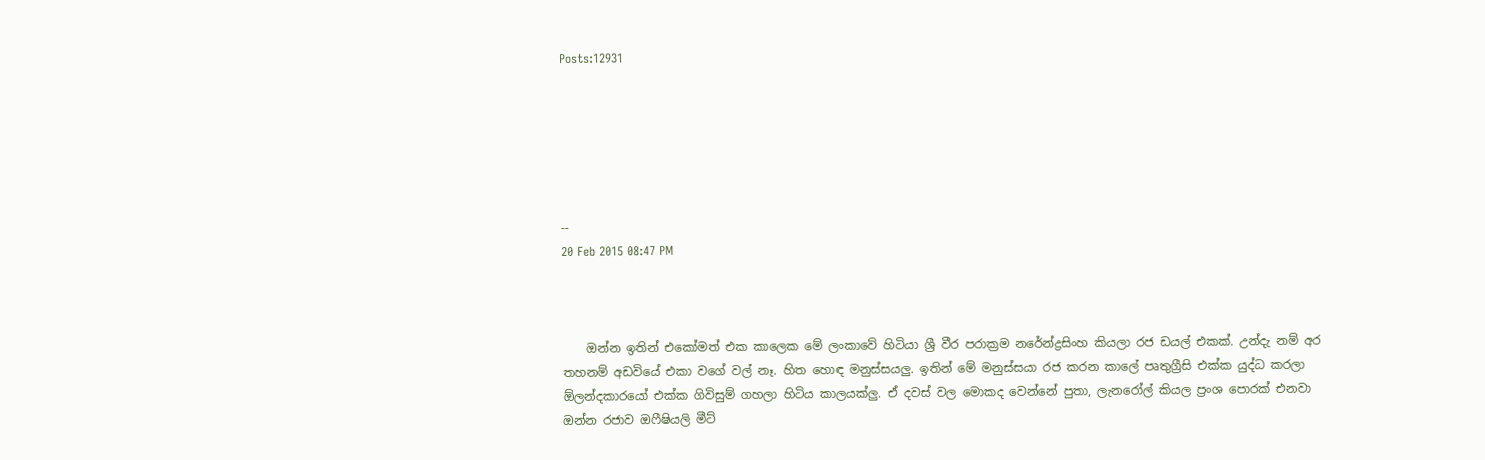Posts:12931






--
20 Feb 2015 08:47 PM



    ඔන්න ඉතින් එකෝමත් එක කාලෙක මේ ලංකාවේ හිටියා ශ්‍රී වීර පරාක්‍රම නරේන්ද්‍රසිංහ කියලා රජ ඩයල් එකක්. උන්දැ නම් අර තහනම් අඩවියේ එකා වගේ වල් නෑ. හිත හොඳ මනුස්සයලු. ඉතින් මේ මනුස්සයා රජ කරන කාලේ පෘතුග්‍රීසි එක්ක යුද්ධ කරලා ඕලන්දකාරයෝ එක්ක ගිවිසුම් ගහලා හිටිය කාලයක්ලු. ඒ දවස් වල මොකද වෙන්නේ පුතා, ලැනරෝල් කියල ප්‍රංශ පොරක් එනවා ඔන්න රජාව ඔෆීෂියලි මීට්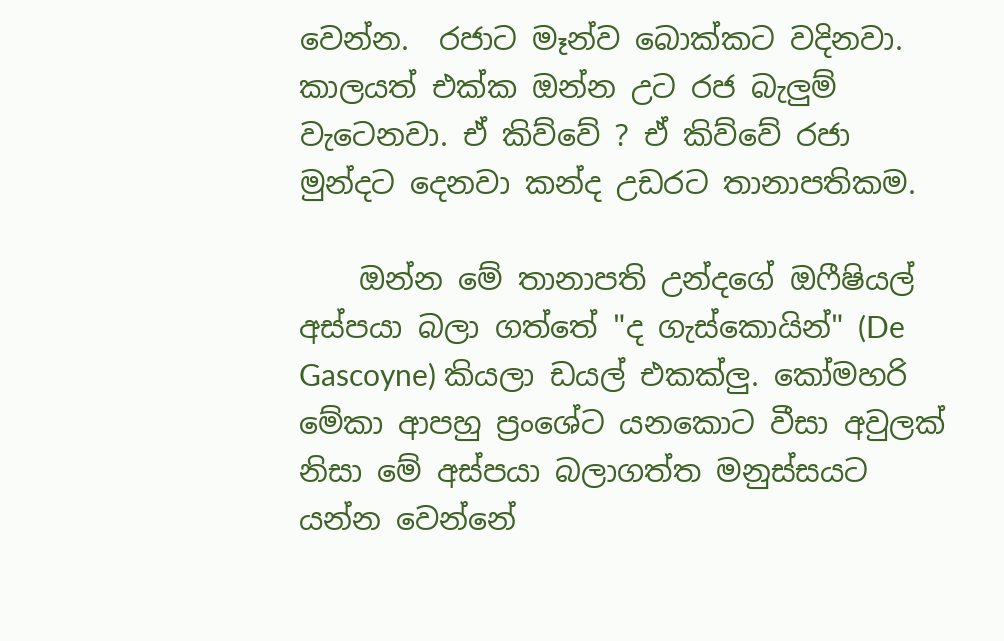වෙන්න.  රජාට මෑන්ව බොක්කට වදිනවා. කාලයත් එක්ක ඔන්න උට රජ බැලුම් වැටෙනවා. ඒ කිව්වේ ? ඒ කිව්වේ රජා මුන්දට දෙනවා කන්ද උඩරට තානාපතිකම.

    ඔන්න මේ තානාපති උන්දගේ ඔෆීෂියල් අස්පයා බලා ගත්තේ "ද ගැස්‌කොයින්" (De Gascoyne) කියලා ඩයල් එකක්ලු. කෝමහරි මේකා ආපහු ප්‍රංශේට යනකොට වීසා අවුලක් නිසා මේ අස්පයා බලාගත්ත මනුස්සයට යන්න වෙන්නේ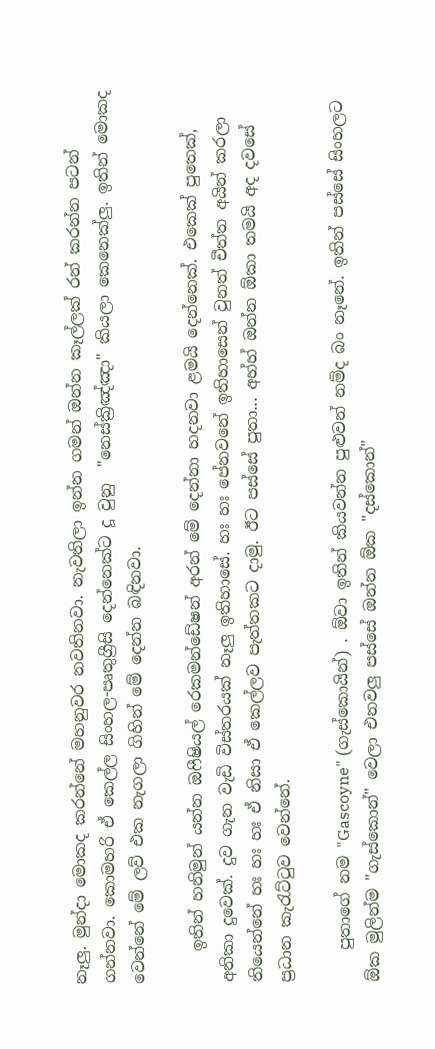නෑලු. මුන්දා මොකද කරන්නේ මහනුවර නවතිනවා. නැවතිලා ඉන්න ගමන් ඔන්න කෑල්ලක් රන් කරන්න පටන් ගන්නවා. කොමහරි ඒ කෙල්ල සිංහල-පෘතුග්‍රීසි දෙන්නෙක්ට දූ වුනු  "නෙස්‌ක්‍රිඤ්ඤා" කියලා කෙනෙක්ලු. ඉතින් මොකද වෙන්නේ මේ ලව් එක නැගලා ගිහින් මේ දෙන්න බඳිනවා.

    ඉතින් හනිමුන් යන්න ඔෆීෂියල් රෙකමන්ඩේෂන් අරන් මේ දෙන්නා හදනවා ළමයි දෙන්නෙක්. එකෙක් පුතෙක්, අනිකා දුවෙක්. දුව ගැන වැඩි විස්තරයක් නෑලු ඉතිහාසේ. හඃ හඃ පේනවනේ ඉතිහාසෙන් වුනත් චීත්ත අයින් කරලා තියෙන්නේ හඃ හඃ හඃ ඒ නිසා ඒ කෙල්ලව පැත්තකට දාමු. ඊට පස්සේ පුතා... අහ්හ් ඔන්න ඕකා තමයි අද දවසේ ප්‍රධාන කැරැට්ටුව වෙන්නේ.

    පුතාගේ නම "Gascoyne" (ගැස්‌කොයින්) . ඕවා ඉතින් කියවන්න පුළුවන් නම්ද බං නෑනේ. ඉතින් පස්සේ සිංහලට ඕක මුලින්ම "ගැස්කොන්" වෙලා එනවලු පස්සේ ඔන්න ඕක "දස්කොන්"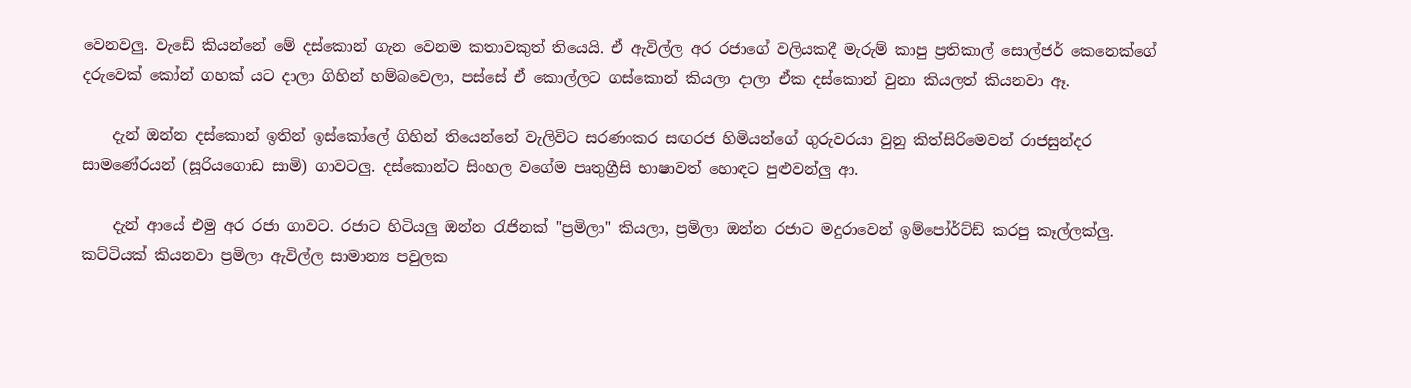වෙනවලු. වැඩේ කියන්නේ මේ දස්කොන් ගැන වෙනම කතාවකුත් තියෙයි. ඒ ඇවිල්ල අර රජාගේ වලියකදී මැරුම් කාපු ප්‍රතිකාල් සොල්ජර් කෙනෙක්ගේ දරුවෙක් කෝන් ගහක් යට දාලා ගිහින් හම්බවෙලා, පස්සේ ඒ කොල්ලට ගස්කොන් කියලා දාලා ඒක දස්කොන් වුනා කියලත් කියනවා ඈ.

    දැන් ඔන්න දස්කොන් ඉතින් ඉස්කෝලේ ගිහින් තියෙන්නේ වැලිවිට සරණංකර සඟරජ හිමියන්ගේ ගුරුවරයා වුනු කිත්සිරිමෙවන් රාජසුන්දර සාමණේරයන් (සූරියගොඩ සාමි) ගාවටලු. දස්කොන්ට සිංහල වගේම පෘතුග්‍රීසි භාෂාවත් හොඳට පුළුවන්ලු ආ.

    දැන් ආයේ එමු අර රජා ගාවට. රජාට හිටියලු ඔන්න රැජිනක් "ප්‍රමිලා" කියලා, ප්‍රමිලා ඔන්න රජාට මදුරාවෙන් ඉම්පෝර්ට්ඩ් කරපු කෑල්ලක්ලු. කට්ටියක් කියනවා ප්‍රමිලා ඇවිල්ල සාමාන්‍ය පවුලක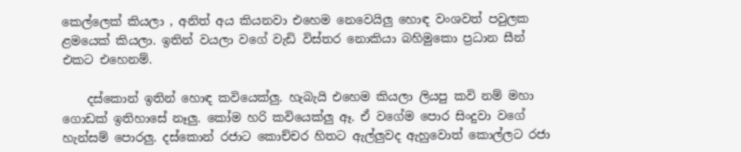කෙල්ලෙක් කියලා , අනිත් අය කියනවා එහෙම නෙවෙයිලු හොඳ වංශවත් පවුලක ළමයෙක් කියලා. ඉතින් වයලා වගේ වැඩි විස්තර නොකියා බහිමුකො ප්‍රධාන සීන් එකට එහෙනම්.

    දස්කොන් ඉතින් හොඳ කවියෙක්ලු. හැබැයි එහෙම කියලා ලියපු කවි නම් මහා ගොඩක් ඉතිහාසේ නෑලු. කෝම හරි කවියෙක්ලු ඈ. ඒ වගේම පොර සිංදුවා වගේ හැන්සම් පොරලු. දස්කොන් රජාට කොච්චර හිතට ඇල්ලුවද ඇහුවොත් කොල්ලට රජා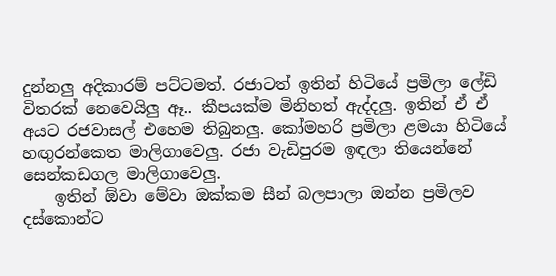දුන්නලු අදිකාරම් පට්ටමත්. රජාටත් ඉතින් හිටියේ ප්‍රමිලා ලේඩි විතරක් නෙවෙයිලු ඈ.. කීපයක්ම මිනිහත් ඇද්දලු. ඉතින් ඒ ඒ අයට රජවාසල් එහෙම තිබුනලු. කෝමහරි ප්‍රමිලා ළමයා හිටියේ හඟුරන්කෙත මාලිගාවෙලු. රජා වැඩිපුරම ඉඳලා තියෙන්නේ සෙන්කඩගල මාලිගාවෙලු.
    ඉතින් ඕවා මේවා ඔක්කම සීන් බලපාලා ඔන්න ප්‍රමිලව දස්කොන්ට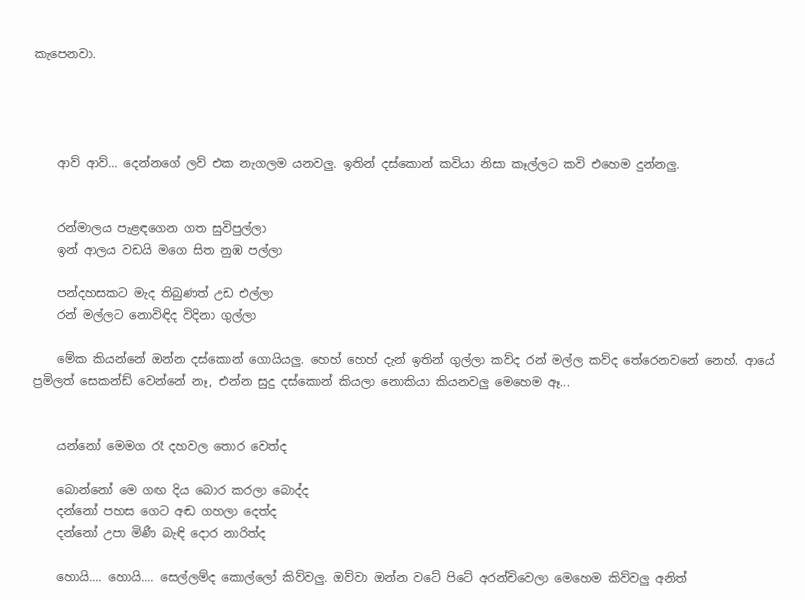කැපෙනවා.




    ආව් ආව්... දෙන්නගේ ලව් එක නැගලම යනවලු. ඉතින් දස්කොන් කවියා නිසා කෑල්ලට කවි එහෙම දුන්නලු.


    රන්මාලය පැළඳගෙන ගත සුවිපුල්ලා
    ඉන් ආලය වඩයි මගෙ සිත නුඹ පල්ලා

    පන්දහසකට මැද තිබුණත් උඩ එල්ලා
    රන් මල්ලට නොවිඳිද විදිනා ගුල්ලා

    මේක කියන්නේ ඔන්න දස්කොන් ගොයියලු. හෙහ් හෙහ් දැන් ඉතින් ගුල්ලා කව්ද රන් මල්ල කව්ද තේරෙනවනේ නෙහ්. ආයේ ප්‍රමිලත් සෙකන්ඩ් වෙන්නේ නෑ, එන්න සුදු දස්කොන් කියලා නොකියා කියනවලු මෙහෙම ඈ...


    යන්නෝ මෙමග රෑ දහවල තොර වෙත්ද

    බොන්නෝ මෙ ගඟ දිය බොර කරලා බොද්ද
    දන්නෝ පහස ගෙට අඬ ගහලා දෙත්ද
    දන්නෝ උපා මිණී බැඳි දොර නාරිත්ද

    හොයි.... හොයි.... සෙල්ලම්ද කොල්ලෝ කිව්වලු. ඔව්වා ඔන්න වටේ පිටේ අරන්චිවෙලා මෙහෙම කිව්වලු අනිත්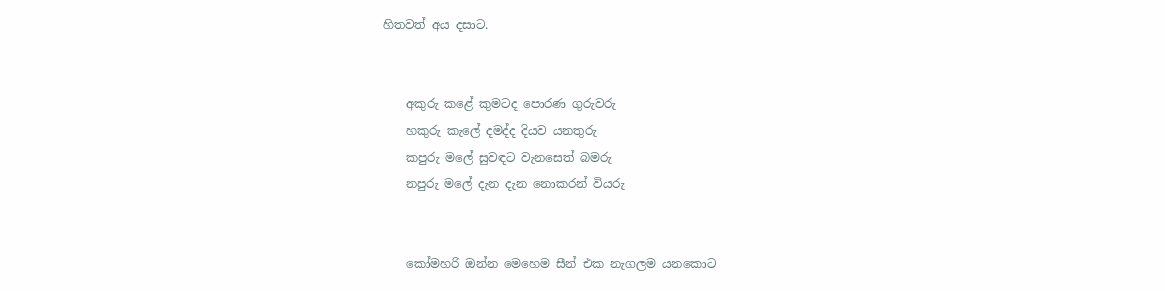හිතවත් අය දසාට.


    අකුරු කළේ කුමටද පොරණ ගුරුවරු
    හකුරු කැලේ දමද්ද දියව යනතුරු
    කපුරු මලේ සුවඳට වැනසෙත් බමරු
    නපුරු මලේ දැන දැන නොකරන් වියරු


    කෝමහරි ඔන්න මෙහෙම සීන් එක නැගලම යනකොට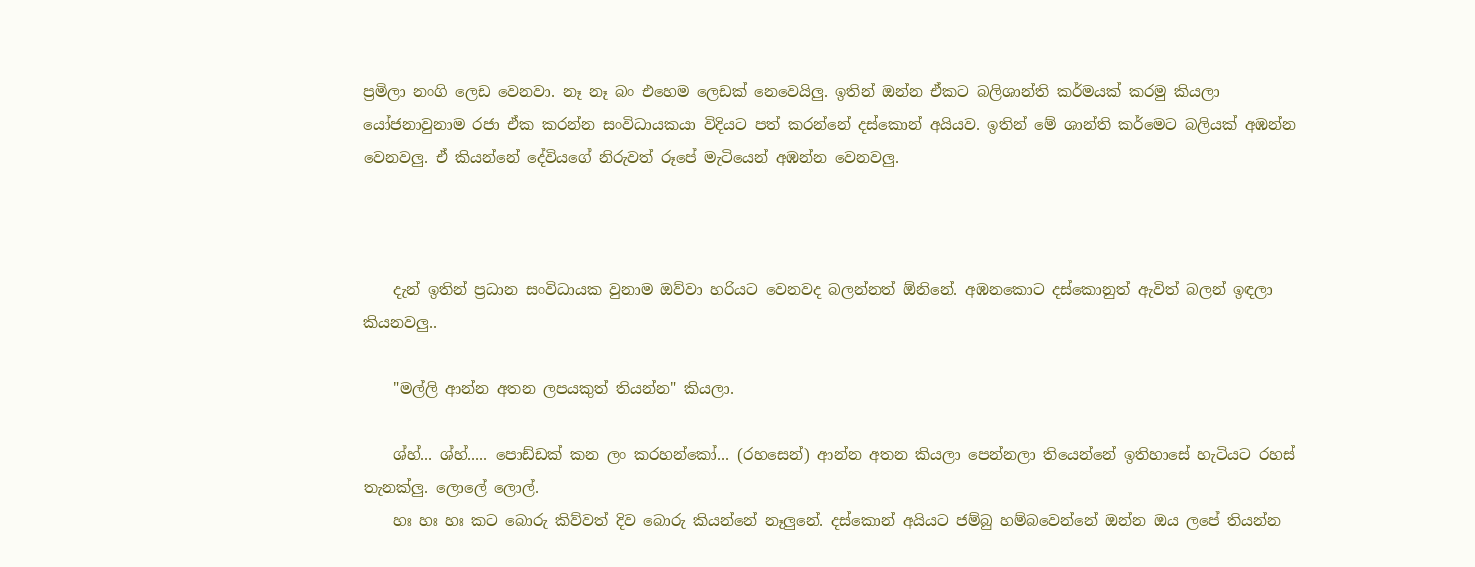ප්‍රමිලා නංගි ලෙඩ වෙනවා. නෑ නෑ බං එහෙම ලෙඩක් නෙවෙයිලු. ඉතින් ඔන්න ඒකට බලිශාන්ති කර්මයක් කරමු කියලා යෝජනාවුනාම රජා ඒක කරන්න සංවිධායකයා විදියට පත් කරන්නේ දස්කොන් අයියව. ඉතින් මේ ශාන්ති කර්මෙට බලියක් අඹන්න වෙනවලු. ඒ කියන්නේ දේවියගේ නිරුවත් රූපේ මැටියෙන් අඹන්න වෙනවලු.



    දැන් ඉතින් ප්‍රධාන සංවිධායක වුනාම ඔව්වා හරියට වෙනවද බලන්නත් ඕනිනේ. අඹනකොට දස්කොනුත් ඇවිත් බලන් ඉඳලා කියනවලු..

    "මල්ලි ආන්න අතන ලපයකුත් තියන්න" කියලා.

    ශ්හ්... ශ්හ්..... පොඩ්ඩක් කන ලං කරහන්කෝ... (රහසෙන්) ආන්න අතන කියලා පෙන්නලා තියෙන්නේ ඉතිහාසේ හැටියට රහස් තැනක්ලු. ලොලේ ලොල්.
    හඃ හඃ හඃ කට බොරු කිව්වත් දිව බොරු කියන්නේ නෑලුනේ. දස්කොන් අයියට ජම්බු හම්බවෙන්නේ ඔන්න ඔය ලපේ තියන්න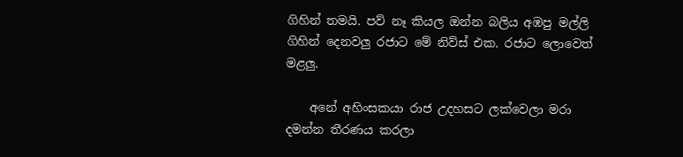ගිහින් තමයි. පව් නෑ කියල ඔන්න බලිය අඹපු මල්ලි ගිහින් දෙනවලු රජාට මේ නිව්ස් එක. රජාට ලොවෙත් මළලු.

    අනේ අහිංසකයා රාජ උදහසට ලක්වෙලා මරා දමන්න තීරණය කරලා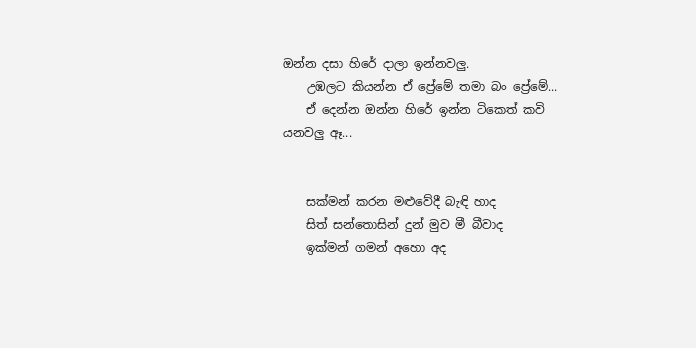ඔන්න දසා හිරේ දාලා ඉන්නවලු.
    උඹලට කියන්න ඒ ප්‍රේමේ තමා බං ප්‍රේමේ...
    ඒ දෙන්න ඔන්න හිරේ ඉන්න ටිකෙත් කවි යනවලු ඈ...


    සක්‌මන් කරන මළුවේදී බැඳි හාද
    සිත් සන්තොසින් දුන් මුව මී බීවාද
    ඉක්‌මන් ගමන් අහො අද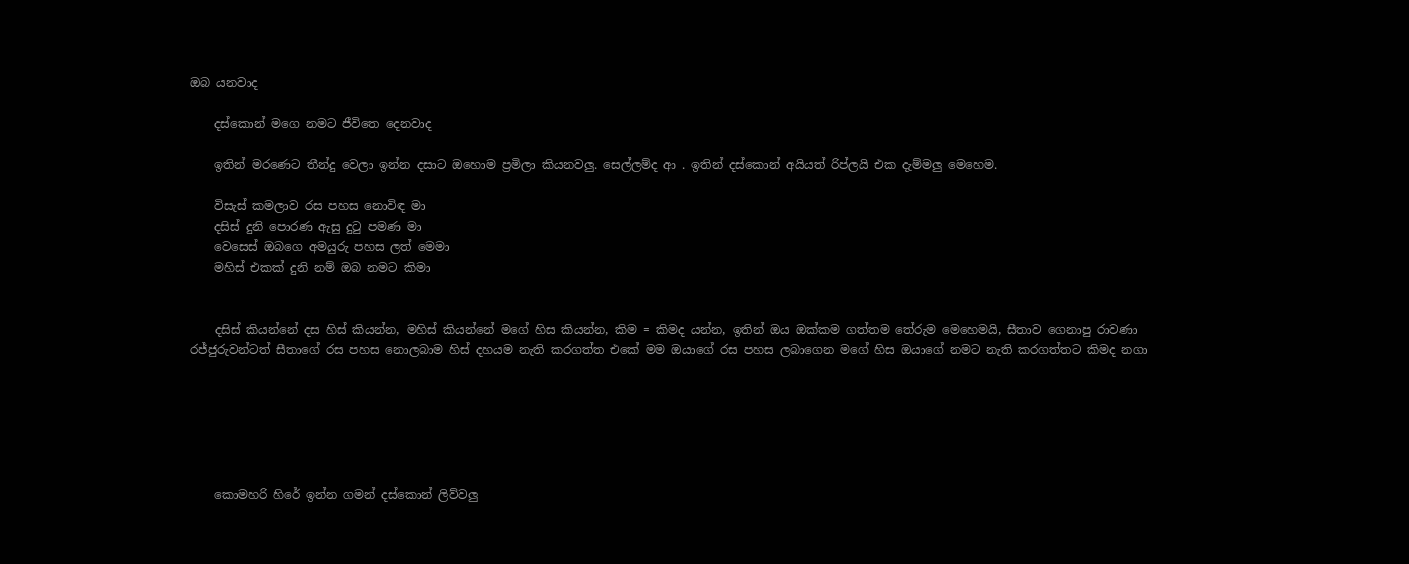ඔබ යනවාද

    දස්‌කොන් මගෙ නමට ජීවිතෙ දෙනවාද

    ඉතින් මරණෙට තීන්දු වෙලා ඉන්න දසාට ඔහොම ප්‍රමිලා කියනවලු. සෙල්ලම්ද ආ . ඉතින් දස්කොන් අයියත් රිප්ලයි එක දැම්මලු මෙහෙම.

    විසැස්‌ කමලාව රස පහස නොවිඳ මා
    දසිස්‌ දුනි පොරණ ඇසු දුටු පමණ මා
    වෙසෙස්‌ ඔබගෙ අමයුරු පහස ලත් මෙමා
    මහිස්‌ එකක්‌ දුනි නම් ඔබ නමට කිමා


    දසිස් කියන්නේ දස හිස් කියන්න, මහිස් කියන්නේ මගේ හිස කියන්න, කිම = කිමද යන්න, ඉතින් ඔය ඔක්කම ගත්තම තේරුම මෙහෙමයි, සීතාව ගෙනාපු රාවණා රජ්ජුරුවන්ටත් සීතාගේ රස පහස නොලබාම හිස් දහයම නැති කරගත්ත එකේ මම ඔයාගේ රස පහස ලබාගෙන මගේ හිස ඔයාගේ නමට නැති කරගත්තට කිමද නගා






    කොමහරි හිරේ ඉන්න ගමන් දස්කොන් ලිව්වලු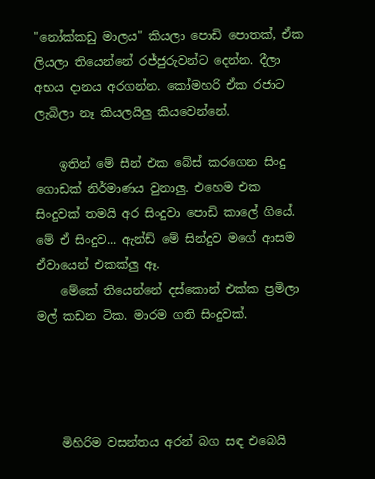"නෝක්‌කඩු මාලය" කියලා පොඩි පොතක්, ඒක ලියලා තියෙන්නේ රජ්ජුරුවන්ට දෙන්න. දීලා අභය දානය අරගන්න. කෝමහරි ඒක රජාට ලැබිලා නෑ කියලයිලු කියවෙන්නේ.

    ඉතින් මේ සීන් එක බේස් කරගෙන සිංදු ගොඩක් නිර්මාණය වුනාලු. එහෙම එක සිංදුවක් තමයි අර සිංදුවා පොඩි කාලේ ගියේ. මේ ඒ සිංදුව... ඇන්ඩ් මේ සින්දුව මගේ ආසම ඒවායෙන් එකක්ලු ඈ.
    මේකේ තියෙන්නේ දස්කොන් එක්ක ප්‍රමිලා මල් කඩන ටික. මාරම ගති සිංදුවක්.




    මිහිරිම වසන්තය අරන් බග සඳ එබෙයි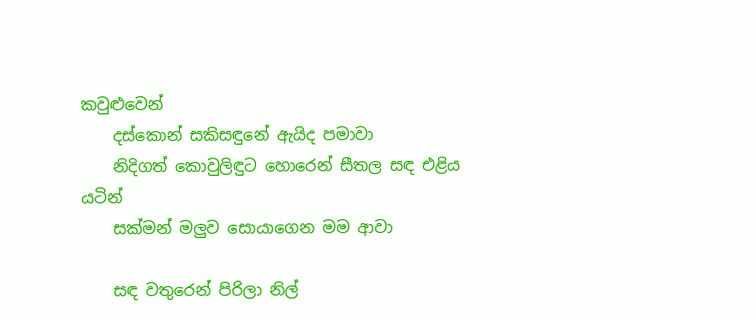කවුළුවෙන්
    දස්කොන් සකිසඳුනේ ඇයිද පමාවා
    නිදිගත් කොවුලිඳුට හොරෙන් සීතල සඳ එළිය යටින්
    සක්මන් මලුව සොයාගෙන මම ආවා

    සඳ වතුරෙන් පිරිලා නිල්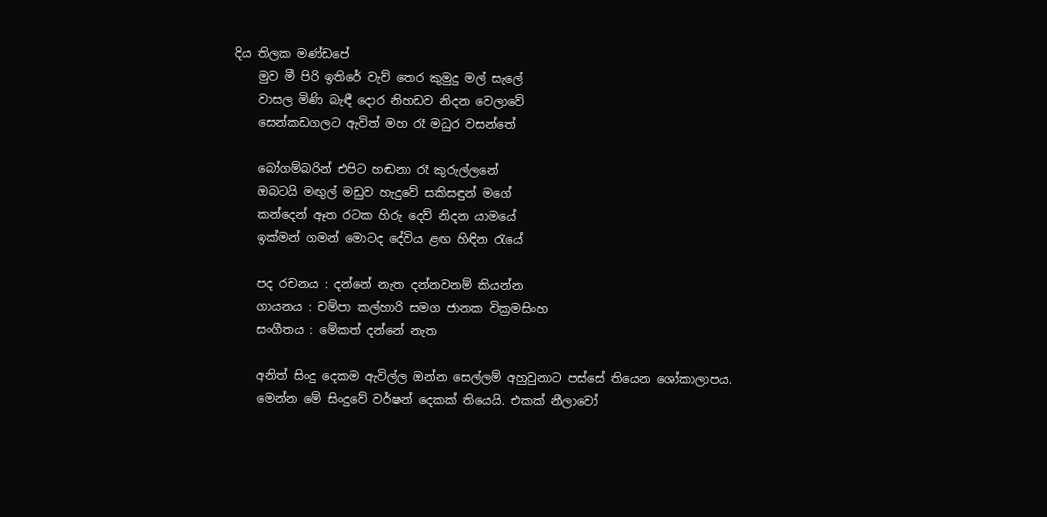දිය තිලක මණ්ඩපේ
    මුව මී පිරි ඉතිරේ වැව් තෙර කුමුදු මල් සැලේ
    වාසල මිණි බැඳී දොර නිහඩව නිදන වෙලාවේ
    සෙන්කඩගලට ඇවිත් මහ රෑ මධුර වසන්තේ

    බෝගම්බරින් එපිට හඬනා රෑ කුරුල්ලනේ
    ඔබටයි මඟුල් මඩුව හැදුවේ සකිසඳුන් මගේ
    කන්දෙන් ඈත රටක හිරු දෙව් නිදන යාමයේ
    ඉක්මන් ගමන් මොටද දේවිය ළඟ හිඳින රැයේ

    පද රචනය : දන්නේ නැත දන්නවනම් කියන්න
    ගායනය : චම්පා කල්හාරි සමග ජානක වික්‍රමසිංහ
    සංගීතය : මේකත් දන්නේ නැත

    අනිත් සිංදු දෙකම ඇවිල්ල ඔන්න සෙල්ලම් අහුවුනාට පස්සේ තියෙන ශෝකාලාපය.
    මෙන්න මේ සිංදුවේ වර්ෂන් දෙකක් තියෙයි. එකක් නීලාවෝ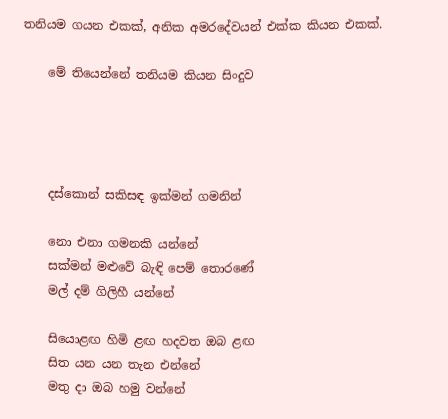තනියම ගයන එකක්, අනික අමරදේවයන් එක්ක කියන එකක්.

    මේ තියෙන්නේ තනියම කියන සිංදුව




    දස්කොන් සකිසඳ ඉක්මන් ගමනින්

    නො එනා ගමනකි යන්නේ
    සක්මන් මළුවේ බැඳි පෙම් තොරණේ
    මල් දම් ගිලිහී යන්නේ

    සියොළඟ හිමි ළඟ හදවත ඔබ ළඟ
    සිත යන යන තැන එන්නේ
    මතු දා ඔබ හමු වන්නේ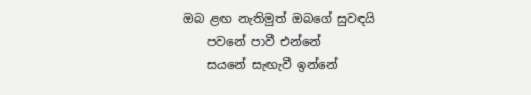ඔබ ළඟ නැතිමුත් ඔබගේ සුවඳයි
    පවනේ පාවී එන්නේ
    සයනේ සැඟැවී ඉන්නේ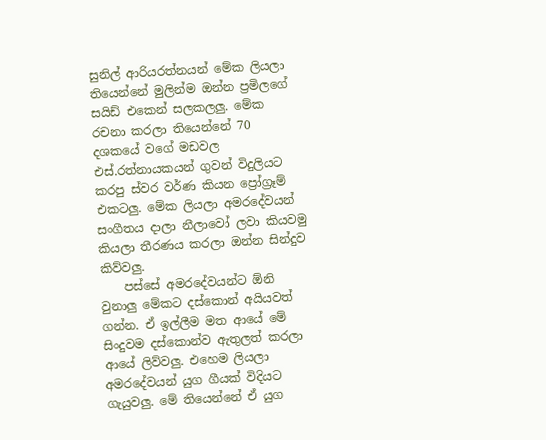සුනිල් ආරියරත්නයන් මේක ලියලා තියෙන්නේ මුලින්ම ඔන්න ප්‍රමිලගේ සයිඩ් එකෙන් සලකලලු. මේක රචනා කරලා තියෙන්නේ 70 දශකයේ වගේ මඩවල එස්.රත්නායකයන් ගුවන් විදුලියට කරපු ස්වර වර්ණ කියන ප්‍රෝග්‍රෑම් එකටලු. මේක ලියලා අමරදේවයන් සංගීතය දාලා නීලාවෝ ලවා කියවමු කියලා තීරණය කරලා ඔන්න සින්දුව කිව්වලු.
    පස්සේ අමරදේවයන්ට ඕනි වුනාලු මේකට දස්කොන් අයියවත් ගන්න. ඒ ඉල්ලීම මත ආයේ මේ සිංදුවම දස්කොන්ව ඇතුලත් කරලා ආයේ ලිව්වලු. එහෙම ලියලා අමරදේවයන් යුග ගීයක් විදියට ගැයුවලු. මේ තියෙන්නේ ඒ යුග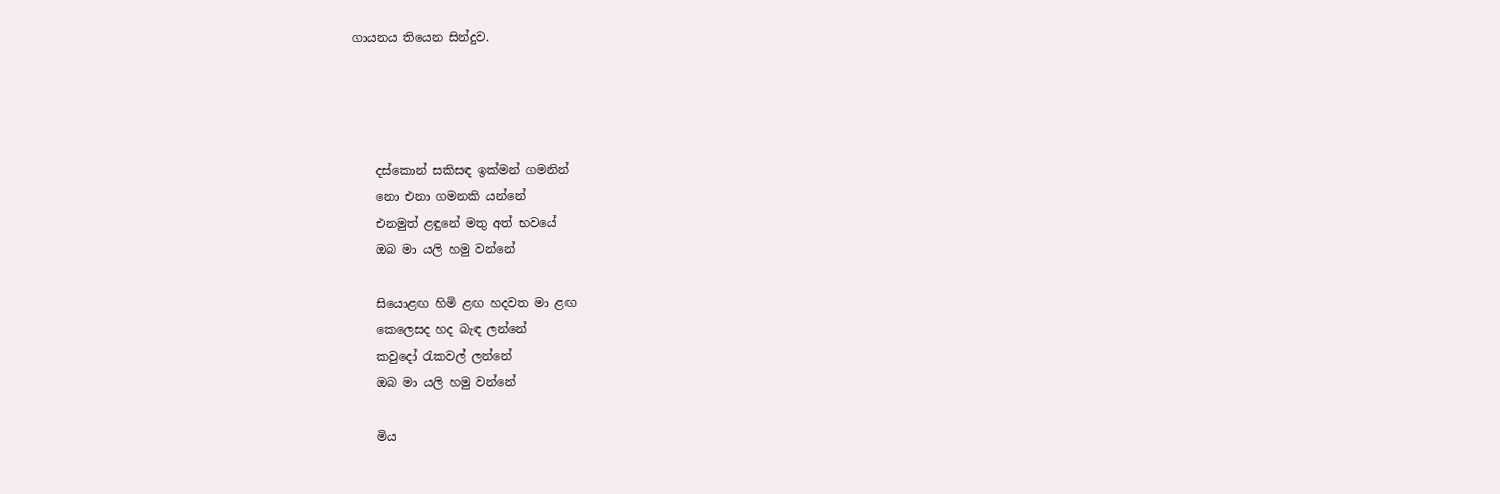ගායනය තියෙන සින්දුව.




    දස්කොන් සකිසඳ ඉක්මන් ගමනින්
    නො එනා ගමනකි යන්නේ
    එනමුත් ළඳුනේ මතු අත් භවයේ
    ඔබ මා යලි හමු වන්නේ

    සියොළඟ හිමි ළඟ හදවත මා ළඟ
    කෙලෙසද හද බැඳ ලන්නේ
    කවුදෝ ‍රැකවල් ලන්නේ
    ඔබ මා යලි හමු වන්නේ

    මිය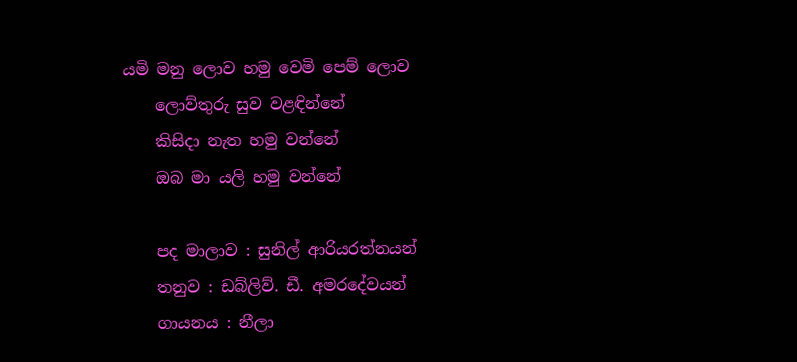යමි මනු ලොව හමු වෙමි පෙම් ලොව
    ලොව්තුරු සුව වළඳින්නේ
    කිසිදා නැත හමු වන්නේ
    ඔබ මා යලි හමු වන්නේ

    පද මාලාව : සුනිල් ආරියරත්නයන්
    තනුව : ඩබ්ලිව්. ඩී. අමරදේවයන්
    ගායනය : නීලා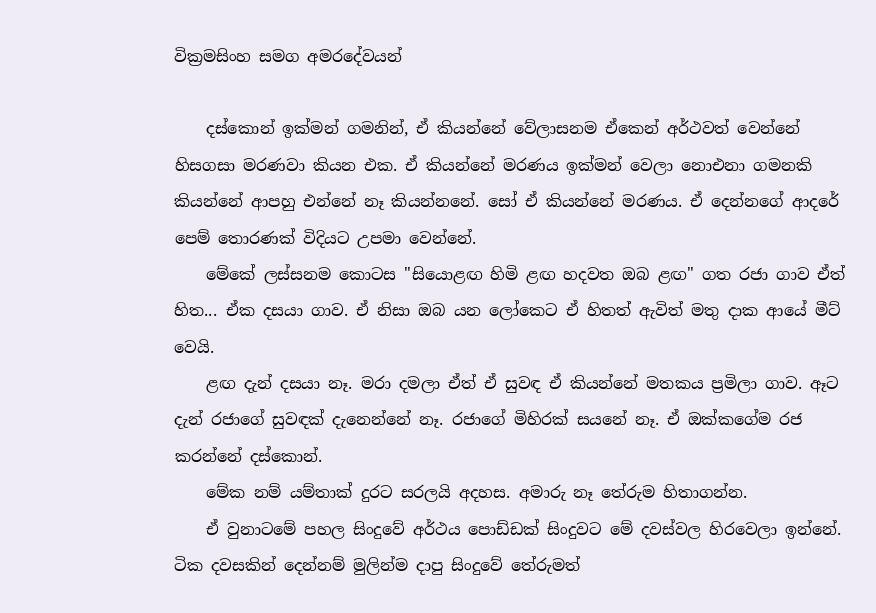වික්‍රමසිංහ සමග අමරදේවයන්

    දස්කොන් ඉක්මන් ගමනින්, ඒ කියන්නේ වේලාසනම ඒකෙන් අර්ථවත් වෙන්නේ හිසගසා මරණවා කියන එක. ඒ කියන්නේ මරණය ඉක්මන් වෙලා නොඑනා ගමනකි කියන්නේ ආපහු එන්නේ නෑ කියන්නනේ. සෝ ඒ කියන්නේ මරණය. ඒ දෙන්නගේ ආදරේ පෙම් තොරණක් විදියට උපමා වෙන්නේ.
    මේකේ ලස්සනම කොටස "සියොළඟ හිමි ළඟ හදවත ඔබ ළඟ" ගත රජා ගාව ඒත් හිත... ඒක දසයා ගාව. ඒ නිසා ඔබ යන ලෝකෙට ඒ හිතත් ඇවිත් මතු දාක ආයේ මීට් වෙයි.
    ළඟ දැන් දසයා නෑ. මරා දමලා ඒත් ඒ සුවඳ ඒ කියන්නේ මතකය ප්‍රමිලා ගාව. ඈට දැන් රජාගේ සුවඳක් දැනෙන්නේ නෑ. රජාගේ මිහිරක් සයනේ නෑ. ඒ ඔක්කගේම රජ කරන්නේ දස්කොන්.
    මේක නම් යම්තාක් දුරට සරලයි අදහස. අමාරු නෑ තේරුම හිතාගන්න.
    ඒ වුනාටමේ පහල සිංදුවේ අර්ථය පොඩ්ඩක් සිංදුවට මේ දවස්වල හිරවෙලා ඉන්නේ. ටික දවසකින් දෙන්නම් මුලින්ම දාපු සිංදුවේ තේරුමත්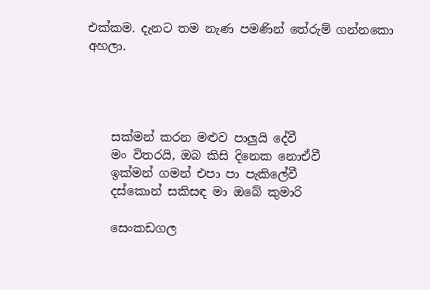එක්කම. දැනට තම නැණ පමණින් තේරුම් ගන්නකො අහලා.




    සක්මන් කරන මළුව පාලුයි දේවී
    මං විතරයි, ඔබ කිසි දිනෙක නොඒවී
    ඉක්මන් ගමන් එපා පා පැකිලේවී
    දස්කොන් සකිසඳ මා ඔබේ කුමාරි

    සෙංකඩගල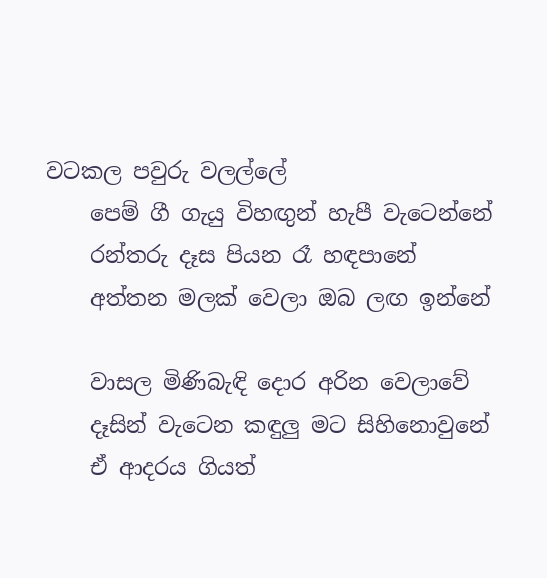වටකල පවුරු වලල්ලේ
    පෙම් ගී ගැයු විහඟුන් හැපී වැටෙන්නේ
    රන්තරු දෑස පියන රෑ හඳපානේ
    අත්තන මලක් වෙලා ඔබ ලඟ ඉන්නේ

    වාසල මිණිබැඳි දොර අරින වෙලාවේ
    දෑසින් වැටෙන කඳුලු මට සිහිනොවුනේ
    ඒ ආදරය ගියත්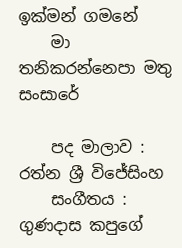ඉක්මන් ගමනේ
    මා තනිකරන්නෙපා මතු සංසාරේ

    පද මාලාව : රත්න ශ්‍රී විජේසිංහ
    සංගීතය : ගුණදාස කපුගේ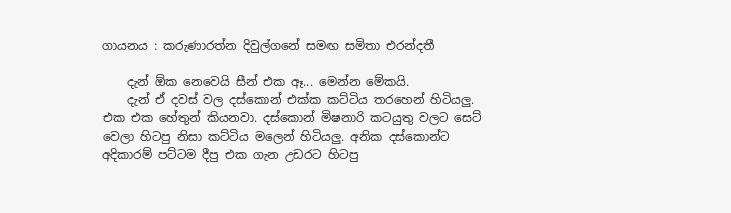ගායනය : කරුණාරත්න දිවුල්ගනේ සමඟ සමිතා එරන්දතී

    දැන් ඕක නෙවෙයි සීන් එක ඈ... මෙන්න මේකයි.
    දැන් ඒ දවස් වල දස්කොන් එක්ක කට්ටිය තරහෙන් හිටියලු. එක එක හේතුන් කියනවා. දස්කොන් මිෂනාරි කටයුතු වලට සෙට් වෙලා හිටපු නිසා කට්ටිය මලෙන් හිටියලු. අනික දස්කොන්ට අදිකාරම් පට්ටම දීපු එක ගැන උඩරට හිටපු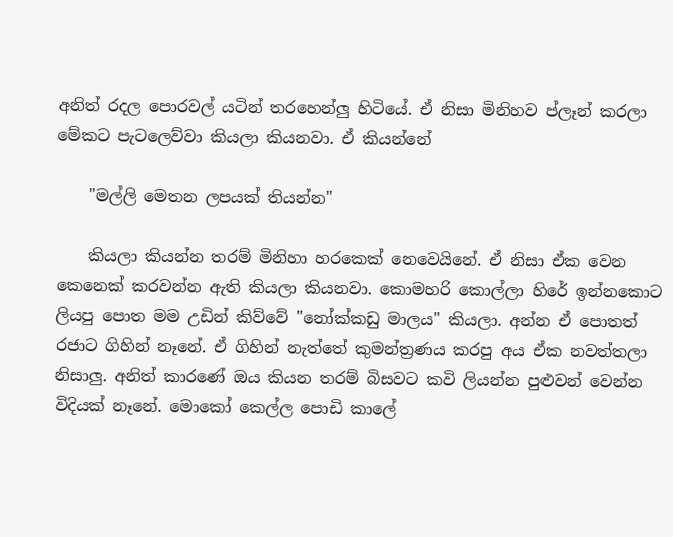අනිත් රදල පොරවල් යටින් තරහෙන්ලු හිටියේ. ඒ නිසා මිනිහව ප්ලෑන් කරලා මේකට පැටලෙව්වා කියලා කියනවා. ඒ කියන්නේ

    "මල්ලි මෙතන ලපයක් තියන්න"

    කියලා කියන්න තරම් මිනිහා හරකෙක් නෙවෙයිනේ. ඒ නිසා ඒක වෙන කෙනෙක් කරවන්න ඇති කියලා කියනවා. කොමහරි කොල්ලා හිරේ ඉන්නකොට ලියපු පොත මම උඩින් කිව්වේ "නෝක්කඩු මාලය" කියලා. අන්න ඒ පොතත් රජාට ගිහින් නෑනේ. ඒ ගිහින් නැත්තේ කුමන්ත්‍රණය කරපු අය ඒක නවත්තලා නිසාලු. අනිත් කාරණේ ඔය කියන තරම් බිසවට කවි ලියන්න පුළුවන් වෙන්න විදියක් නෑනේ. මොකෝ කෙල්ල පොඩි කාලේ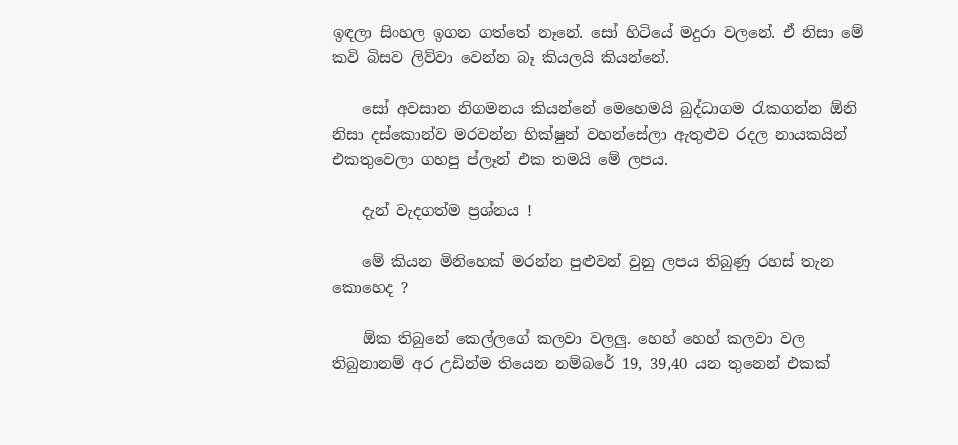ඉඳලා සිංහල ඉගන ගත්තේ නෑනේ. සෝ හිටියේ මදුරා වලනේ. ඒ නිසා මේ කවි බිසව ලිව්වා වෙන්න බෑ කියලයි කියන්නේ.

    සෝ අවසාන නිගමනය කියන්නේ මෙහෙමයි බුද්ධාගම රැකගන්න ඕනි නිසා දස්කොන්ව මරවන්න භික්ෂුන් වහන්සේලා ඇතුළුව රදල නායකයින් එකතුවෙලා ගහපු ප්ලෑන් එක තමයි මේ ලපය.

    දැන් වැදගත්ම ප්‍රශ්නය !

    මේ කියන මිනිහෙක් මරන්න පුළුවන් වුනු ලපය තිබුණු රහස් තැන කොහෙද ?

    ඕක තිබුනේ කෙල්ලගේ කලවා වලලු. හෙහ් හෙහ් කලවා වල තිබුනානම් අර උඩින්ම තියෙන නම්බරේ 19, 39,40 යන තුනෙන් එකක්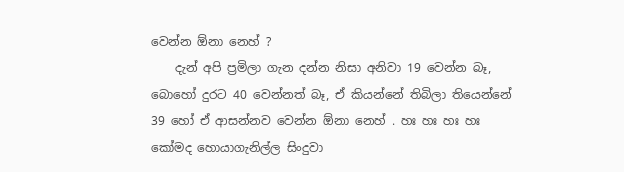වෙන්න ඕනා නෙහ් ?
    දැන් අපි ප්‍රමිලා ගැන දන්න නිසා අනිවා 19 වෙන්න බෑ, බොහෝ දුරට 40 වෙන්නත් බෑ, ඒ කියන්නේ තිබිලා තියෙන්නේ 39 හෝ ඒ ආසන්නව වෙන්න ඕනා නෙහ් . හඃ හඃ හඃ හඃ කෝමද හොයාගැනිල්ල සිංදුවා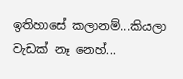ඉතිහාසේ කලානම්...කියලා වැඩක් නෑ නෙහ්...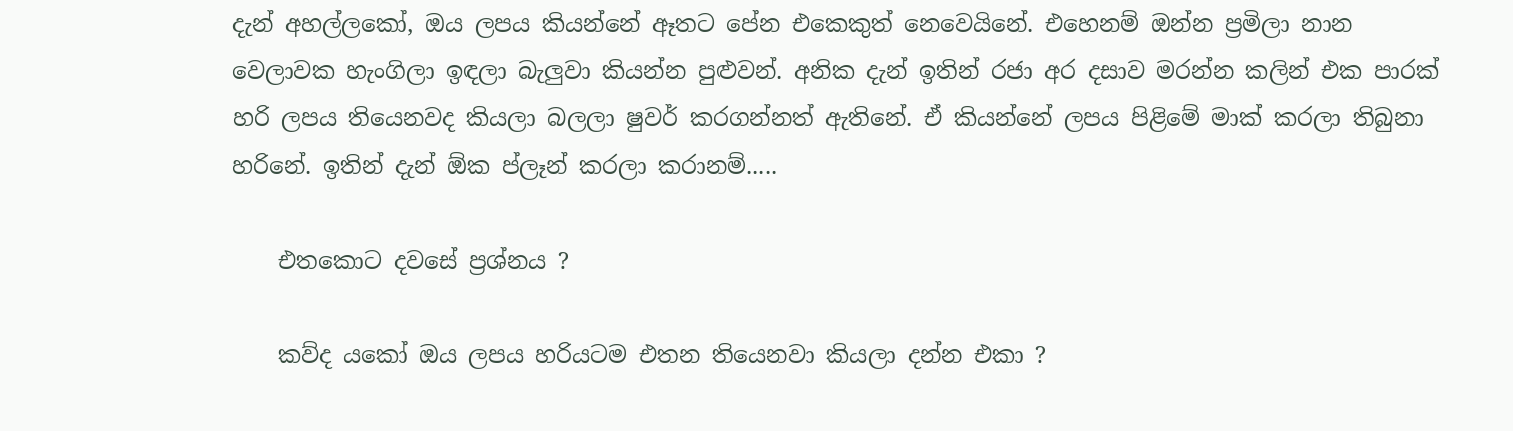දැන් අහල්ලකෝ, ඔය ලපය කියන්නේ ඈතට පේන එකෙකුත් නෙවෙයිනේ. එහෙනම් ඔන්න ප්‍රමිලා නාන වෙලාවක හැංගිලා ඉඳලා බැලුවා කියන්න පුළුවන්. අනික දැන් ඉතින් රජා අර දසාව මරන්න කලින් එක පාරක් හරි ලපය තියෙනවද කියලා බලලා ෂුවර් කරගන්නත් ඇතිනේ. ඒ කියන්නේ ලපය පිළිමේ මාක් කරලා තිබුනා හරිනේ. ඉතින් දැන් ඕක ප්ලෑන් කරලා කරානම්.....

    එතකොට දවසේ ප්‍රශ්නය ?

    කව්ද යකෝ ඔය ලපය හරියටම එතන තියෙනවා කියලා දන්න එකා ?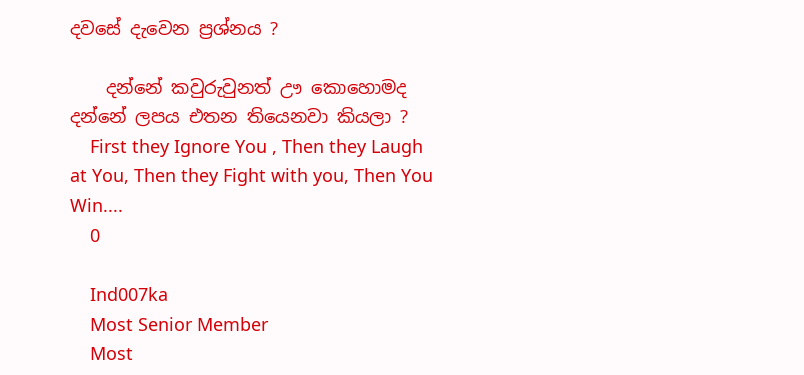දවසේ දැවෙන ප්‍රශ්නය ?

    දන්නේ කවුරුවුනත් ඌ කොහොමද දන්නේ ලපය එතන තියෙනවා කියලා ?
    First they Ignore You , Then they Laugh at You, Then they Fight with you, Then You Win....
    0

    Ind007ka
    Most Senior Member
    Most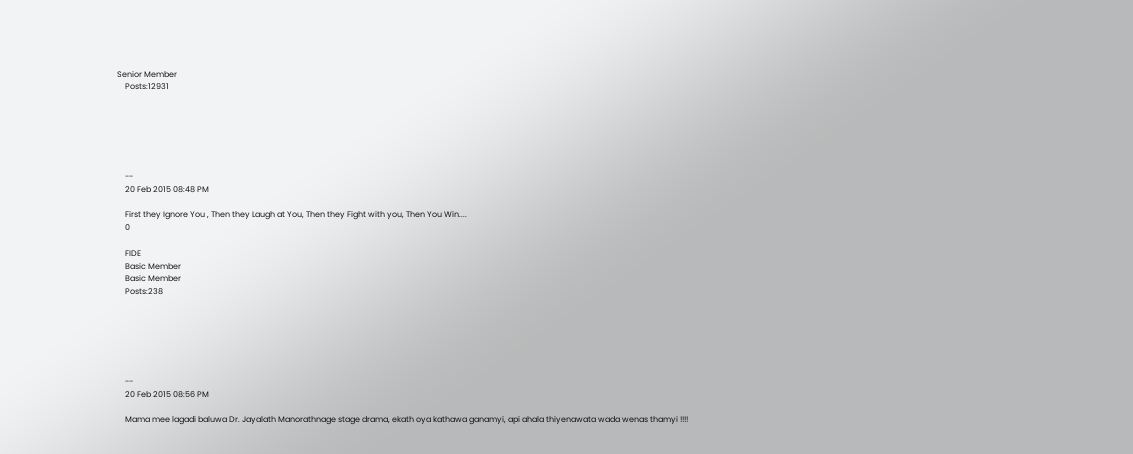Senior Member
    Posts:12931






    --
    20 Feb 2015 08:48 PM

    First they Ignore You , Then they Laugh at You, Then they Fight with you, Then You Win....
    0

    FIDE
    Basic Member
    Basic Member
    Posts:238






    --
    20 Feb 2015 08:56 PM

    Mama mee lagadi baluwa Dr. Jayalath Manorathnage stage drama, ekath oya kathawa ganamyi, api ahala thiyenawata wada wenas thamyi !!!!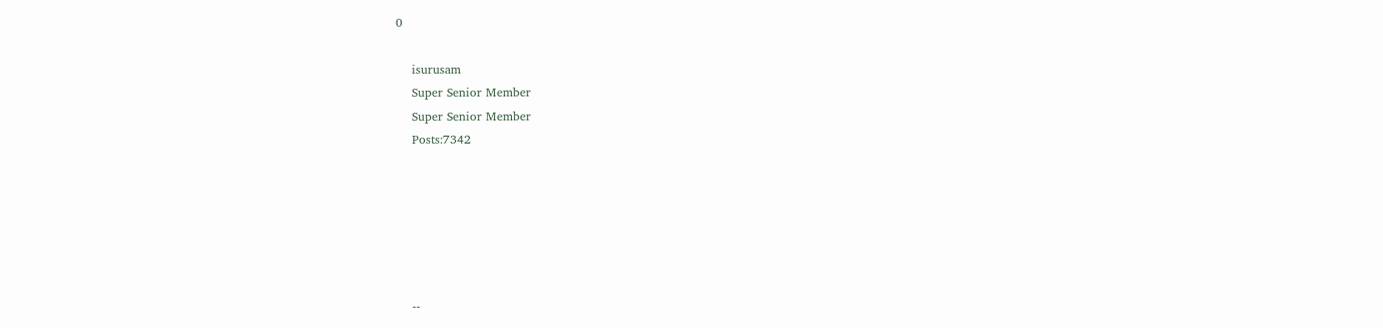0

    isurusam
    Super Senior Member
    Super Senior Member
    Posts:7342






    --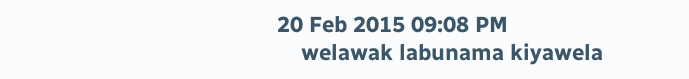20 Feb 2015 09:08 PM
    welawak labunama kiyawela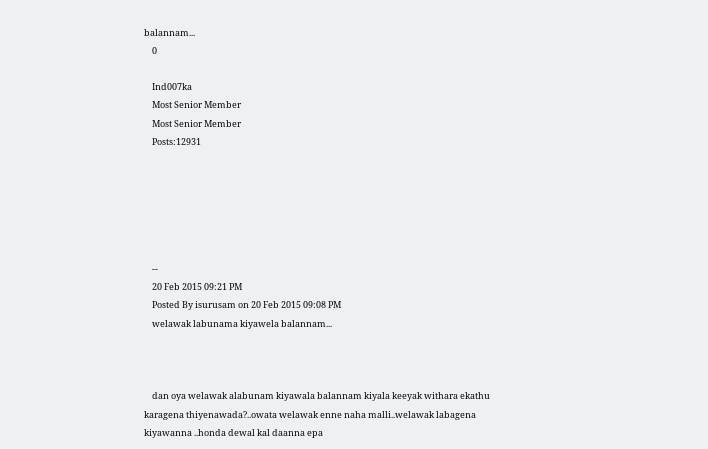balannam...
    0

    Ind007ka
    Most Senior Member
    Most Senior Member
    Posts:12931






    --
    20 Feb 2015 09:21 PM
    Posted By isurusam on 20 Feb 2015 09:08 PM
    welawak labunama kiyawela balannam...



    dan oya welawak alabunam kiyawala balannam kiyala keeyak withara ekathu karagena thiyenawada?..owata welawak enne naha malli..welawak labagena kiyawanna ..honda dewal kal daanna epa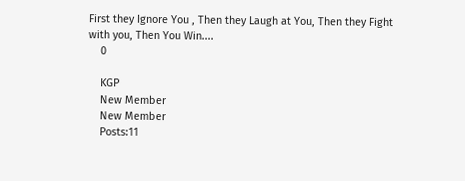First they Ignore You , Then they Laugh at You, Then they Fight with you, Then You Win....
    0

    KGP
    New Member
    New Member
    Posts:11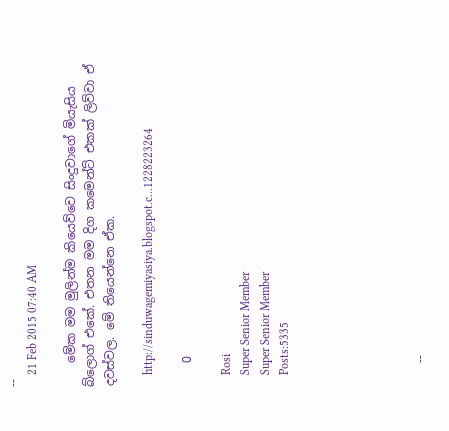--
    21 Feb 2015 07:40 AM

    මේක මම මුලින්ම කියෙව්වෙ සිංදුවාගේ මියැසිය බ්ලොග් එකේ. එතන මම දිග කමෙන්ට් එකක් ලිව්වා ඒ දවස්වල. මේ තියෙන්නෙ ඒක.

    http://sinduwagemiyasiya.blogspot.c...1228223264

    0

    Rosi
    Super Senior Member
    Super Senior Member
    Posts:5335






    --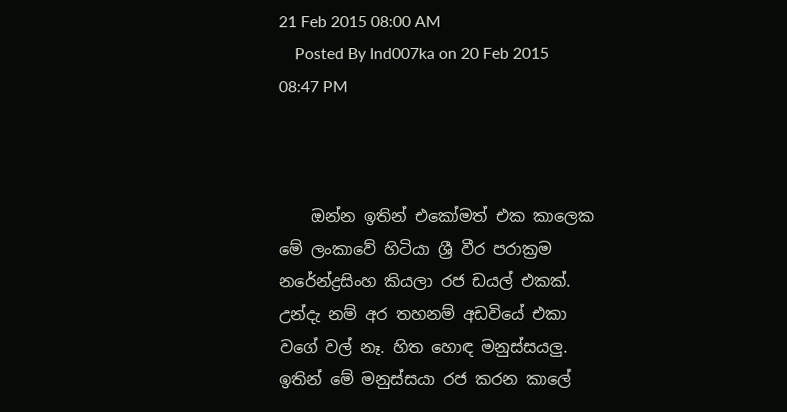21 Feb 2015 08:00 AM
    Posted By Ind007ka on 20 Feb 2015 08:47 PM



    ඔන්න ඉතින් එකෝමත් එක කාලෙක මේ ලංකාවේ හිටියා ශ්‍රී වීර පරාක්‍රම නරේන්ද්‍රසිංහ කියලා රජ ඩයල් එකක්. උන්දැ නම් අර තහනම් අඩවියේ එකා වගේ වල් නෑ. හිත හොඳ මනුස්සයලු. ඉතින් මේ මනුස්සයා රජ කරන කාලේ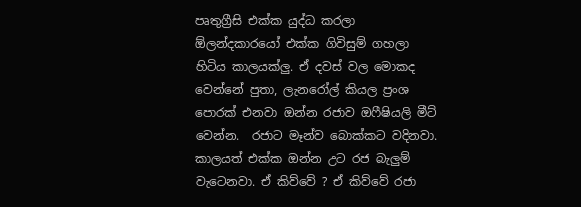පෘතුග්‍රීසි එක්ක යුද්ධ කරලා ඕලන්දකාරයෝ එක්ක ගිවිසුම් ගහලා හිටිය කාලයක්ලු. ඒ දවස් වල මොකද වෙන්නේ පුතා, ලැනරෝල් කියල ප්‍රංශ පොරක් එනවා ඔන්න රජාව ඔෆීෂියලි මීට් වෙන්න.  රජාට මෑන්ව බොක්කට වදිනවා. කාලයත් එක්ක ඔන්න උට රජ බැලුම් වැටෙනවා. ඒ කිව්වේ ? ඒ කිව්වේ රජා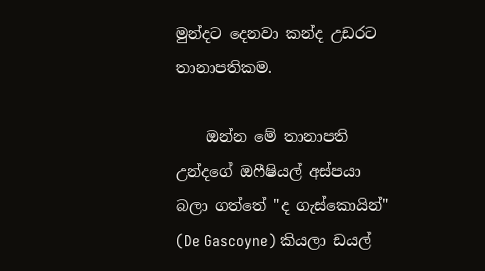මුන්දට දෙනවා කන්ද උඩරට තානාපතිකම.

    ඔන්න මේ තානාපති උන්දගේ ඔෆීෂියල් අස්පයා බලා ගත්තේ "ද ගැස්‌කොයින්" (De Gascoyne) කියලා ඩයල්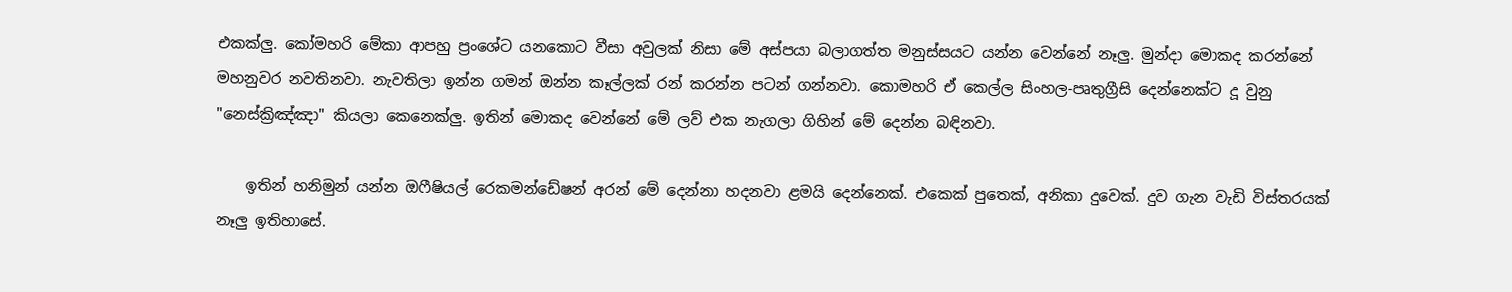එකක්ලු. කෝමහරි මේකා ආපහු ප්‍රංශේට යනකොට වීසා අවුලක් නිසා මේ අස්පයා බලාගත්ත මනුස්සයට යන්න වෙන්නේ නෑලු. මුන්දා මොකද කරන්නේ මහනුවර නවතිනවා. නැවතිලා ඉන්න ගමන් ඔන්න කෑල්ලක් රන් කරන්න පටන් ගන්නවා. කොමහරි ඒ කෙල්ල සිංහල-පෘතුග්‍රීසි දෙන්නෙක්ට දූ වුනු  "නෙස්‌ක්‍රිඤ්ඤා" කියලා කෙනෙක්ලු. ඉතින් මොකද වෙන්නේ මේ ලව් එක නැගලා ගිහින් මේ දෙන්න බඳිනවා.

    ඉතින් හනිමුන් යන්න ඔෆීෂියල් රෙකමන්ඩේෂන් අරන් මේ දෙන්නා හදනවා ළමයි දෙන්නෙක්. එකෙක් පුතෙක්, අනිකා දුවෙක්. දුව ගැන වැඩි විස්තරයක් නෑලු ඉතිහාසේ.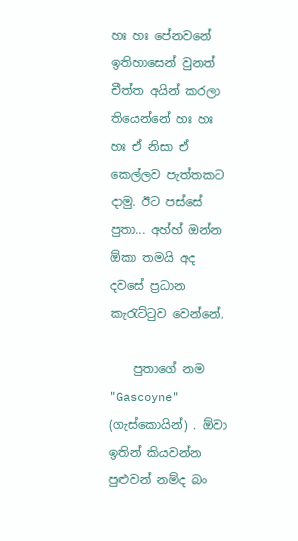හඃ හඃ පේනවනේ ඉතිහාසෙන් වුනත් චීත්ත අයින් කරලා තියෙන්නේ හඃ හඃ හඃ ඒ නිසා ඒ කෙල්ලව පැත්තකට දාමු. ඊට පස්සේ පුතා... අහ්හ් ඔන්න ඕකා තමයි අද දවසේ ප්‍රධාන කැරැට්ටුව වෙන්නේ.

    පුතාගේ නම "Gascoyne" (ගැස්‌කොයින්) . ඕවා ඉතින් කියවන්න පුළුවන් නම්ද බං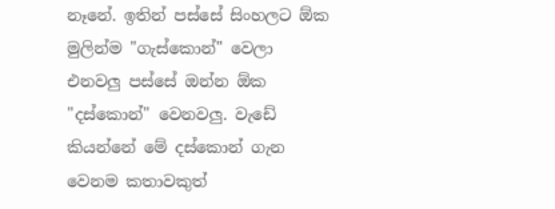නෑනේ. ඉතින් පස්සේ සිංහලට ඕක මුලින්ම "ගැස්කොන්" වෙලා එනවලු පස්සේ ඔන්න ඕක "දස්කොන්" වෙනවලු. වැඩේ කියන්නේ මේ දස්කොන් ගැන වෙනම කතාවකුත්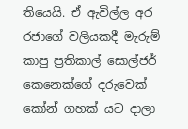තියෙයි. ඒ ඇවිල්ල අර රජාගේ වලියකදී මැරුම් කාපු ප්‍රතිකාල් සොල්ජර් කෙනෙක්ගේ දරුවෙක් කෝන් ගහක් යට දාලා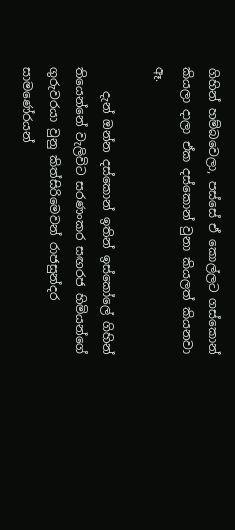ගිහින් හම්බවෙලා, පස්සේ ඒ කොල්ලට ගස්කොන් කියලා දාලා ඒක දස්කොන් වුනා කියලත් කියනවා ඈ.

    දැන් ඔන්න දස්කොන් ඉතින් ඉස්කෝලේ ගිහින් තියෙන්නේ වැලිවිට සරණංකර සඟරජ හිමියන්ගේ ගුරුවරයා වුනු කිත්සිරිමෙවන් රාජසුන්දර සාමණේරයන්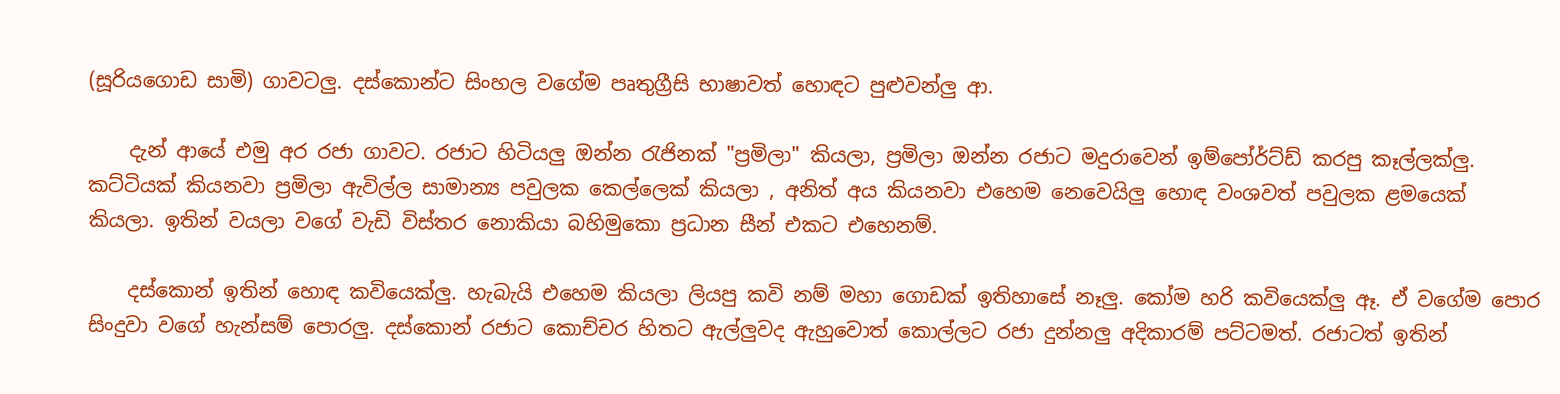(සූරියගොඩ සාමි) ගාවටලු. දස්කොන්ට සිංහල වගේම පෘතුග්‍රීසි භාෂාවත් හොඳට පුළුවන්ලු ආ.

    දැන් ආයේ එමු අර රජා ගාවට. රජාට හිටියලු ඔන්න රැජිනක් "ප්‍රමිලා" කියලා, ප්‍රමිලා ඔන්න රජාට මදුරාවෙන් ඉම්පෝර්ට්ඩ් කරපු කෑල්ලක්ලු. කට්ටියක් කියනවා ප්‍රමිලා ඇවිල්ල සාමාන්‍ය පවුලක කෙල්ලෙක් කියලා , අනිත් අය කියනවා එහෙම නෙවෙයිලු හොඳ වංශවත් පවුලක ළමයෙක් කියලා. ඉතින් වයලා වගේ වැඩි විස්තර නොකියා බහිමුකො ප්‍රධාන සීන් එකට එහෙනම්.

    දස්කොන් ඉතින් හොඳ කවියෙක්ලු. හැබැයි එහෙම කියලා ලියපු කවි නම් මහා ගොඩක් ඉතිහාසේ නෑලු. කෝම හරි කවියෙක්ලු ඈ. ඒ වගේම පොර සිංදුවා වගේ හැන්සම් පොරලු. දස්කොන් රජාට කොච්චර හිතට ඇල්ලුවද ඇහුවොත් කොල්ලට රජා දුන්නලු අදිකාරම් පට්ටමත්. රජාටත් ඉතින්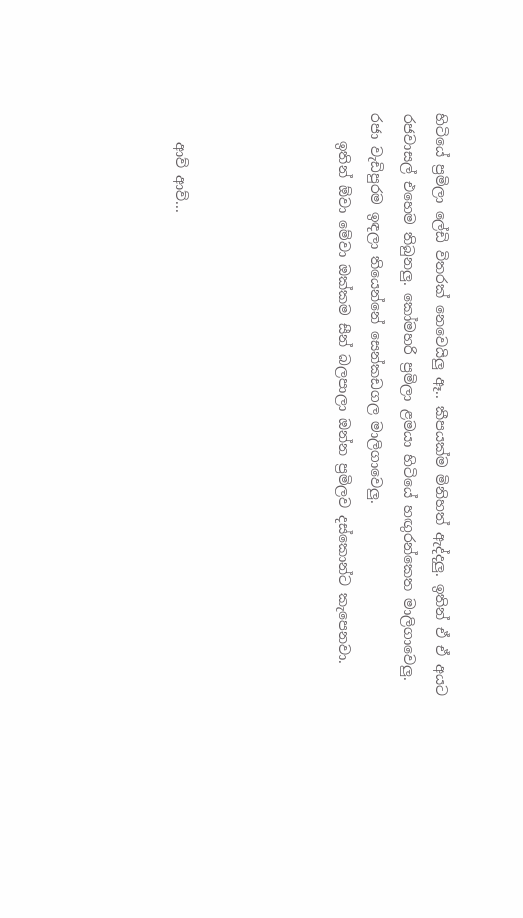හිටියේ ප්‍රමිලා ලේඩි විතරක් නෙවෙයිලු ඈ.. කීපයක්ම මිනිහත් ඇද්දලු. ඉතින් ඒ ඒ අයට රජවාසල් එහෙම තිබුනලු. කෝමහරි ප්‍රමිලා ළමයා හිටියේ හඟුරන්කෙත මාලිගාවෙලු. රජා වැඩිපුරම ඉඳලා තියෙන්නේ සෙන්කඩගල මාලිගාවෙලු.
    ඉතින් ඕවා මේවා ඔක්කම සීන් බලපාලා ඔන්න ප්‍රමිලව දස්කොන්ට කැපෙනවා.




    ආව් ආව්...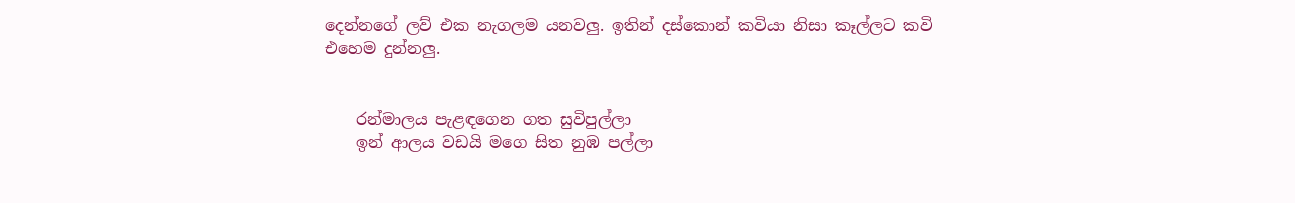දෙන්නගේ ලව් එක නැගලම යනවලු. ඉතින් දස්කොන් කවියා නිසා කෑල්ලට කවි එහෙම දුන්නලු.


    රන්මාලය පැළඳගෙන ගත සුවිපුල්ලා
    ඉන් ආලය වඩයි මගෙ සිත නුඹ පල්ලා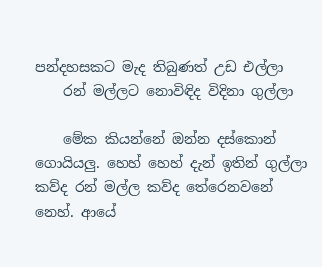පන්දහසකට මැද තිබුණත් උඩ එල්ලා
    රන් මල්ලට නොවිඳිද විදිනා ගුල්ලා

    මේක කියන්නේ ඔන්න දස්කොන් ගොයියලු. හෙහ් හෙහ් දැන් ඉතින් ගුල්ලා කව්ද රන් මල්ල කව්ද තේරෙනවනේ නෙහ්. ආයේ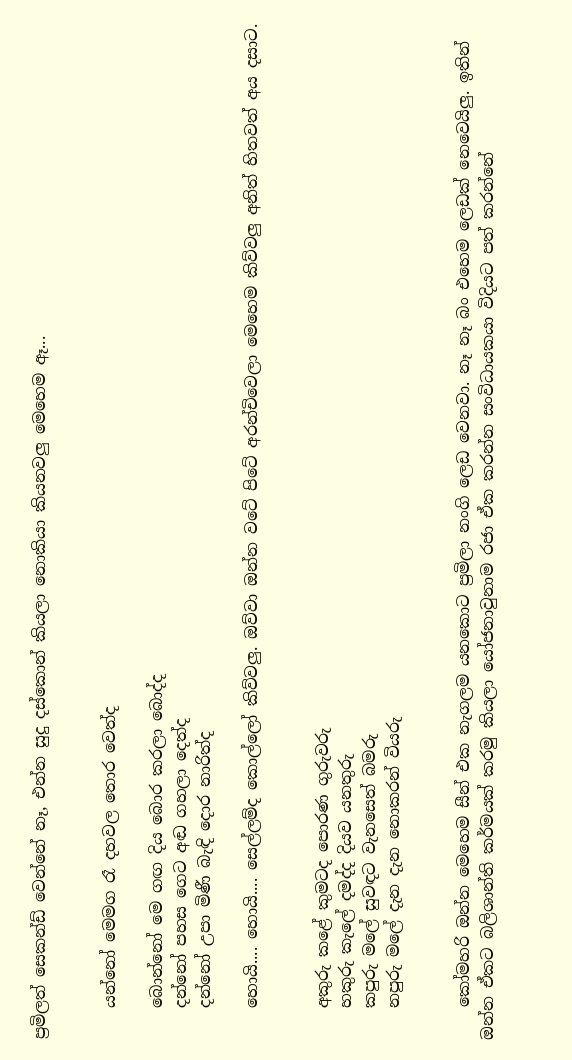ප්‍රමිලත් සෙකන්ඩ් වෙන්නේ නෑ, එන්න සුදු දස්කොන් කියලා නොකියා කියනවලු මෙහෙම ඈ...


    යන්නෝ මෙමග රෑ දහවල තොර වෙත්ද

    බොන්නෝ මෙ ගඟ දිය බොර කරලා බොද්ද
    දන්නෝ පහස ගෙට අඬ ගහලා දෙත්ද
    දන්නෝ උපා මිණී බැඳි දොර නාරිත්ද

    හොයි.... හොයි.... සෙල්ලම්ද කොල්ලෝ කිව්වලු. ඔව්වා ඔන්න වටේ පිටේ අරන්චිවෙලා මෙහෙම කිව්වලු අනිත් හිතවත් අය දසාට.


    අකුරු කළේ කුමටද පොරණ ගුරුවරු
    හකුරු කැලේ දමද්ද දියව යනතුරු
    කපුරු මලේ සුවඳට වැනසෙත් බමරු
    නපුරු මලේ දැන දැන නොකරන් වියරු


    කෝමහරි ඔන්න මෙහෙම සීන් එක නැගලම යනකොට ප්‍රමිලා නංගි ලෙඩ වෙනවා. නෑ නෑ බං එහෙම ලෙඩක් නෙවෙයිලු. ඉතින් ඔන්න ඒකට බලිශාන්ති කර්මයක් කරමු කියලා යෝජනාවුනාම රජා ඒක කරන්න සංවිධායකයා විදියට පත් කරන්නේ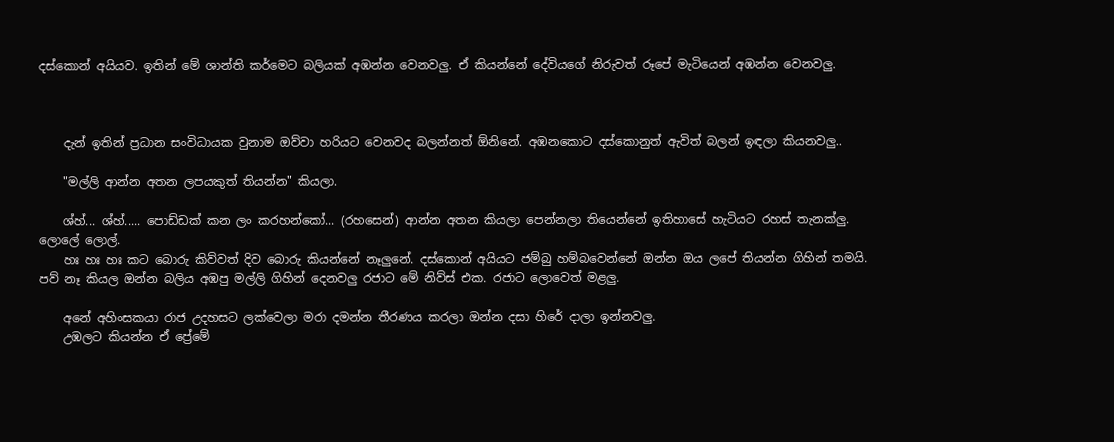දස්කොන් අයියව. ඉතින් මේ ශාන්ති කර්මෙට බලියක් අඹන්න වෙනවලු. ඒ කියන්නේ දේවියගේ නිරුවත් රූපේ මැටියෙන් අඹන්න වෙනවලු.



    දැන් ඉතින් ප්‍රධාන සංවිධායක වුනාම ඔව්වා හරියට වෙනවද බලන්නත් ඕනිනේ. අඹනකොට දස්කොනුත් ඇවිත් බලන් ඉඳලා කියනවලු..

    "මල්ලි ආන්න අතන ලපයකුත් තියන්න" කියලා.

    ශ්හ්... ශ්හ්..... පොඩ්ඩක් කන ලං කරහන්කෝ... (රහසෙන්) ආන්න අතන කියලා පෙන්නලා තියෙන්නේ ඉතිහාසේ හැටියට රහස් තැනක්ලු. ලොලේ ලොල්.
    හඃ හඃ හඃ කට බොරු කිව්වත් දිව බොරු කියන්නේ නෑලුනේ. දස්කොන් අයියට ජම්බු හම්බවෙන්නේ ඔන්න ඔය ලපේ තියන්න ගිහින් තමයි. පව් නෑ කියල ඔන්න බලිය අඹපු මල්ලි ගිහින් දෙනවලු රජාට මේ නිව්ස් එක. රජාට ලොවෙත් මළලු.

    අනේ අහිංසකයා රාජ උදහසට ලක්වෙලා මරා දමන්න තීරණය කරලා ඔන්න දසා හිරේ දාලා ඉන්නවලු.
    උඹලට කියන්න ඒ ප්‍රේමේ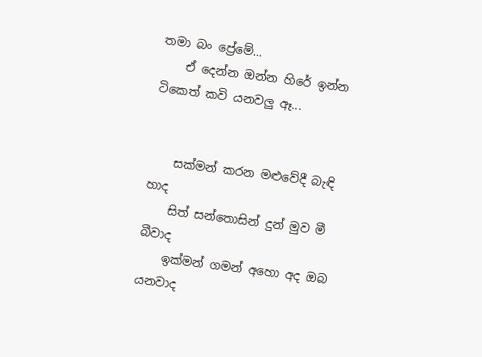තමා බං ප්‍රේමේ...
    ඒ දෙන්න ඔන්න හිරේ ඉන්න ටිකෙත් කවි යනවලු ඈ...


    සක්‌මන් කරන මළුවේදී බැඳි හාද
    සිත් සන්තොසින් දුන් මුව මී බීවාද
    ඉක්‌මන් ගමන් අහො අද ඔබ යනවාද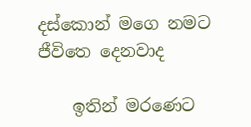දස්‌කොන් මගෙ නමට ජීවිතෙ දෙනවාද

    ඉතින් මරණෙට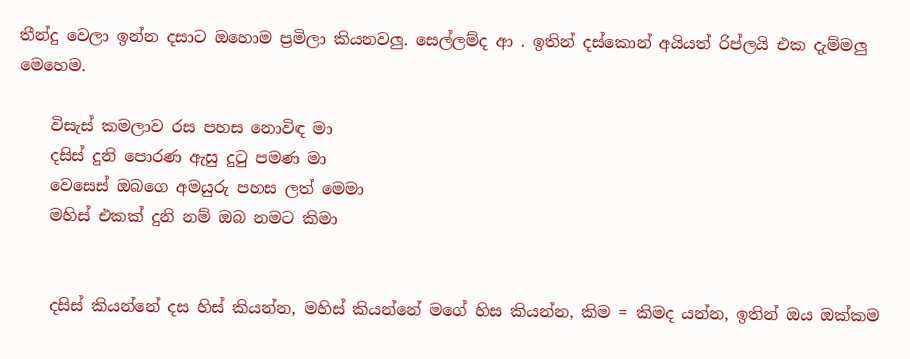තීන්දු වෙලා ඉන්න දසාට ඔහොම ප්‍රමිලා කියනවලු. සෙල්ලම්ද ආ . ඉතින් දස්කොන් අයියත් රිප්ලයි එක දැම්මලු මෙහෙම.

    විසැස්‌ කමලාව රස පහස නොවිඳ මා
    දසිස්‌ දුනි පොරණ ඇසු දුටු පමණ මා
    වෙසෙස්‌ ඔබගෙ අමයුරු පහස ලත් මෙමා
    මහිස්‌ එකක්‌ දුනි නම් ඔබ නමට කිමා


    දසිස් කියන්නේ දස හිස් කියන්න, මහිස් කියන්නේ මගේ හිස කියන්න, කිම = කිමද යන්න, ඉතින් ඔය ඔක්කම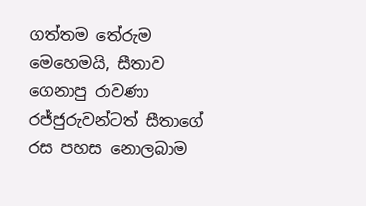ගත්තම තේරුම මෙහෙමයි, සීතාව ගෙනාපු රාවණා රජ්ජුරුවන්ටත් සීතාගේ රස පහස නොලබාම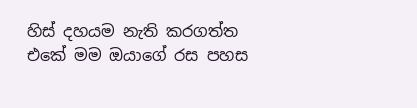හිස් දහයම නැති කරගත්ත එකේ මම ඔයාගේ රස පහස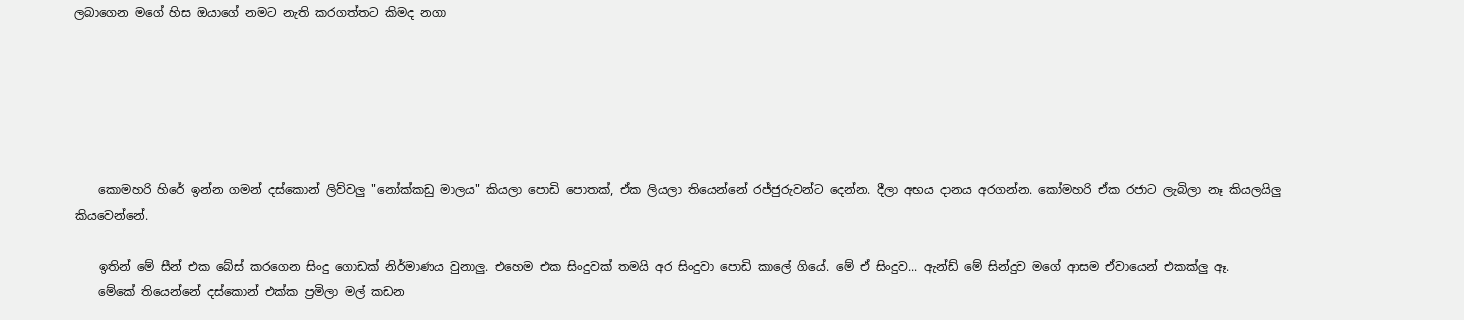ලබාගෙන මගේ හිස ඔයාගේ නමට නැති කරගත්තට කිමද නගා






    කොමහරි හිරේ ඉන්න ගමන් දස්කොන් ලිව්වලු "නෝක්‌කඩු මාලය" කියලා පොඩි පොතක්, ඒක ලියලා තියෙන්නේ රජ්ජුරුවන්ට දෙන්න. දීලා අභය දානය අරගන්න. කෝමහරි ඒක රජාට ලැබිලා නෑ කියලයිලු කියවෙන්නේ.

    ඉතින් මේ සීන් එක බේස් කරගෙන සිංදු ගොඩක් නිර්මාණය වුනාලු. එහෙම එක සිංදුවක් තමයි අර සිංදුවා පොඩි කාලේ ගියේ. මේ ඒ සිංදුව... ඇන්ඩ් මේ සින්දුව මගේ ආසම ඒවායෙන් එකක්ලු ඈ.
    මේකේ තියෙන්නේ දස්කොන් එක්ක ප්‍රමිලා මල් කඩන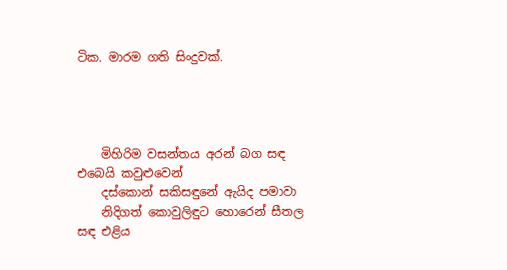ටික. මාරම ගති සිංදුවක්.




    මිහිරිම වසන්තය අරන් බග සඳ එබෙයි කවුළුවෙන්
    දස්කොන් සකිසඳුනේ ඇයිද පමාවා
    නිදිගත් කොවුලිඳුට හොරෙන් සීතල සඳ එළිය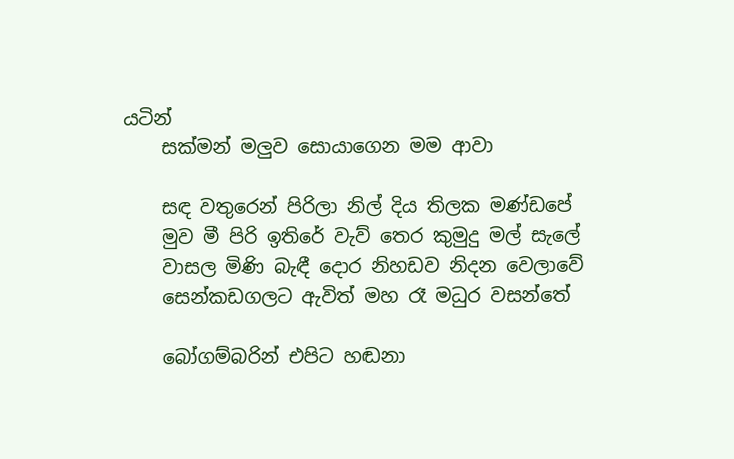යටින්
    සක්මන් මලුව සොයාගෙන මම ආවා

    සඳ වතුරෙන් පිරිලා නිල් දිය තිලක මණ්ඩපේ
    මුව මී පිරි ඉතිරේ වැව් තෙර කුමුදු මල් සැලේ
    වාසල මිණි බැඳී දොර නිහඩව නිදන වෙලාවේ
    සෙන්කඩගලට ඇවිත් මහ රෑ මධුර වසන්තේ

    බෝගම්බරින් එපිට හඬනා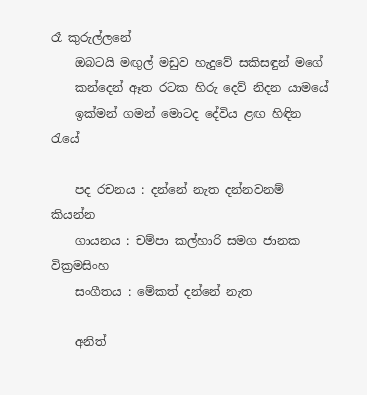රෑ කුරුල්ලනේ
    ඔබටයි මඟුල් මඩුව හැදුවේ සකිසඳුන් මගේ
    කන්දෙන් ඈත රටක හිරු දෙව් නිදන යාමයේ
    ඉක්මන් ගමන් මොටද දේවිය ළඟ හිඳින රැයේ

    පද රචනය : දන්නේ නැත දන්නවනම් කියන්න
    ගායනය : චම්පා කල්හාරි සමග ජානක වික්‍රමසිංහ
    සංගීතය : මේකත් දන්නේ නැත

    අනිත්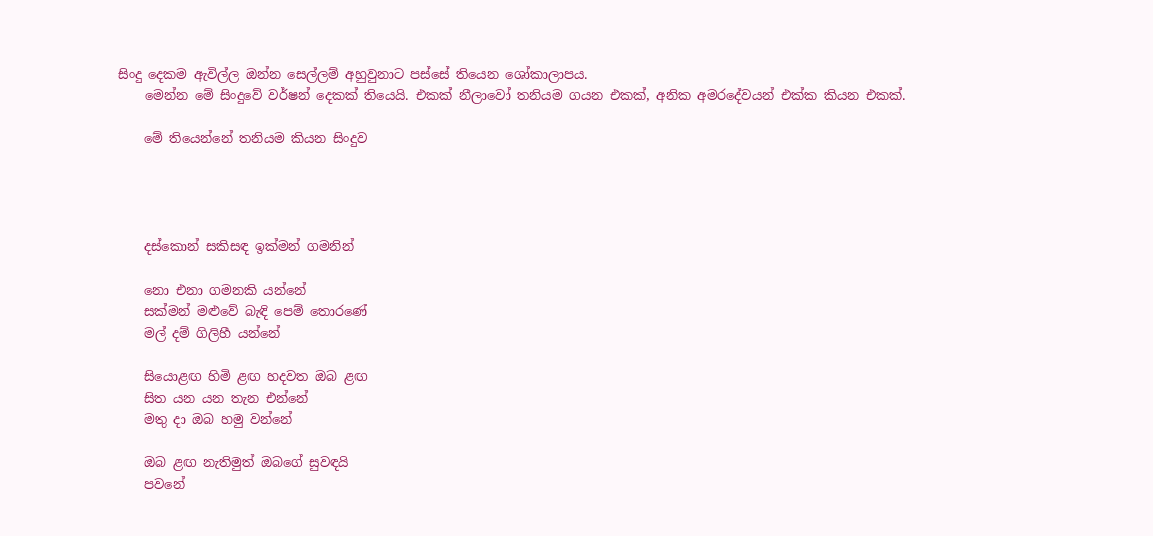සිංදු දෙකම ඇවිල්ල ඔන්න සෙල්ලම් අහුවුනාට පස්සේ තියෙන ශෝකාලාපය.
    මෙන්න මේ සිංදුවේ වර්ෂන් දෙකක් තියෙයි. එකක් නීලාවෝ තනියම ගයන එකක්, අනික අමරදේවයන් එක්ක කියන එකක්.

    මේ තියෙන්නේ තනියම කියන සිංදුව




    දස්කොන් සකිසඳ ඉක්මන් ගමනින්

    නො එනා ගමනකි යන්නේ
    සක්මන් මළුවේ බැඳි පෙම් තොරණේ
    මල් දම් ගිලිහී යන්නේ

    සියොළඟ හිමි ළඟ හදවත ඔබ ළඟ
    සිත යන යන තැන එන්නේ
    මතු දා ඔබ හමු වන්නේ

    ඔබ ළඟ නැතිමුත් ඔබගේ සුවඳයි
    පවනේ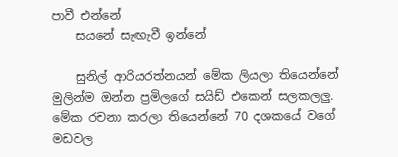පාවී එන්නේ
    සයනේ සැඟැවී ඉන්නේ

    සුනිල් ආරියරත්නයන් මේක ලියලා තියෙන්නේ මුලින්ම ඔන්න ප්‍රමිලගේ සයිඩ් එකෙන් සලකලලු. මේක රචනා කරලා තියෙන්නේ 70 දශකයේ වගේ මඩවල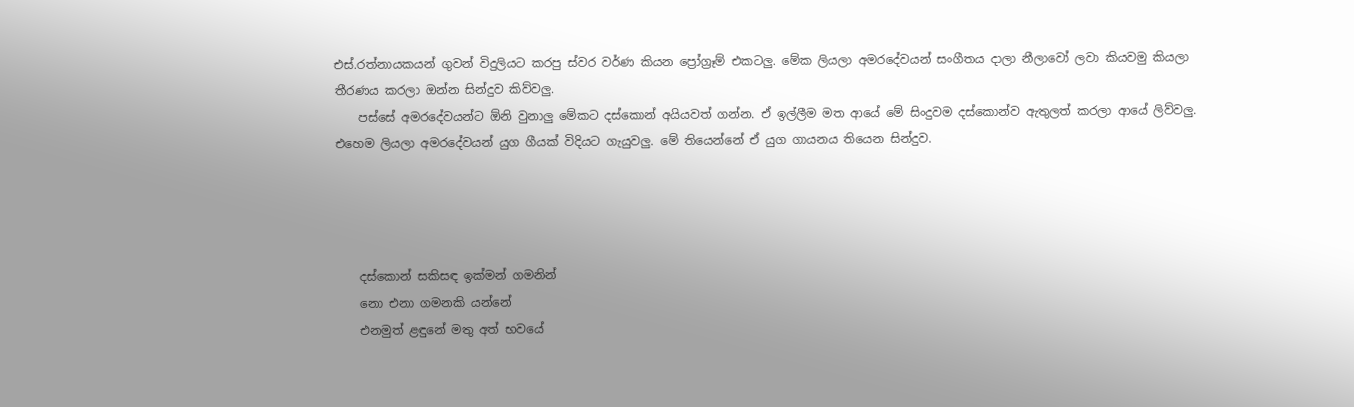එස්.රත්නායකයන් ගුවන් විදුලියට කරපු ස්වර වර්ණ කියන ප්‍රෝග්‍රෑම් එකටලු. මේක ලියලා අමරදේවයන් සංගීතය දාලා නීලාවෝ ලවා කියවමු කියලා තීරණය කරලා ඔන්න සින්දුව කිව්වලු.
    පස්සේ අමරදේවයන්ට ඕනි වුනාලු මේකට දස්කොන් අයියවත් ගන්න. ඒ ඉල්ලීම මත ආයේ මේ සිංදුවම දස්කොන්ව ඇතුලත් කරලා ආයේ ලිව්වලු. එහෙම ලියලා අමරදේවයන් යුග ගීයක් විදියට ගැයුවලු. මේ තියෙන්නේ ඒ යුග ගායනය තියෙන සින්දුව.




    දස්කොන් සකිසඳ ඉක්මන් ගමනින්
    නො එනා ගමනකි යන්නේ
    එනමුත් ළඳුනේ මතු අත් භවයේ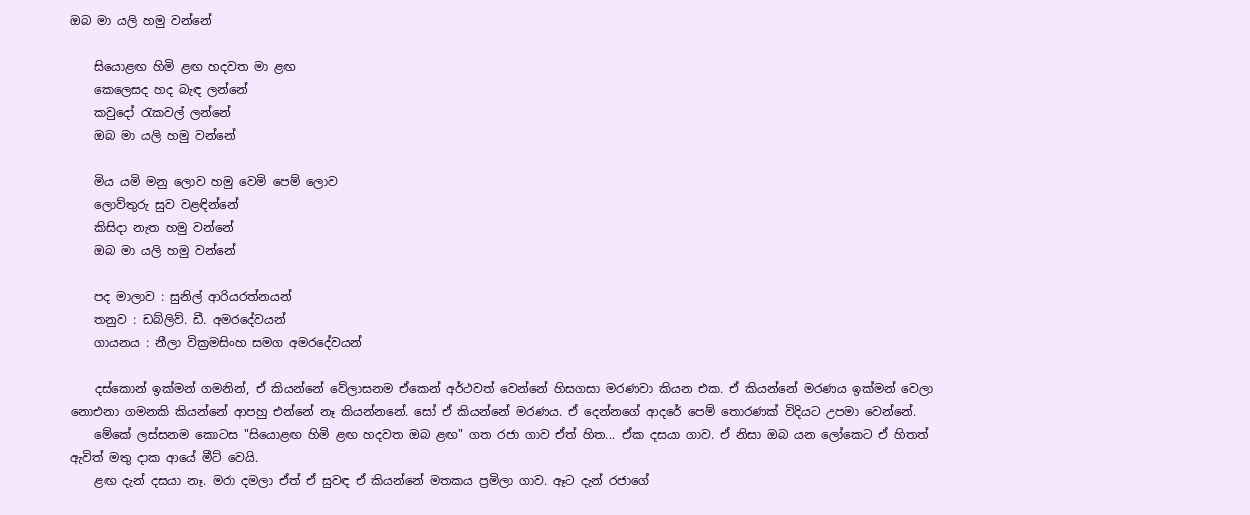ඔබ මා යලි හමු වන්නේ

    සියොළඟ හිමි ළඟ හදවත මා ළඟ
    කෙලෙසද හද බැඳ ලන්නේ
    කවුදෝ ‍රැකවල් ලන්නේ
    ඔබ මා යලි හමු වන්නේ

    මිය යමි මනු ලොව හමු වෙමි පෙම් ලොව
    ලොව්තුරු සුව වළඳින්නේ
    කිසිදා නැත හමු වන්නේ
    ඔබ මා යලි හමු වන්නේ

    පද මාලාව : සුනිල් ආරියරත්නයන්
    තනුව : ඩබ්ලිව්. ඩී. අමරදේවයන්
    ගායනය : නීලා වික්‍රමසිංහ සමග අමරදේවයන්

    දස්කොන් ඉක්මන් ගමනින්, ඒ කියන්නේ වේලාසනම ඒකෙන් අර්ථවත් වෙන්නේ හිසගසා මරණවා කියන එක. ඒ කියන්නේ මරණය ඉක්මන් වෙලා නොඑනා ගමනකි කියන්නේ ආපහු එන්නේ නෑ කියන්නනේ. සෝ ඒ කියන්නේ මරණය. ඒ දෙන්නගේ ආදරේ පෙම් තොරණක් විදියට උපමා වෙන්නේ.
    මේකේ ලස්සනම කොටස "සියොළඟ හිමි ළඟ හදවත ඔබ ළඟ" ගත රජා ගාව ඒත් හිත... ඒක දසයා ගාව. ඒ නිසා ඔබ යන ලෝකෙට ඒ හිතත් ඇවිත් මතු දාක ආයේ මීට් වෙයි.
    ළඟ දැන් දසයා නෑ. මරා දමලා ඒත් ඒ සුවඳ ඒ කියන්නේ මතකය ප්‍රමිලා ගාව. ඈට දැන් රජාගේ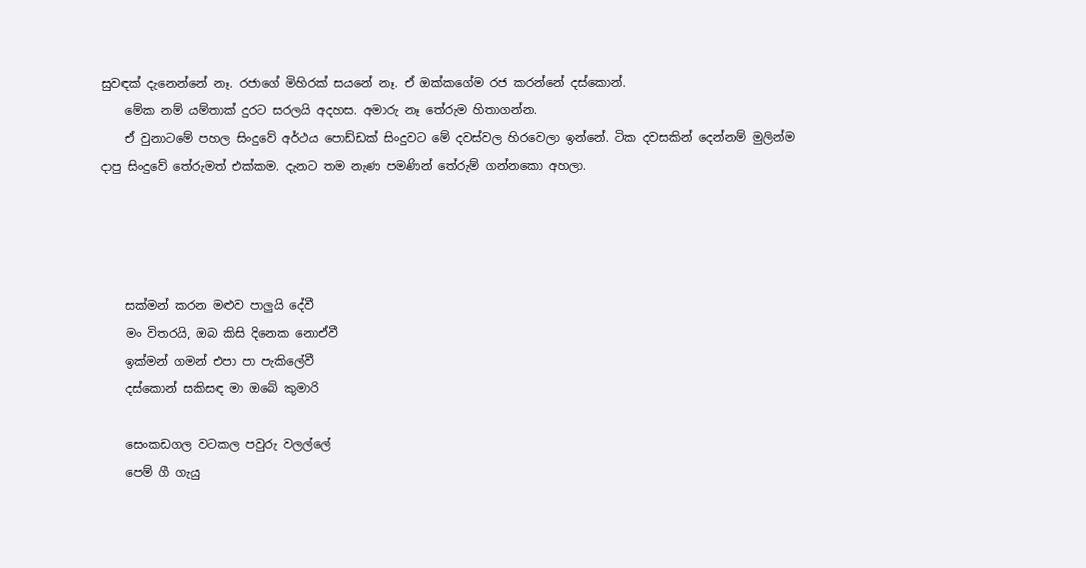සුවඳක් දැනෙන්නේ නෑ. රජාගේ මිහිරක් සයනේ නෑ. ඒ ඔක්කගේම රජ කරන්නේ දස්කොන්.
    මේක නම් යම්තාක් දුරට සරලයි අදහස. අමාරු නෑ තේරුම හිතාගන්න.
    ඒ වුනාටමේ පහල සිංදුවේ අර්ථය පොඩ්ඩක් සිංදුවට මේ දවස්වල හිරවෙලා ඉන්නේ. ටික දවසකින් දෙන්නම් මුලින්ම දාපු සිංදුවේ තේරුමත් එක්කම. දැනට තම නැණ පමණින් තේරුම් ගන්නකො අහලා.




    සක්මන් කරන මළුව පාලුයි දේවී
    මං විතරයි, ඔබ කිසි දිනෙක නොඒවී
    ඉක්මන් ගමන් එපා පා පැකිලේවී
    දස්කොන් සකිසඳ මා ඔබේ කුමාරි

    සෙංකඩගල වටකල පවුරු වලල්ලේ
    පෙම් ගී ගැයු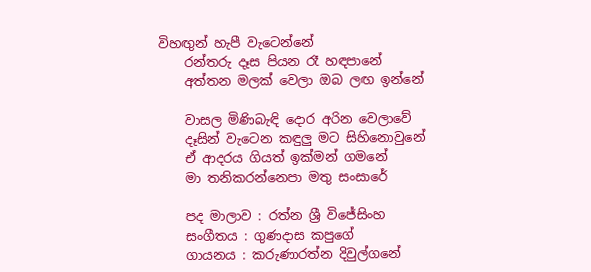විහඟුන් හැපී වැටෙන්නේ
    රන්තරු දෑස පියන රෑ හඳපානේ
    අත්තන මලක් වෙලා ඔබ ලඟ ඉන්නේ

    වාසල මිණිබැඳි දොර අරින වෙලාවේ
    දෑසින් වැටෙන කඳුලු මට සිහිනොවුනේ
    ඒ ආදරය ගියත් ඉක්මන් ගමනේ
    මා තනිකරන්නෙපා මතු සංසාරේ

    පද මාලාව : රත්න ශ්‍රී විජේසිංහ
    සංගීතය : ගුණදාස කපුගේ
    ගායනය : කරුණාරත්න දිවුල්ගනේ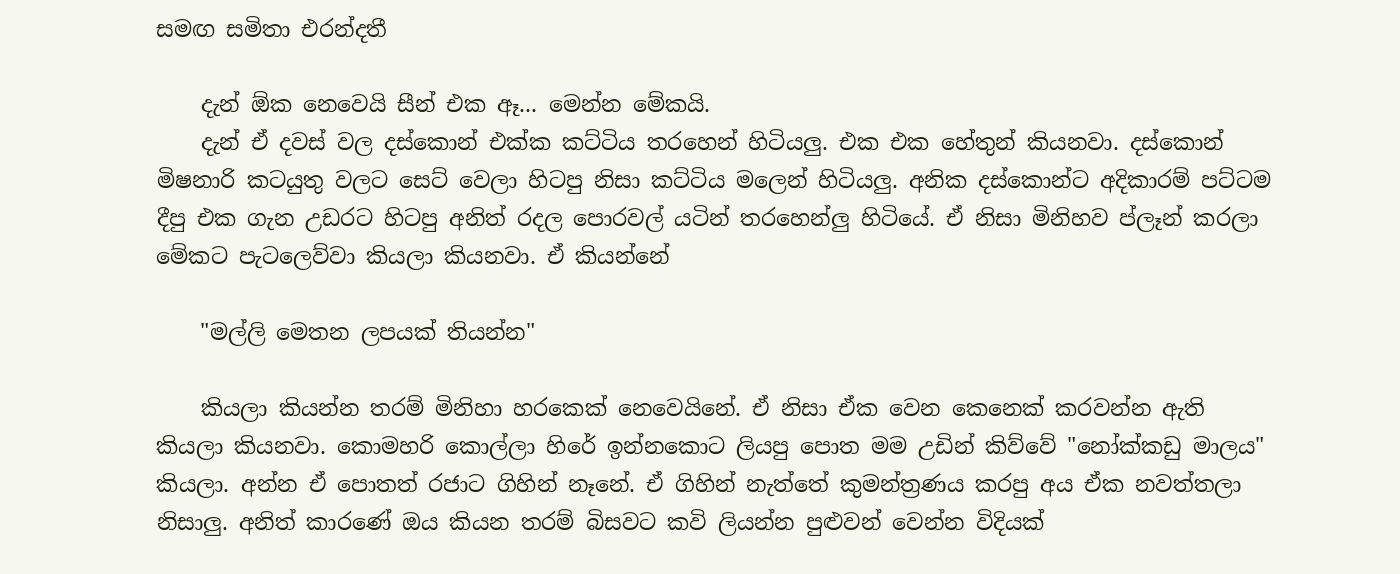සමඟ සමිතා එරන්දතී

    දැන් ඕක නෙවෙයි සීන් එක ඈ... මෙන්න මේකයි.
    දැන් ඒ දවස් වල දස්කොන් එක්ක කට්ටිය තරහෙන් හිටියලු. එක එක හේතුන් කියනවා. දස්කොන් මිෂනාරි කටයුතු වලට සෙට් වෙලා හිටපු නිසා කට්ටිය මලෙන් හිටියලු. අනික දස්කොන්ට අදිකාරම් පට්ටම දීපු එක ගැන උඩරට හිටපු අනිත් රදල පොරවල් යටින් තරහෙන්ලු හිටියේ. ඒ නිසා මිනිහව ප්ලෑන් කරලා මේකට පැටලෙව්වා කියලා කියනවා. ඒ කියන්නේ

    "මල්ලි මෙතන ලපයක් තියන්න"

    කියලා කියන්න තරම් මිනිහා හරකෙක් නෙවෙයිනේ. ඒ නිසා ඒක වෙන කෙනෙක් කරවන්න ඇති කියලා කියනවා. කොමහරි කොල්ලා හිරේ ඉන්නකොට ලියපු පොත මම උඩින් කිව්වේ "නෝක්කඩු මාලය" කියලා. අන්න ඒ පොතත් රජාට ගිහින් නෑනේ. ඒ ගිහින් නැත්තේ කුමන්ත්‍රණය කරපු අය ඒක නවත්තලා නිසාලු. අනිත් කාරණේ ඔය කියන තරම් බිසවට කවි ලියන්න පුළුවන් වෙන්න විදියක්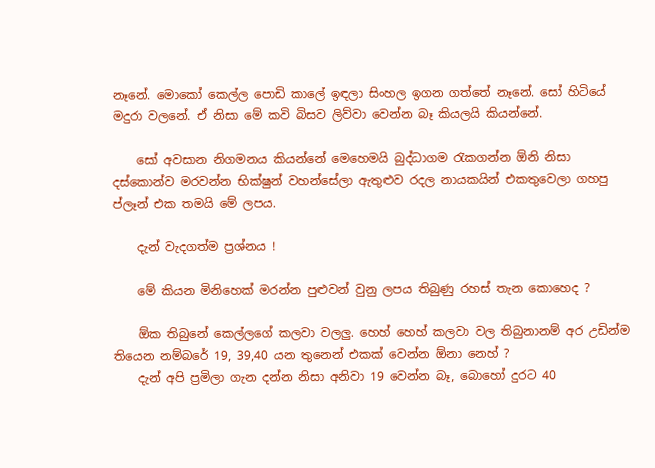නෑනේ. මොකෝ කෙල්ල පොඩි කාලේ ඉඳලා සිංහල ඉගන ගත්තේ නෑනේ. සෝ හිටියේ මදුරා වලනේ. ඒ නිසා මේ කවි බිසව ලිව්වා වෙන්න බෑ කියලයි කියන්නේ.

    සෝ අවසාන නිගමනය කියන්නේ මෙහෙමයි බුද්ධාගම රැකගන්න ඕනි නිසා දස්කොන්ව මරවන්න භික්ෂුන් වහන්සේලා ඇතුළුව රදල නායකයින් එකතුවෙලා ගහපු ප්ලෑන් එක තමයි මේ ලපය.

    දැන් වැදගත්ම ප්‍රශ්නය !

    මේ කියන මිනිහෙක් මරන්න පුළුවන් වුනු ලපය තිබුණු රහස් තැන කොහෙද ?

    ඕක තිබුනේ කෙල්ලගේ කලවා වලලු. හෙහ් හෙහ් කලවා වල තිබුනානම් අර උඩින්ම තියෙන නම්බරේ 19, 39,40 යන තුනෙන් එකක් වෙන්න ඕනා නෙහ් ?
    දැන් අපි ප්‍රමිලා ගැන දන්න නිසා අනිවා 19 වෙන්න බෑ, බොහෝ දුරට 40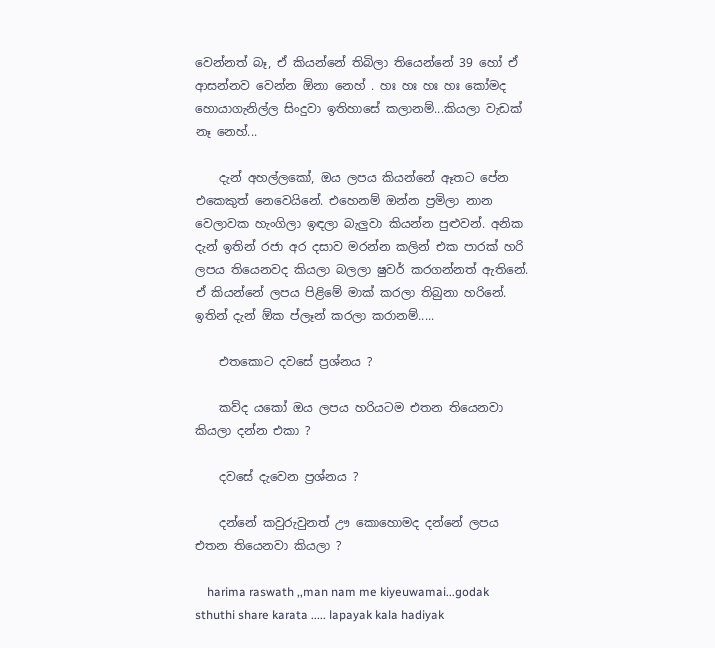වෙන්නත් බෑ, ඒ කියන්නේ තිබිලා තියෙන්නේ 39 හෝ ඒ ආසන්නව වෙන්න ඕනා නෙහ් . හඃ හඃ හඃ හඃ කෝමද හොයාගැනිල්ල සිංදුවා ඉතිහාසේ කලානම්...කියලා වැඩක් නෑ නෙහ්...

    දැන් අහල්ලකෝ, ඔය ලපය කියන්නේ ඈතට පේන එකෙකුත් නෙවෙයිනේ. එහෙනම් ඔන්න ප්‍රමිලා නාන වෙලාවක හැංගිලා ඉඳලා බැලුවා කියන්න පුළුවන්. අනික දැන් ඉතින් රජා අර දසාව මරන්න කලින් එක පාරක් හරි ලපය තියෙනවද කියලා බලලා ෂුවර් කරගන්නත් ඇතිනේ. ඒ කියන්නේ ලපය පිළිමේ මාක් කරලා තිබුනා හරිනේ. ඉතින් දැන් ඕක ප්ලෑන් කරලා කරානම්.....

    එතකොට දවසේ ප්‍රශ්නය ?

    කව්ද යකෝ ඔය ලපය හරියටම එතන තියෙනවා කියලා දන්න එකා ?

    දවසේ දැවෙන ප්‍රශ්නය ?

    දන්නේ කවුරුවුනත් ඌ කොහොමද දන්නේ ලපය එතන තියෙනවා කියලා ?

    harima raswath ,,man nam me kiyeuwamai...godak sthuthi share karata ..... lapayak kala hadiyak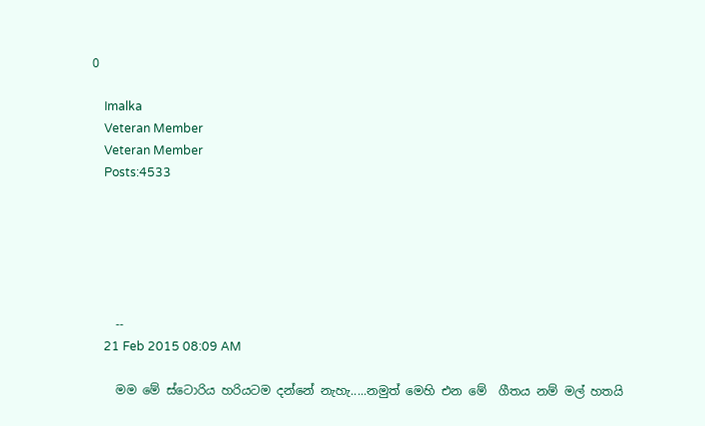0

    Imalka
    Veteran Member
    Veteran Member
    Posts:4533






    --
    21 Feb 2015 08:09 AM

    මම මේ ස්ටොරිය හරියටම දන්නේ නැහැ.....නමුත් මෙහි එන මේ  ගීතය නම් මල් හතයි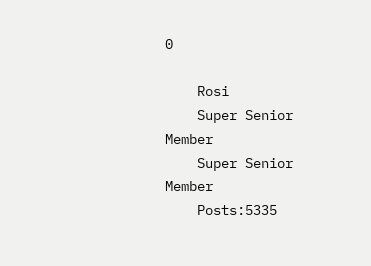0

    Rosi
    Super Senior Member
    Super Senior Member
    Posts:5335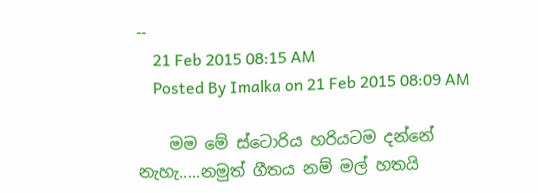--
    21 Feb 2015 08:15 AM
    Posted By Imalka on 21 Feb 2015 08:09 AM

    මම මේ ස්ටොරිය හරියටම දන්නේ නැහැ.....නමුත් ගීතය නම් මල් හතයි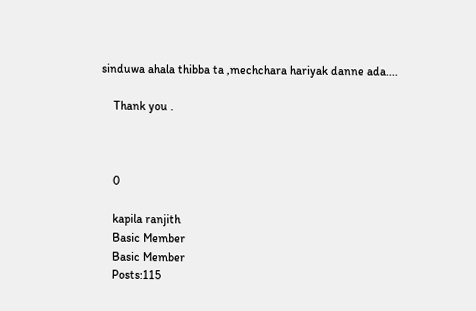sinduwa ahala thibba ta ,mechchara hariyak danne ada....

    Thank you .



    0

    kapila ranjith
    Basic Member
    Basic Member
    Posts:115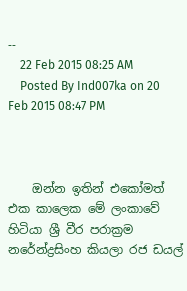--
    22 Feb 2015 08:25 AM
    Posted By Ind007ka on 20 Feb 2015 08:47 PM



    ඔන්න ඉතින් එකෝමත් එක කාලෙක මේ ලංකාවේ හිටියා ශ්‍රී වීර පරාක්‍රම නරේන්ද්‍රසිංහ කියලා රජ ඩයල්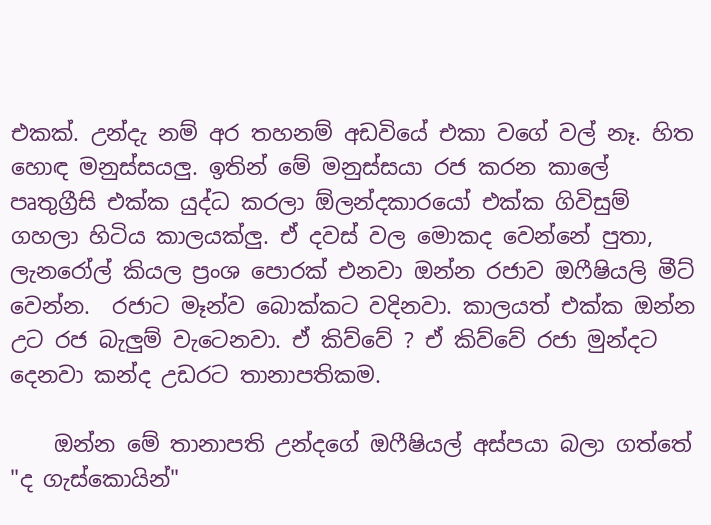එකක්. උන්දැ නම් අර තහනම් අඩවියේ එකා වගේ වල් නෑ. හිත හොඳ මනුස්සයලු. ඉතින් මේ මනුස්සයා රජ කරන කාලේ පෘතුග්‍රීසි එක්ක යුද්ධ කරලා ඕලන්දකාරයෝ එක්ක ගිවිසුම් ගහලා හිටිය කාලයක්ලු. ඒ දවස් වල මොකද වෙන්නේ පුතා, ලැනරෝල් කියල ප්‍රංශ පොරක් එනවා ඔන්න රජාව ඔෆීෂියලි මීට් වෙන්න.  රජාට මෑන්ව බොක්කට වදිනවා. කාලයත් එක්ක ඔන්න උට රජ බැලුම් වැටෙනවා. ඒ කිව්වේ ? ඒ කිව්වේ රජා මුන්දට දෙනවා කන්ද උඩරට තානාපතිකම.

    ඔන්න මේ තානාපති උන්දගේ ඔෆීෂියල් අස්පයා බලා ගත්තේ "ද ගැස්‌කොයින්"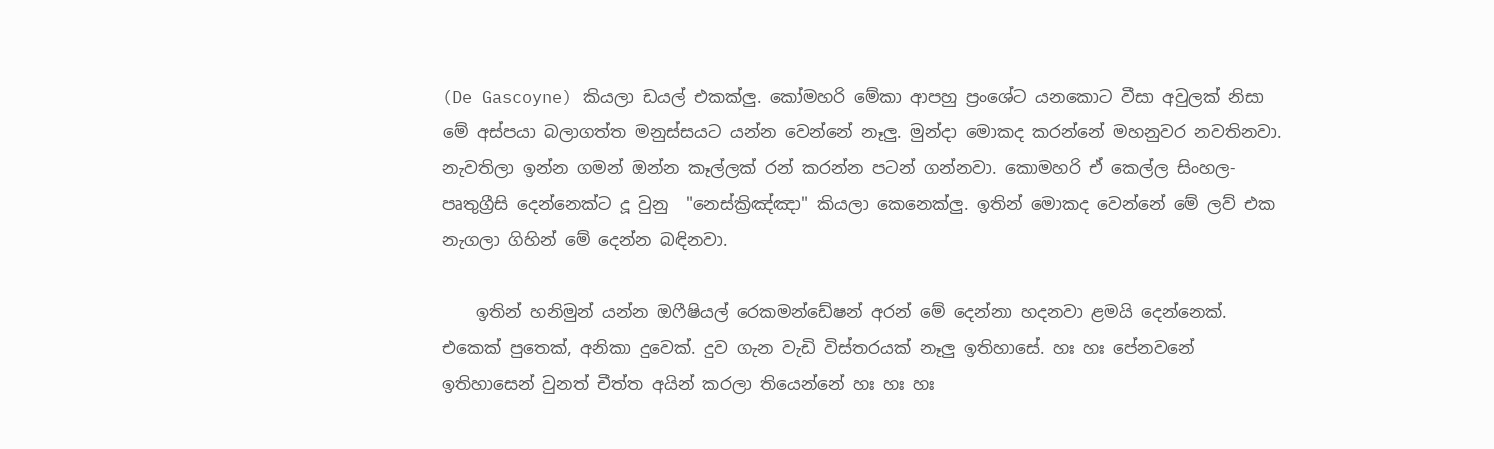(De Gascoyne) කියලා ඩයල් එකක්ලු. කෝමහරි මේකා ආපහු ප්‍රංශේට යනකොට වීසා අවුලක් නිසා මේ අස්පයා බලාගත්ත මනුස්සයට යන්න වෙන්නේ නෑලු. මුන්දා මොකද කරන්නේ මහනුවර නවතිනවා. නැවතිලා ඉන්න ගමන් ඔන්න කෑල්ලක් රන් කරන්න පටන් ගන්නවා. කොමහරි ඒ කෙල්ල සිංහල-පෘතුග්‍රීසි දෙන්නෙක්ට දූ වුනු  "නෙස්‌ක්‍රිඤ්ඤා" කියලා කෙනෙක්ලු. ඉතින් මොකද වෙන්නේ මේ ලව් එක නැගලා ගිහින් මේ දෙන්න බඳිනවා.

    ඉතින් හනිමුන් යන්න ඔෆීෂියල් රෙකමන්ඩේෂන් අරන් මේ දෙන්නා හදනවා ළමයි දෙන්නෙක්. එකෙක් පුතෙක්, අනිකා දුවෙක්. දුව ගැන වැඩි විස්තරයක් නෑලු ඉතිහාසේ. හඃ හඃ පේනවනේ ඉතිහාසෙන් වුනත් චීත්ත අයින් කරලා තියෙන්නේ හඃ හඃ හඃ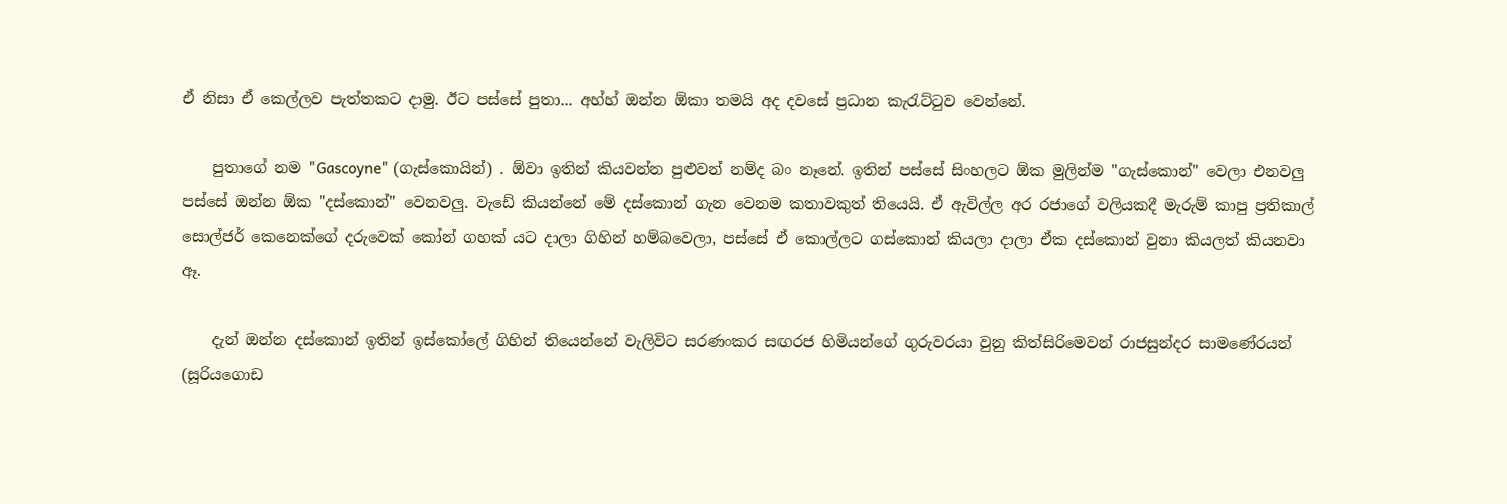ඒ නිසා ඒ කෙල්ලව පැත්තකට දාමු. ඊට පස්සේ පුතා... අහ්හ් ඔන්න ඕකා තමයි අද දවසේ ප්‍රධාන කැරැට්ටුව වෙන්නේ.

    පුතාගේ නම "Gascoyne" (ගැස්‌කොයින්) . ඕවා ඉතින් කියවන්න පුළුවන් නම්ද බං නෑනේ. ඉතින් පස්සේ සිංහලට ඕක මුලින්ම "ගැස්කොන්" වෙලා එනවලු පස්සේ ඔන්න ඕක "දස්කොන්" වෙනවලු. වැඩේ කියන්නේ මේ දස්කොන් ගැන වෙනම කතාවකුත් තියෙයි. ඒ ඇවිල්ල අර රජාගේ වලියකදී මැරුම් කාපු ප්‍රතිකාල් සොල්ජර් කෙනෙක්ගේ දරුවෙක් කෝන් ගහක් යට දාලා ගිහින් හම්බවෙලා, පස්සේ ඒ කොල්ලට ගස්කොන් කියලා දාලා ඒක දස්කොන් වුනා කියලත් කියනවා ඈ.

    දැන් ඔන්න දස්කොන් ඉතින් ඉස්කෝලේ ගිහින් තියෙන්නේ වැලිවිට සරණංකර සඟරජ හිමියන්ගේ ගුරුවරයා වුනු කිත්සිරිමෙවන් රාජසුන්දර සාමණේරයන් (සූරියගොඩ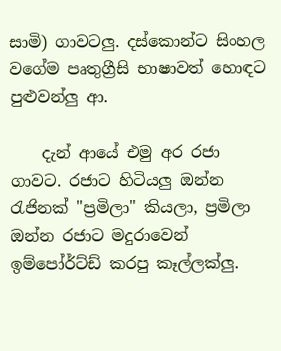සාමි) ගාවටලු. දස්කොන්ට සිංහල වගේම පෘතුග්‍රීසි භාෂාවත් හොඳට පුළුවන්ලු ආ.

    දැන් ආයේ එමු අර රජා ගාවට. රජාට හිටියලු ඔන්න රැජිනක් "ප්‍රමිලා" කියලා, ප්‍රමිලා ඔන්න රජාට මදුරාවෙන් ඉම්පෝර්ට්ඩ් කරපු කෑල්ලක්ලු.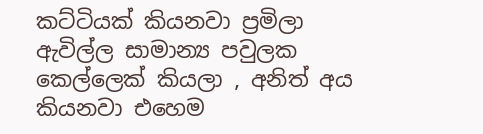කට්ටියක් කියනවා ප්‍රමිලා ඇවිල්ල සාමාන්‍ය පවුලක කෙල්ලෙක් කියලා , අනිත් අය කියනවා එහෙම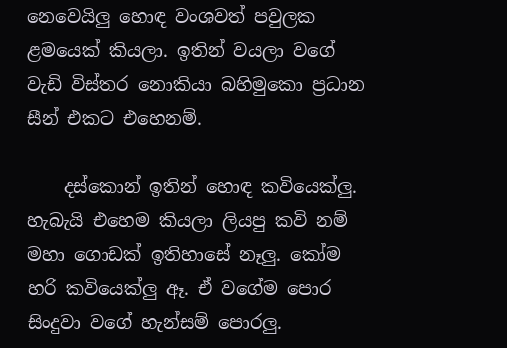නෙවෙයිලු හොඳ වංශවත් පවුලක ළමයෙක් කියලා. ඉතින් වයලා වගේ වැඩි විස්තර නොකියා බහිමුකො ප්‍රධාන සීන් එකට එහෙනම්.

    දස්කොන් ඉතින් හොඳ කවියෙක්ලු. හැබැයි එහෙම කියලා ලියපු කවි නම් මහා ගොඩක් ඉතිහාසේ නෑලු. කෝම හරි කවියෙක්ලු ඈ. ඒ වගේම පොර සිංදුවා වගේ හැන්සම් පොරලු.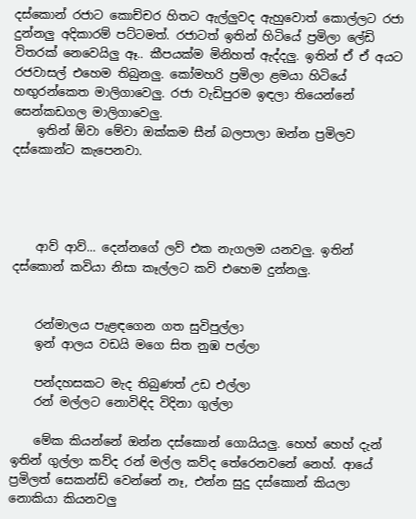දස්කොන් රජාට කොච්චර හිතට ඇල්ලුවද ඇහුවොත් කොල්ලට රජා දුන්නලු අදිකාරම් පට්ටමත්. රජාටත් ඉතින් හිටියේ ප්‍රමිලා ලේඩි විතරක් නෙවෙයිලු ඈ.. කීපයක්ම මිනිහත් ඇද්දලු. ඉතින් ඒ ඒ අයට රජවාසල් එහෙම තිබුනලු. කෝමහරි ප්‍රමිලා ළමයා හිටියේ හඟුරන්කෙත මාලිගාවෙලු. රජා වැඩිපුරම ඉඳලා තියෙන්නේ සෙන්කඩගල මාලිගාවෙලු.
    ඉතින් ඕවා මේවා ඔක්කම සීන් බලපාලා ඔන්න ප්‍රමිලව දස්කොන්ට කැපෙනවා.




    ආව් ආව්... දෙන්නගේ ලව් එක නැගලම යනවලු. ඉතින් දස්කොන් කවියා නිසා කෑල්ලට කවි එහෙම දුන්නලු.


    රන්මාලය පැළඳගෙන ගත සුවිපුල්ලා
    ඉන් ආලය වඩයි මගෙ සිත නුඹ පල්ලා

    පන්දහසකට මැද තිබුණත් උඩ එල්ලා
    රන් මල්ලට නොවිඳිද විදිනා ගුල්ලා

    මේක කියන්නේ ඔන්න දස්කොන් ගොයියලු. හෙහ් හෙහ් දැන් ඉතින් ගුල්ලා කව්ද රන් මල්ල කව්ද තේරෙනවනේ නෙහ්. ආයේ ප්‍රමිලත් සෙකන්ඩ් වෙන්නේ නෑ, එන්න සුදු දස්කොන් කියලා නොකියා කියනවලු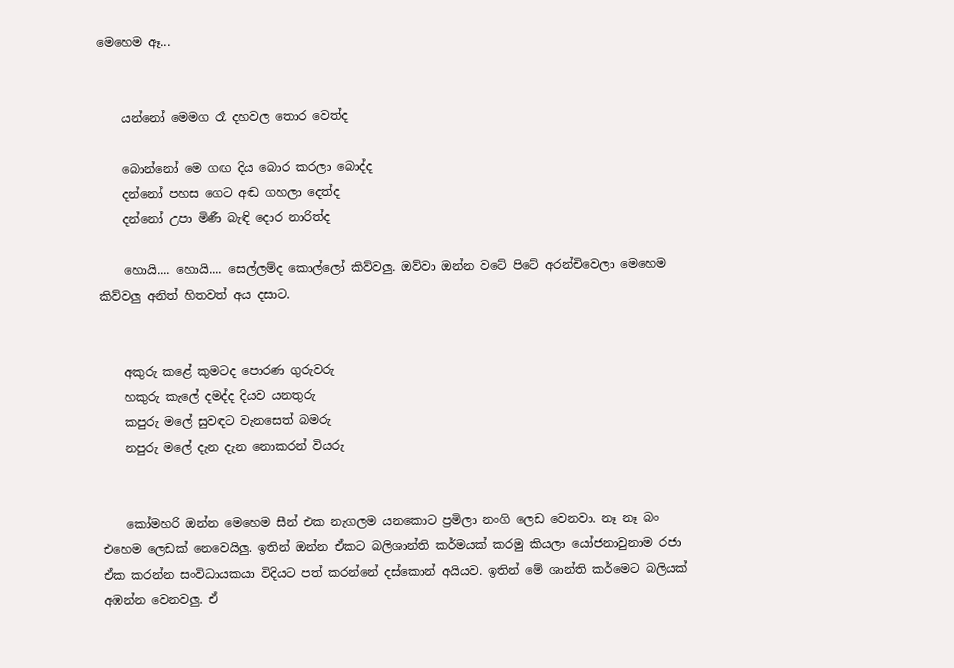මෙහෙම ඈ...


    යන්නෝ මෙමග රෑ දහවල තොර වෙත්ද

    බොන්නෝ මෙ ගඟ දිය බොර කරලා බොද්ද
    දන්නෝ පහස ගෙට අඬ ගහලා දෙත්ද
    දන්නෝ උපා මිණී බැඳි දොර නාරිත්ද

    හොයි.... හොයි.... සෙල්ලම්ද කොල්ලෝ කිව්වලු. ඔව්වා ඔන්න වටේ පිටේ අරන්චිවෙලා මෙහෙම කිව්වලු අනිත් හිතවත් අය දසාට.


    අකුරු කළේ කුමටද පොරණ ගුරුවරු
    හකුරු කැලේ දමද්ද දියව යනතුරු
    කපුරු මලේ සුවඳට වැනසෙත් බමරු
    නපුරු මලේ දැන දැන නොකරන් වියරු


    කෝමහරි ඔන්න මෙහෙම සීන් එක නැගලම යනකොට ප්‍රමිලා නංගි ලෙඩ වෙනවා. නෑ නෑ බං එහෙම ලෙඩක් නෙවෙයිලු. ඉතින් ඔන්න ඒකට බලිශාන්ති කර්මයක් කරමු කියලා යෝජනාවුනාම රජා ඒක කරන්න සංවිධායකයා විදියට පත් කරන්නේ දස්කොන් අයියව. ඉතින් මේ ශාන්ති කර්මෙට බලියක් අඹන්න වෙනවලු. ඒ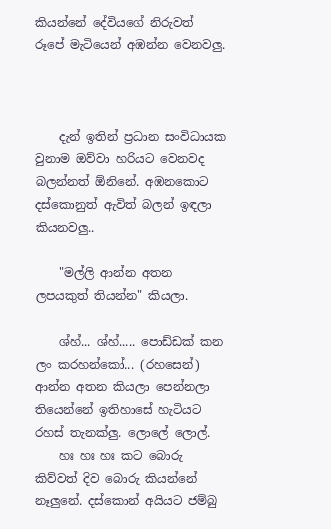කියන්නේ දේවියගේ නිරුවත් රූපේ මැටියෙන් අඹන්න වෙනවලු.



    දැන් ඉතින් ප්‍රධාන සංවිධායක වුනාම ඔව්වා හරියට වෙනවද බලන්නත් ඕනිනේ. අඹනකොට දස්කොනුත් ඇවිත් බලන් ඉඳලා කියනවලු..

    "මල්ලි ආන්න අතන ලපයකුත් තියන්න" කියලා.

    ශ්හ්... ශ්හ්..... පොඩ්ඩක් කන ලං කරහන්කෝ... (රහසෙන්) ආන්න අතන කියලා පෙන්නලා තියෙන්නේ ඉතිහාසේ හැටියට රහස් තැනක්ලු. ලොලේ ලොල්.
    හඃ හඃ හඃ කට බොරු කිව්වත් දිව බොරු කියන්නේ නෑලුනේ. දස්කොන් අයියට ජම්බු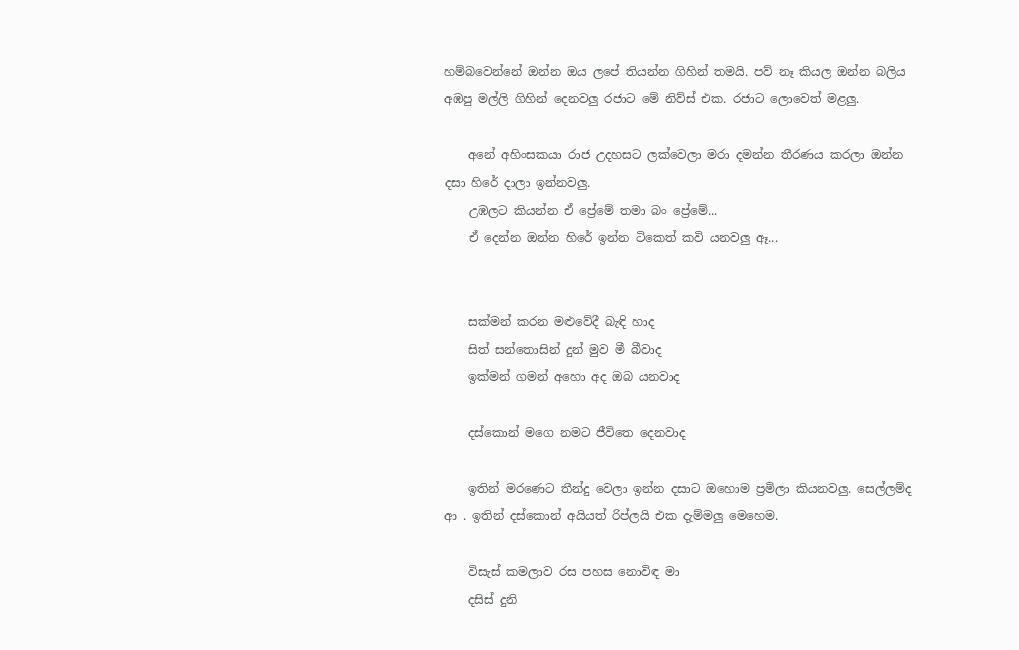හම්බවෙන්නේ ඔන්න ඔය ලපේ තියන්න ගිහින් තමයි. පව් නෑ කියල ඔන්න බලිය අඹපු මල්ලි ගිහින් දෙනවලු රජාට මේ නිව්ස් එක. රජාට ලොවෙත් මළලු.

    අනේ අහිංසකයා රාජ උදහසට ලක්වෙලා මරා දමන්න තීරණය කරලා ඔන්න දසා හිරේ දාලා ඉන්නවලු.
    උඹලට කියන්න ඒ ප්‍රේමේ තමා බං ප්‍රේමේ...
    ඒ දෙන්න ඔන්න හිරේ ඉන්න ටිකෙත් කවි යනවලු ඈ...


    සක්‌මන් කරන මළුවේදී බැඳි හාද
    සිත් සන්තොසින් දුන් මුව මී බීවාද
    ඉක්‌මන් ගමන් අහො අද ඔබ යනවාද

    දස්‌කොන් මගෙ නමට ජීවිතෙ දෙනවාද

    ඉතින් මරණෙට තීන්දු වෙලා ඉන්න දසාට ඔහොම ප්‍රමිලා කියනවලු. සෙල්ලම්ද ආ . ඉතින් දස්කොන් අයියත් රිප්ලයි එක දැම්මලු මෙහෙම.

    විසැස්‌ කමලාව රස පහස නොවිඳ මා
    දසිස්‌ දුනි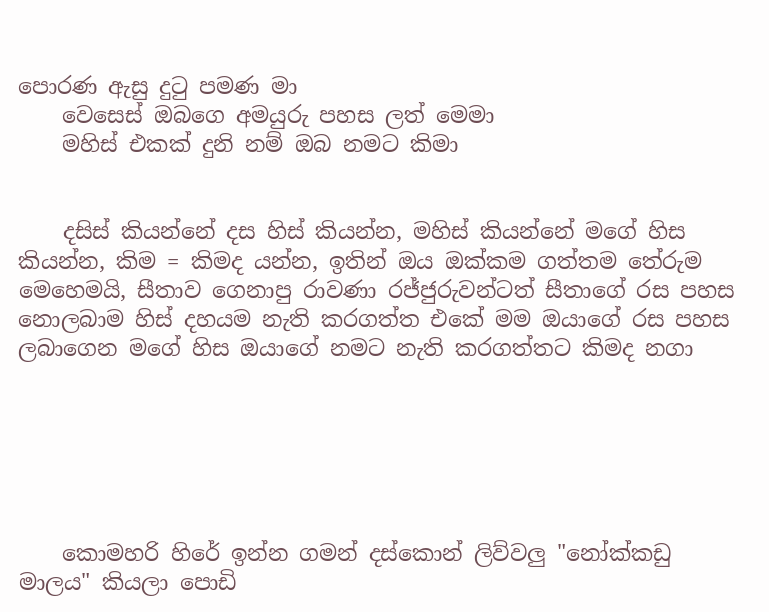පොරණ ඇසු දුටු පමණ මා
    වෙසෙස්‌ ඔබගෙ අමයුරු පහස ලත් මෙමා
    මහිස්‌ එකක්‌ දුනි නම් ඔබ නමට කිමා


    දසිස් කියන්නේ දස හිස් කියන්න, මහිස් කියන්නේ මගේ හිස කියන්න, කිම = කිමද යන්න, ඉතින් ඔය ඔක්කම ගත්තම තේරුම මෙහෙමයි, සීතාව ගෙනාපු රාවණා රජ්ජුරුවන්ටත් සීතාගේ රස පහස නොලබාම හිස් දහයම නැති කරගත්ත එකේ මම ඔයාගේ රස පහස ලබාගෙන මගේ හිස ඔයාගේ නමට නැති කරගත්තට කිමද නගා






    කොමහරි හිරේ ඉන්න ගමන් දස්කොන් ලිව්වලු "නෝක්‌කඩු මාලය" කියලා පොඩි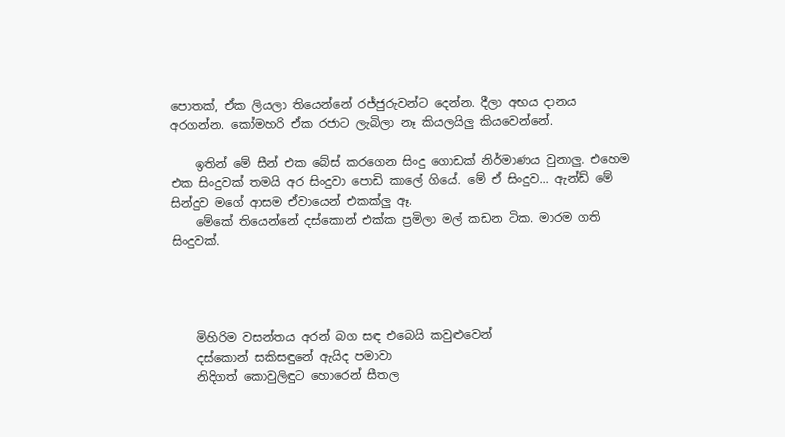පොතක්, ඒක ලියලා තියෙන්නේ රජ්ජුරුවන්ට දෙන්න. දීලා අභය දානය අරගන්න. කෝමහරි ඒක රජාට ලැබිලා නෑ කියලයිලු කියවෙන්නේ.

    ඉතින් මේ සීන් එක බේස් කරගෙන සිංදු ගොඩක් නිර්මාණය වුනාලු. එහෙම එක සිංදුවක් තමයි අර සිංදුවා පොඩි කාලේ ගියේ. මේ ඒ සිංදුව... ඇන්ඩ් මේ සින්දුව මගේ ආසම ඒවායෙන් එකක්ලු ඈ.
    මේකේ තියෙන්නේ දස්කොන් එක්ක ප්‍රමිලා මල් කඩන ටික. මාරම ගති සිංදුවක්.




    මිහිරිම වසන්තය අරන් බග සඳ එබෙයි කවුළුවෙන්
    දස්කොන් සකිසඳුනේ ඇයිද පමාවා
    නිදිගත් කොවුලිඳුට හොරෙන් සීතල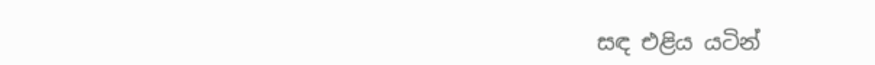සඳ එළිය යටින්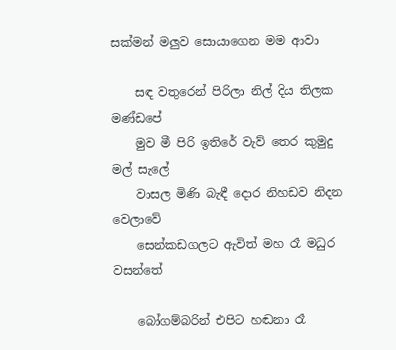සක්මන් මලුව සොයාගෙන මම ආවා

    සඳ වතුරෙන් පිරිලා නිල් දිය තිලක මණ්ඩපේ
    මුව මී පිරි ඉතිරේ වැව් තෙර කුමුදු මල් සැලේ
    වාසල මිණි බැඳී දොර නිහඩව නිදන වෙලාවේ
    සෙන්කඩගලට ඇවිත් මහ රෑ මධුර වසන්තේ

    බෝගම්බරින් එපිට හඬනා රෑ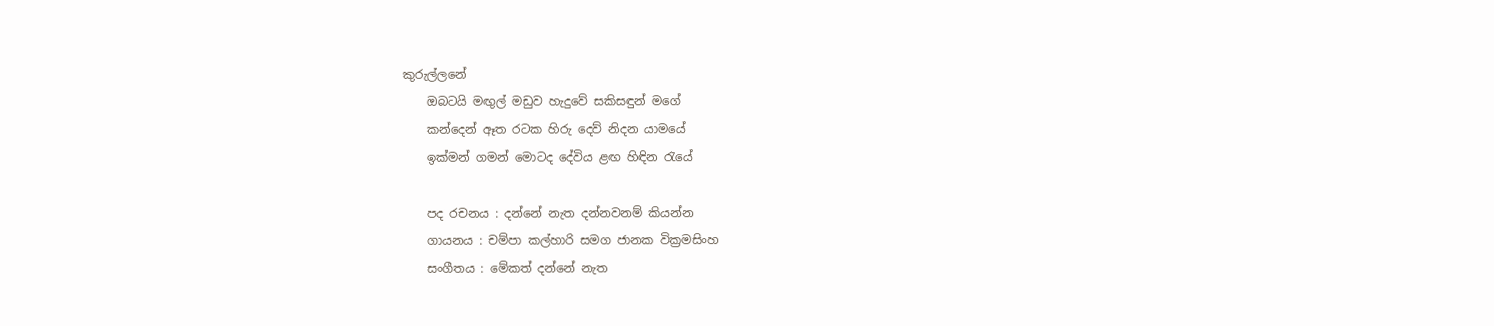කුරුල්ලනේ
    ඔබටයි මඟුල් මඩුව හැදුවේ සකිසඳුන් මගේ
    කන්දෙන් ඈත රටක හිරු දෙව් නිදන යාමයේ
    ඉක්මන් ගමන් මොටද දේවිය ළඟ හිඳින රැයේ

    පද රචනය : දන්නේ නැත දන්නවනම් කියන්න
    ගායනය : චම්පා කල්හාරි සමග ජානක වික්‍රමසිංහ
    සංගීතය : මේකත් දන්නේ නැත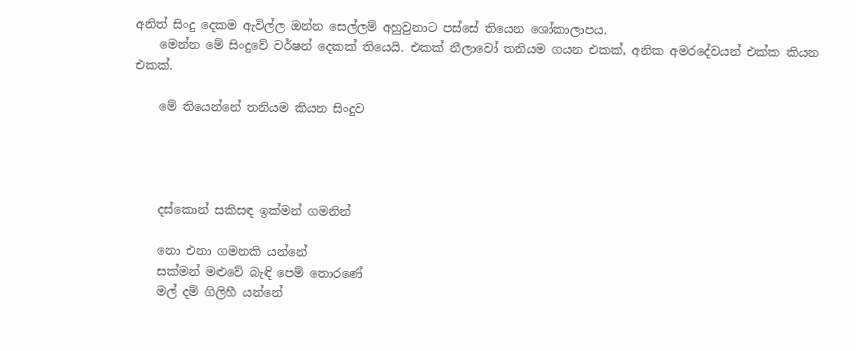අනිත් සිංදු දෙකම ඇවිල්ල ඔන්න සෙල්ලම් අහුවුනාට පස්සේ තියෙන ශෝකාලාපය.
    මෙන්න මේ සිංදුවේ වර්ෂන් දෙකක් තියෙයි. එකක් නීලාවෝ තනියම ගයන එකක්, අනික අමරදේවයන් එක්ක කියන එකක්.

    මේ තියෙන්නේ තනියම කියන සිංදුව




    දස්කොන් සකිසඳ ඉක්මන් ගමනින්

    නො එනා ගමනකි යන්නේ
    සක්මන් මළුවේ බැඳි පෙම් තොරණේ
    මල් දම් ගිලිහී යන්නේ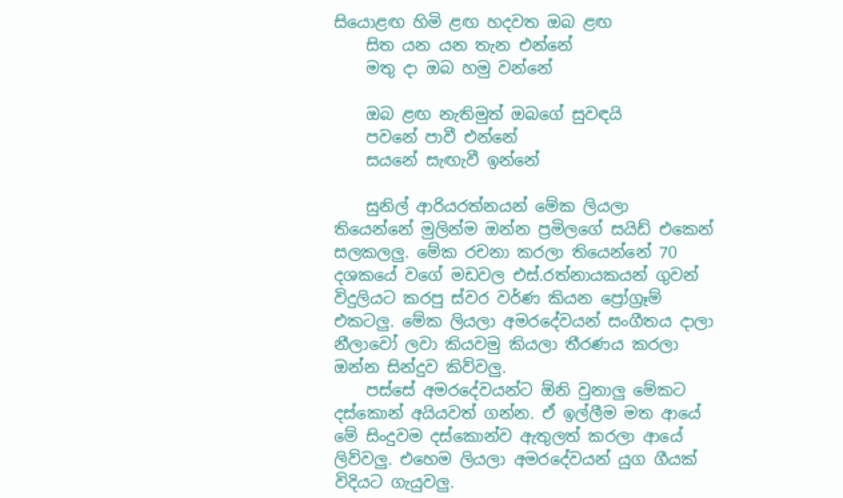සියොළඟ හිමි ළඟ හදවත ඔබ ළඟ
    සිත යන යන තැන එන්නේ
    මතු දා ඔබ හමු වන්නේ

    ඔබ ළඟ නැතිමුත් ඔබගේ සුවඳයි
    පවනේ පාවී එන්නේ
    සයනේ සැඟැවී ඉන්නේ

    සුනිල් ආරියරත්නයන් මේක ලියලා තියෙන්නේ මුලින්ම ඔන්න ප්‍රමිලගේ සයිඩ් එකෙන් සලකලලු. මේක රචනා කරලා තියෙන්නේ 70 දශකයේ වගේ මඩවල එස්.රත්නායකයන් ගුවන් විදුලියට කරපු ස්වර වර්ණ කියන ප්‍රෝග්‍රෑම් එකටලු. මේක ලියලා අමරදේවයන් සංගීතය දාලා නීලාවෝ ලවා කියවමු කියලා තීරණය කරලා ඔන්න සින්දුව කිව්වලු.
    පස්සේ අමරදේවයන්ට ඕනි වුනාලු මේකට දස්කොන් අයියවත් ගන්න. ඒ ඉල්ලීම මත ආයේ මේ සිංදුවම දස්කොන්ව ඇතුලත් කරලා ආයේ ලිව්වලු. එහෙම ලියලා අමරදේවයන් යුග ගීයක් විදියට ගැයුවලු.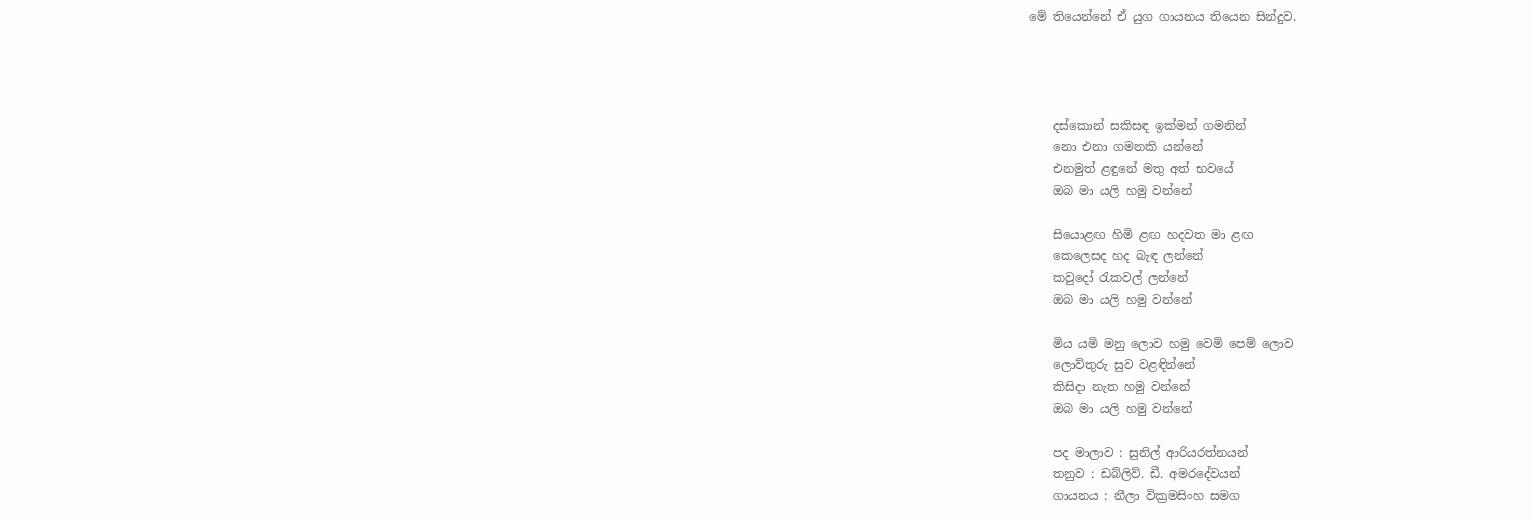මේ තියෙන්නේ ඒ යුග ගායනය තියෙන සින්දුව.




    දස්කොන් සකිසඳ ඉක්මන් ගමනින්
    නො එනා ගමනකි යන්නේ
    එනමුත් ළඳුනේ මතු අත් භවයේ
    ඔබ මා යලි හමු වන්නේ

    සියොළඟ හිමි ළඟ හදවත මා ළඟ
    කෙලෙසද හද බැඳ ලන්නේ
    කවුදෝ ‍රැකවල් ලන්නේ
    ඔබ මා යලි හමු වන්නේ

    මිය යමි මනු ලොව හමු වෙමි පෙම් ලොව
    ලොව්තුරු සුව වළඳින්නේ
    කිසිදා නැත හමු වන්නේ
    ඔබ මා යලි හමු වන්නේ

    පද මාලාව : සුනිල් ආරියරත්නයන්
    තනුව : ඩබ්ලිව්. ඩී. අමරදේවයන්
    ගායනය : නීලා වික්‍රමසිංහ සමග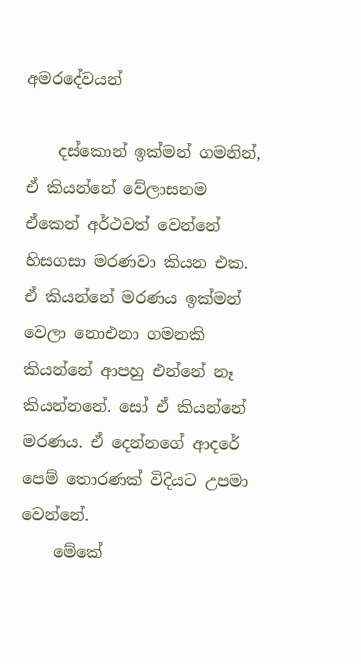අමරදේවයන්

    දස්කොන් ඉක්මන් ගමනින්, ඒ කියන්නේ වේලාසනම ඒකෙන් අර්ථවත් වෙන්නේ හිසගසා මරණවා කියන එක. ඒ කියන්නේ මරණය ඉක්මන් වෙලා නොඑනා ගමනකි කියන්නේ ආපහු එන්නේ නෑ කියන්නනේ. සෝ ඒ කියන්නේ මරණය. ඒ දෙන්නගේ ආදරේ පෙම් තොරණක් විදියට උපමා වෙන්නේ.
    මේකේ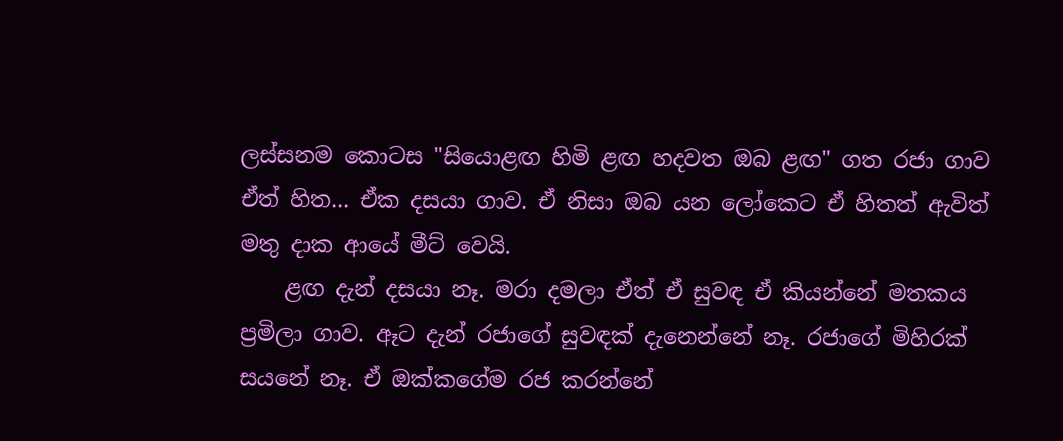ලස්සනම කොටස "සියොළඟ හිමි ළඟ හදවත ඔබ ළඟ" ගත රජා ගාව ඒත් හිත... ඒක දසයා ගාව. ඒ නිසා ඔබ යන ලෝකෙට ඒ හිතත් ඇවිත් මතු දාක ආයේ මීට් වෙයි.
    ළඟ දැන් දසයා නෑ. මරා දමලා ඒත් ඒ සුවඳ ඒ කියන්නේ මතකය ප්‍රමිලා ගාව. ඈට දැන් රජාගේ සුවඳක් දැනෙන්නේ නෑ. රජාගේ මිහිරක් සයනේ නෑ. ඒ ඔක්කගේම රජ කරන්නේ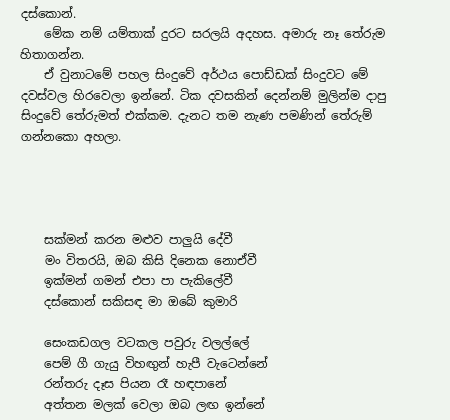දස්කොන්.
    මේක නම් යම්තාක් දුරට සරලයි අදහස. අමාරු නෑ තේරුම හිතාගන්න.
    ඒ වුනාටමේ පහල සිංදුවේ අර්ථය පොඩ්ඩක් සිංදුවට මේ දවස්වල හිරවෙලා ඉන්නේ. ටික දවසකින් දෙන්නම් මුලින්ම දාපු සිංදුවේ තේරුමත් එක්කම. දැනට තම නැණ පමණින් තේරුම් ගන්නකො අහලා.




    සක්මන් කරන මළුව පාලුයි දේවී
    මං විතරයි, ඔබ කිසි දිනෙක නොඒවී
    ඉක්මන් ගමන් එපා පා පැකිලේවී
    දස්කොන් සකිසඳ මා ඔබේ කුමාරි

    සෙංකඩගල වටකල පවුරු වලල්ලේ
    පෙම් ගී ගැයු විහඟුන් හැපී වැටෙන්නේ
    රන්තරු දෑස පියන රෑ හඳපානේ
    අත්තන මලක් වෙලා ඔබ ලඟ ඉන්නේ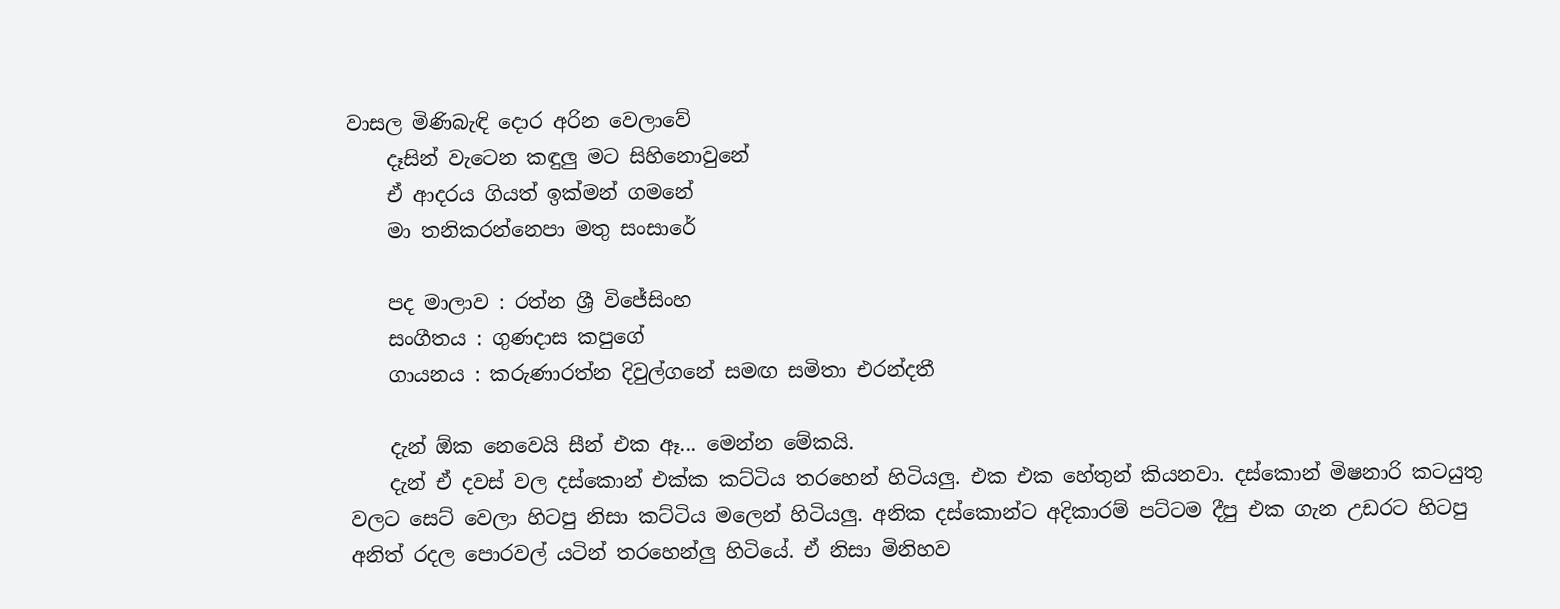වාසල මිණිබැඳි දොර අරින වෙලාවේ
    දෑසින් වැටෙන කඳුලු මට සිහිනොවුනේ
    ඒ ආදරය ගියත් ඉක්මන් ගමනේ
    මා තනිකරන්නෙපා මතු සංසාරේ

    පද මාලාව : රත්න ශ්‍රී විජේසිංහ
    සංගීතය : ගුණදාස කපුගේ
    ගායනය : කරුණාරත්න දිවුල්ගනේ සමඟ සමිතා එරන්දතී

    දැන් ඕක නෙවෙයි සීන් එක ඈ... මෙන්න මේකයි.
    දැන් ඒ දවස් වල දස්කොන් එක්ක කට්ටිය තරහෙන් හිටියලු. එක එක හේතුන් කියනවා. දස්කොන් මිෂනාරි කටයුතු වලට සෙට් වෙලා හිටපු නිසා කට්ටිය මලෙන් හිටියලු. අනික දස්කොන්ට අදිකාරම් පට්ටම දීපු එක ගැන උඩරට හිටපු අනිත් රදල පොරවල් යටින් තරහෙන්ලු හිටියේ. ඒ නිසා මිනිහව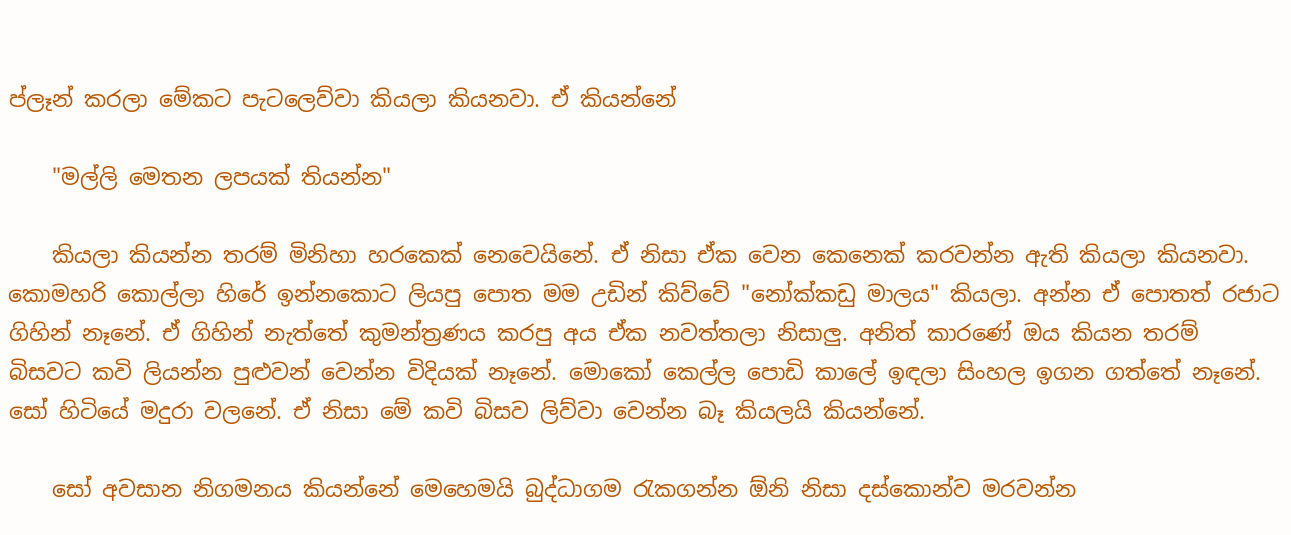ප්ලෑන් කරලා මේකට පැටලෙව්වා කියලා කියනවා. ඒ කියන්නේ

    "මල්ලි මෙතන ලපයක් තියන්න"

    කියලා කියන්න තරම් මිනිහා හරකෙක් නෙවෙයිනේ. ඒ නිසා ඒක වෙන කෙනෙක් කරවන්න ඇති කියලා කියනවා. කොමහරි කොල්ලා හිරේ ඉන්නකොට ලියපු පොත මම උඩින් කිව්වේ "නෝක්කඩු මාලය" කියලා. අන්න ඒ පොතත් රජාට ගිහින් නෑනේ. ඒ ගිහින් නැත්තේ කුමන්ත්‍රණය කරපු අය ඒක නවත්තලා නිසාලු. අනිත් කාරණේ ඔය කියන තරම් බිසවට කවි ලියන්න පුළුවන් වෙන්න විදියක් නෑනේ. මොකෝ කෙල්ල පොඩි කාලේ ඉඳලා සිංහල ඉගන ගත්තේ නෑනේ. සෝ හිටියේ මදුරා වලනේ. ඒ නිසා මේ කවි බිසව ලිව්වා වෙන්න බෑ කියලයි කියන්නේ.

    සෝ අවසාන නිගමනය කියන්නේ මෙහෙමයි බුද්ධාගම රැකගන්න ඕනි නිසා දස්කොන්ව මරවන්න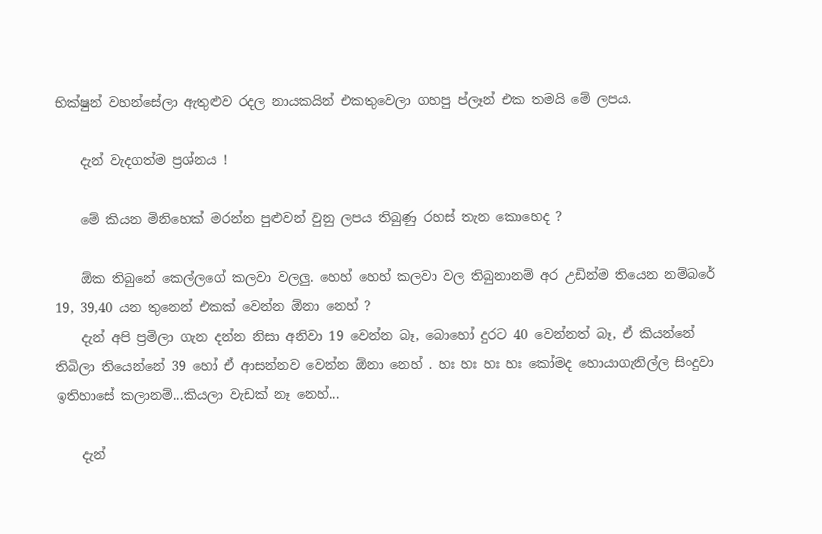භික්ෂුන් වහන්සේලා ඇතුළුව රදල නායකයින් එකතුවෙලා ගහපු ප්ලෑන් එක තමයි මේ ලපය.

    දැන් වැදගත්ම ප්‍රශ්නය !

    මේ කියන මිනිහෙක් මරන්න පුළුවන් වුනු ලපය තිබුණු රහස් තැන කොහෙද ?

    ඕක තිබුනේ කෙල්ලගේ කලවා වලලු. හෙහ් හෙහ් කලවා වල තිබුනානම් අර උඩින්ම තියෙන නම්බරේ 19, 39,40 යන තුනෙන් එකක් වෙන්න ඕනා නෙහ් ?
    දැන් අපි ප්‍රමිලා ගැන දන්න නිසා අනිවා 19 වෙන්න බෑ, බොහෝ දුරට 40 වෙන්නත් බෑ, ඒ කියන්නේ තිබිලා තියෙන්නේ 39 හෝ ඒ ආසන්නව වෙන්න ඕනා නෙහ් . හඃ හඃ හඃ හඃ කෝමද හොයාගැනිල්ල සිංදුවා ඉතිහාසේ කලානම්...කියලා වැඩක් නෑ නෙහ්...

    දැන්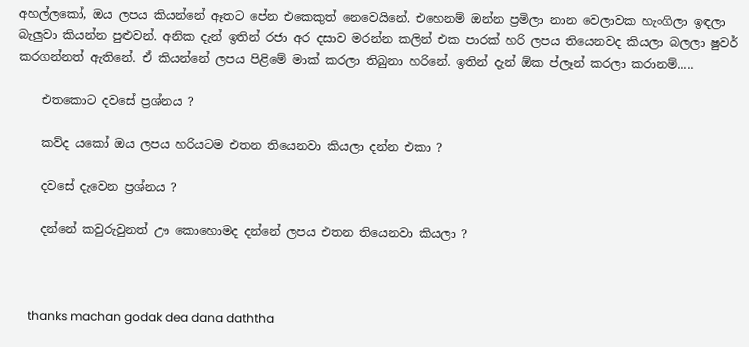අහල්ලකෝ, ඔය ලපය කියන්නේ ඈතට පේන එකෙකුත් නෙවෙයිනේ. එහෙනම් ඔන්න ප්‍රමිලා නාන වෙලාවක හැංගිලා ඉඳලා බැලුවා කියන්න පුළුවන්. අනික දැන් ඉතින් රජා අර දසාව මරන්න කලින් එක පාරක් හරි ලපය තියෙනවද කියලා බලලා ෂුවර් කරගන්නත් ඇතිනේ. ඒ කියන්නේ ලපය පිළිමේ මාක් කරලා තිබුනා හරිනේ. ඉතින් දැන් ඕක ප්ලෑන් කරලා කරානම්.....

    එතකොට දවසේ ප්‍රශ්නය ?

    කව්ද යකෝ ඔය ලපය හරියටම එතන තියෙනවා කියලා දන්න එකා ?

    දවසේ දැවෙන ප්‍රශ්නය ?

    දන්නේ කවුරුවුනත් ඌ කොහොමද දන්නේ ලපය එතන තියෙනවා කියලා ?



    thanks machan godak dea dana daththa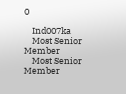0

    Ind007ka
    Most Senior Member
    Most Senior Member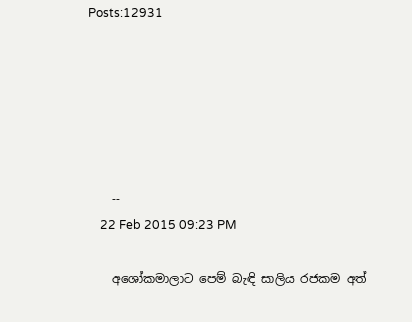Posts:12931






    --
    22 Feb 2015 09:23 PM

    අශෝකමාලාට පෙම් බැඳි සාලිය රජකම අත්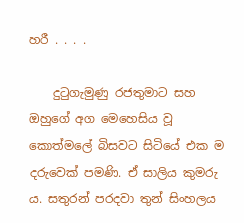හරී . . . .

    දුටුගැමුණු රජතුමාට සහ ඔහුගේ අග මෙහෙසිය වූ කොත්මලේ බිසවට සිටියේ එක ම දරුවෙක් පමණි. ඒ සාලිය කුමරු ය. සතුරන් පරදවා තුන් සිංහලය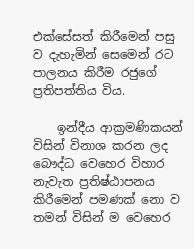එක්සේසත් කිරීමෙන් පසු ව දැහැමින් සෙමෙන් රට පාලනය කිරීම රජුගේ ප්‍රතිපත්තිය විය.

    ඉන්දීය ආක්‍රමණිකයන් විසින් විනාශ කරන ලද බෞද්ධ වෙහෙර විහාර නැවැත ප්‍රතිෂ්ඨාපනය කිරීමෙන් පමණක් නො ව තමන් විසින් ම වෙහෙර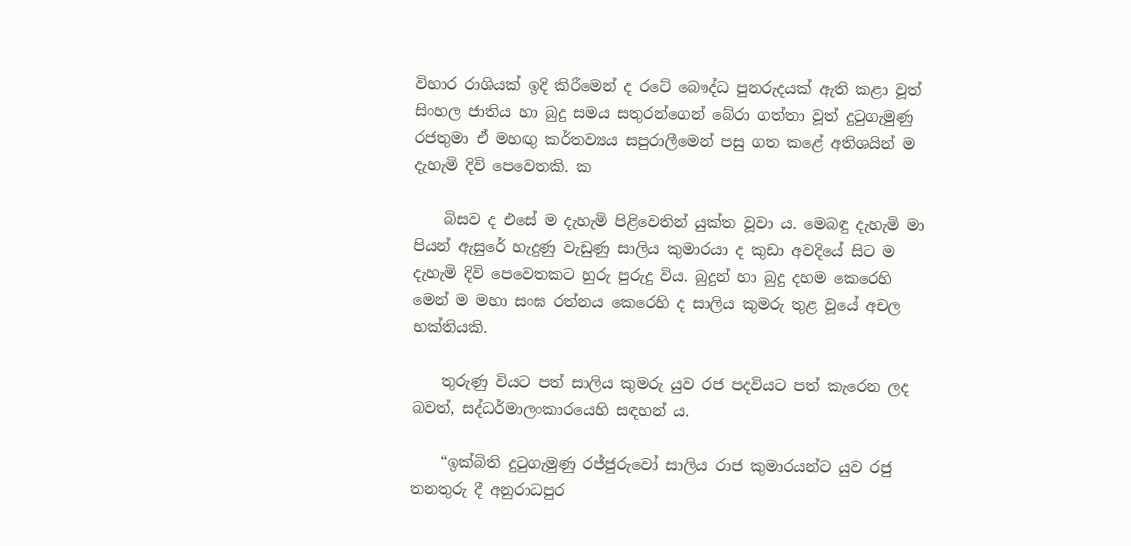විහාර රාශියක් ඉදි කිරීමෙන් ද රටේ බෞද්ධ පුනරුදයක් ඇති කළා වූත් සිංහල ජාතිය හා බුදු සමය සතුරන්ගෙන් බේරා ගත්තා වූත් දුටුගැමුණු රජතුමා ඒ මහඟු කර්තව්‍යය සපුරාලීමෙන් පසු ගත කළේ අතිශයින් ම දැහැමි දිවි පෙවෙතකි. ක

    බිසව ද එසේ ම දැහැමි පිළිවෙතින් යුක්ත වූවා ය. මෙබඳු දැහැමි මා පියන් ඇසුරේ හැදුණු වැඩුණු සාලිය කුමාරයා ද කුඩා අවදියේ සිට ම දැහැමි දිවි පෙවෙතකට හුරු පුරුදු විය. බුදුන් හා බුදු දහම කෙරෙහි මෙන් ම මහා සංඝ රත්නය කෙරෙහි ද සාලිය කුමරු තුළ වූයේ අචල භක්තියකි.

    තුරුණු වියට පත් සාලිය කුමරු යුව රජ පදවියට පත් කැරෙන ලද බවත්, සද්ධර්මාලංකාරයෙහි සඳහන් ය.

    “ඉක්බිති දුටුගැමුණු රජ්ජුරුවෝ සාලිය රාජ කුමාරයන්ට යුව රජු තනතුරු දී අනුරාධපුර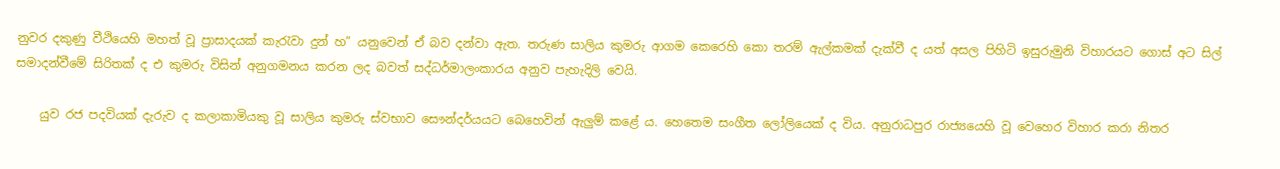නුවර දකුණු වීථියෙහි මහත් වූ ප්‍රාසාදයක් කැරැවා දුන් හ” යනුවෙන් ඒ බව දන්වා ඇත. තරුණ සාලිය කුමරු ආගම කෙරෙහි කො තරම් ඇල්කමක් දැක්වී ද යත් අසල පිහිටි ඉසුරුමුනි විහාරයට ගොස් අට සිල් සමාදන්වීමේ සිරිතක් ද එ කුමරු විසින් අනුගමනය කරන ලද බවත් සද්ධර්මාලංකාරය අනුව පැහැදිලි වෙයි.

    යුව රජ පදවියක් දැරුව ද කලාකාමියකු වූ සාලිය කුමරු ස්වභාව සෞන්දර්යයට බෙහෙවින් ඇලුම් කළේ ය. හෙතෙම සංගීත ලෝලියෙක් ද විය. අනුරාධපුර රාජ්‍යයෙහි වූ වෙහෙර විහාර කරා නිතර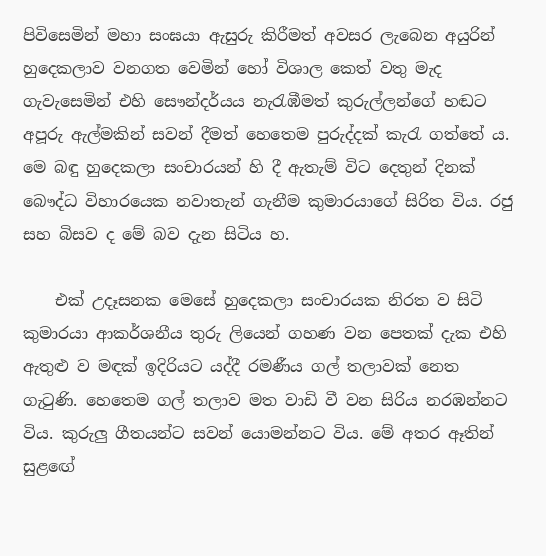පිවිසෙමින් මහා සංඝයා ඇසුරු කිරීමත් අවසර ලැබෙන අයුරින් හුදෙකලාව වනගත වෙමින් හෝ විශාල කෙත් වතු මැද ගැවැසෙමින් එහි සෞන්දර්යය නැරැඹීමත් කුරුල්ලන්ගේ හඬට අපූරු ඇල්මකින් සවන් දීමත් හෙතෙම පුරුද්දක් කැරැ ගත්තේ ය. මෙ බඳු හුදෙකලා සංචාරයන් හි දී ඇතැම් විට දෙතුන් දිනක් බෞද්ධ විහාරයෙක නවාතැන් ගැනීම කුමාරයාගේ සිරිත විය. රජු සහ බිසව ද මේ බව දැන සිටිය හ.

    එක් උදෑසනක මෙසේ හුදෙකලා සංචාරයක නිරත ව සිටි කුමාරයා ආකර්ශනීය තුරු ලියෙන් ගහණ වන පෙතක් දැක එහි ඇතුළු ව මඳක් ඉදිරියට යද්දී රමණීය ගල් තලාවක් නෙත ගැටුණි. හෙතෙම ගල් තලාව මත වාඩි වී වන සිරිය නරඹන්නට විය. කුරුලු ගීතයන්ට සවන් යොමන්නට විය. මේ අතර ඈතින් සුළඟේ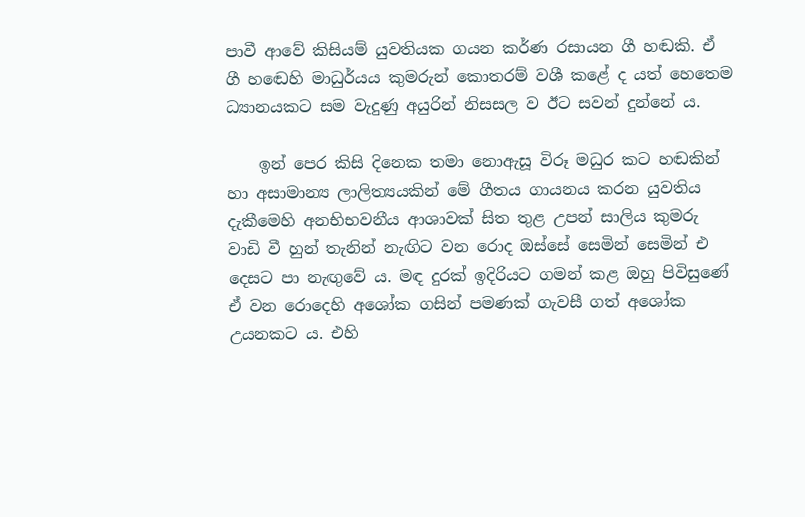පාවී ආවේ කිසියම් යුවතියක ගයන කර්ණ රසායන ගී හඬකි. ඒ ගී හඬෙහි මාධුර්යය කුමරුන් කොතරම් වශී කළේ ද යත් හෙතෙම ධ්‍යානයකට සම වැදුණු අයුරින් නිසසල ව ඊට සවන් දුන්නේ ය.

    ඉන් පෙර කිසි දිනෙක තමා නොඇසූ විරූ මධුර කට හඬකින් හා අසාමාන්‍ය ලාලිත්‍යයකින් මේ ගීතය ගායනය කරන යුවතිය දැකීමෙහි අනභිභවනීය ආශාවක් සිත තුළ උපන් සාලිය කුමරු වාඩි වී හුන් තැනින් නැඟිට වන රොද ඔස්සේ සෙමින් සෙමින් එ දෙසට පා නැඟුවේ ය. මඳ දුරක් ඉදිරියට ගමන් කළ ඔහු පිවිසුණේ ඒ වන රොදෙහි අශෝක ගසින් පමණක් ගැවසී ගත් අශෝක උයනකට ය. එහි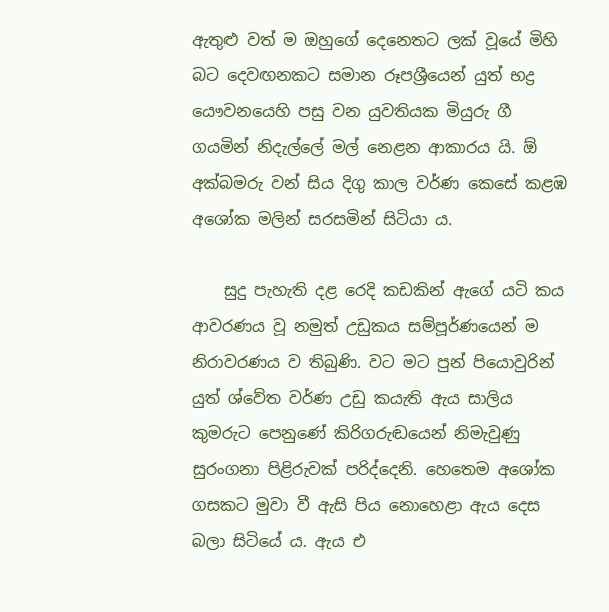ඇතුළු වත් ම ඔහුගේ දෙනෙතට ලක් වූයේ මිහි බට දෙවඟනකට සමාන රූපශ්‍රීයෙන් යුත් භද්‍ර යෞවනයෙහි පසු වන යුවතියක මියුරු ගී ගයමින් නිදැල්ලේ මල් නෙළන ආකාරය යි. ඕ අක්බමරු වන් සිය දිගු කාල වර්ණ කෙසේ කළඹ අශෝක මලින් සරසමින් සිටියා ය.

    සුදු පැහැති දළ රෙදි කඩකින් ඇගේ යටි කය ආවරණය වූ නමුත් උඩුකය සම්පූර්ණයෙන් ම නිරාවරණය ව තිබුණි. වට මට පුන් පියොවුරින් යුත් ශ්වේත වර්ණ උඩු කයැති ඇය සාලිය කුමරුට පෙනුණේ කිරිගරුඬයෙන් නිමැවුණු සුරංගනා පිළිරුවක් පරිද්දෙනි. හෙතෙම අශෝක ගසකට මුවා වී ඇසි පිය නොහෙළා ඇය දෙස බලා සිටියේ ය. ඇය එ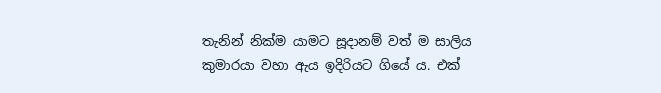තැනින් නික්ම යාමට සූදානම් වත් ම සාලිය කුමාරයා වහා ඇය ඉදිරියට ගියේ ය. එක්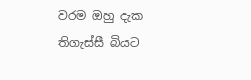වරම ඔහු දැක තිගැස්සී බියට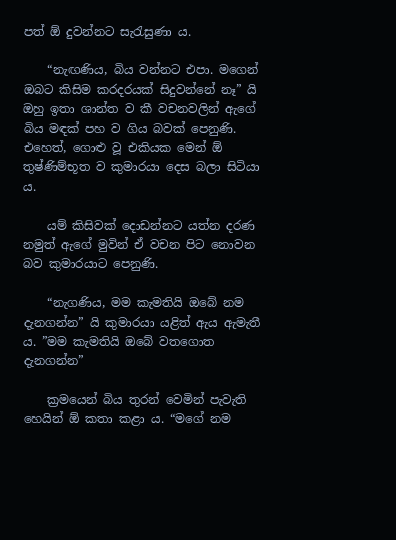පත් ඕ දුවන්නට සැරැසුණා ය.

    “නැඟණිය, බිය වන්නට එපා. මගෙන් ඔබට කිසිම කරදරයක් සිදුවන්නේ නෑ” යි ඔහු ඉතා ශාන්ත ව කී වචනවලින් ඇගේ බිය මඳක් පහ ව ගිය බවක් පෙනුණි. එහෙත්, ගොළු වූ එකියක මෙන් ඕ තුෂ්ණිම්භූත ව කුමාරයා දෙස බලා සිටියා ය.

    යම් කිසිවක් දොඩන්නට යත්න දරණ නමුත් ඇගේ මුවින් ඒ වචන පිට නොවන බව කුමාරයාට පෙනුණි.

    “නැගණිය, මම කැමතියි ඔබේ නම දැනගන්න” යි කුමාරයා යළිත් ඇය ඇමැතී ය. ”මම කැමතියි ඔබේ වතගොත දැනගන්න”

    ක්‍රමයෙන් බිය තුරන් වෙමින් පැවැති හෙයින් ඕ කතා කළා ය. “මගේ නම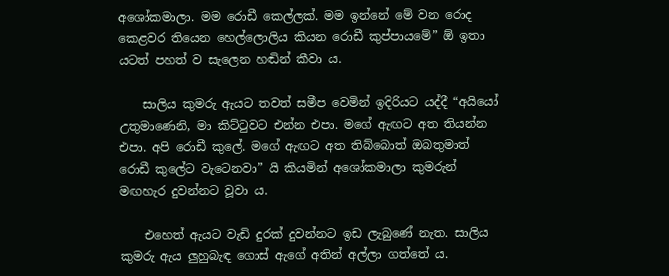අශෝකමාලා. මම රොඩී කෙල්ලක්. මම ඉන්නේ මේ වන රොද කෙළවර තියෙන හෙල්ලොලිය කියන රොඩී කුප්පායමේ” ඕ ඉතා යටත් පහත් ව සැලෙන හඬින් කීවා ය.

    සාලිය කුමරු ඇයට තවත් සමීප වෙමින් ඉදිරියට යද්දී “අයියෝ උතුමාණෙනි, මා කිට්ටුවට එන්න එපා. මගේ ඇඟට අත තියන්න එපා. අපි රොඩී කුලේ. මගේ ඇඟට අත තිබ්බොත් ඔබතුමාත් රොඩී කුලේට වැටෙනවා” යි කියමින් අශෝකමාලා කුමරුන් මඟහැර දුවන්නට වූවා ය.

    එහෙත් ඇයට වැඩි දුරක් දුවන්නට ඉඩ ලැබුණේ නැත. සාලිය කුමරු ඇය ලුහුබැඳ ගොස් ඇගේ අතින් අල්ලා ගත්තේ ය.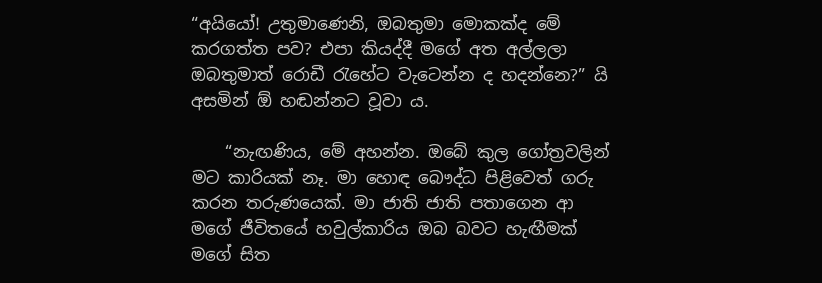“අයියෝ! උතුමාණෙනි, ඔබතුමා මොකක්ද මේ කරගත්ත පව? එපා කියද්දී මගේ අත අල්ලලා ඔබතුමාත් රොඩී රැහේට වැටෙන්න ද හදන්නෙ?” යි අසමින් ඕ හඬන්නට වූවා ය.

    “නැඟණිය, මේ අහන්න. ඔබේ කුල ගෝත්‍රවලින් මට කාරියක් නෑ. මා හොඳ බෞද්ධ පිළිවෙත් ගරු කරන තරුණයෙක්. මා ජාති ජාති පතාගෙන ආ මගේ ජීවිතයේ හවුල්කාරිය ඔබ බවට හැඟීමක් මගේ සිත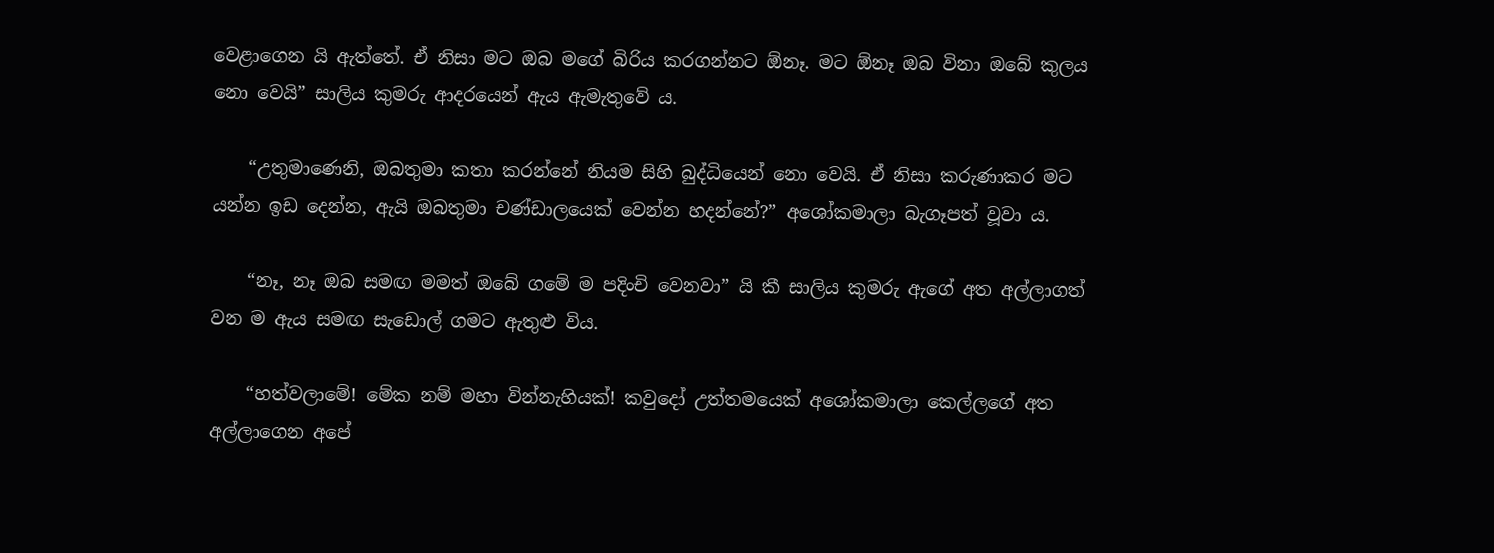වෙළාගෙන යි ඇත්තේ. ඒ නිසා මට ඔබ මගේ බිරිය කරගන්නට ඕනෑ. මට ඕනෑ ඔබ විනා ඔබේ කුලය නො වෙයි” සාලිය කුමරු ආදරයෙන් ඇය ඇමැතුවේ ය.

    “උතුමාණෙනි, ඔබතුමා කතා කරන්නේ නියම සිහි බුද්ධියෙන් නො වෙයි. ඒ නිසා කරුණාකර මට යන්න ඉඩ දෙන්න, ඇයි ඔබතුමා චණ්ඩාලයෙක් වෙන්න හදන්නේ?” අශෝකමාලා බැගෑපත් වූවා ය.

    “නෑ, නෑ ඔබ සමඟ මමත් ඔබේ ගමේ ම පදිංචි වෙනවා” යි කී සාලිය කුමරු ඇගේ අත අල්ලාගත් වන ම ඇය සමඟ සැඩොල් ගමට ඇතුළු විය.

    “හත්වලාමේ! මේක නම් මහා වින්නැහියක්! කවුදෝ උත්තමයෙක් අශෝකමාලා කෙල්ලගේ අත අල්ලාගෙන අපේ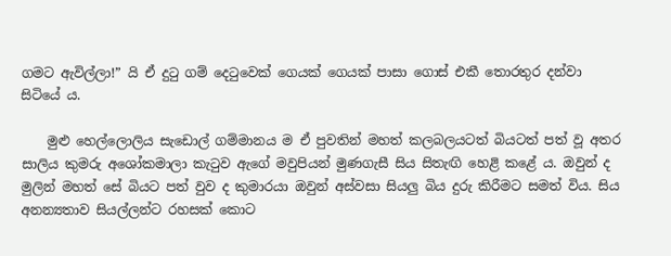ගමට ඇවිල්ලා!” යි ඒ දුටු ගම් දෙටුවෙක් ගෙයක් ගෙයක් පාසා ගොස් එකී තොරතුර දන්වා සිටියේ ය.

    මුළු හෙල්ලොලිය සැඩොල් ගම්මානය ම ඒ පුවතින් මහත් කලබලයටත් බියටත් පත් වූ අතර සාලිය කුමරු අශෝකමාලා කැටුව ඇගේ මවුපියන් මුණගැසී සිය සිතැඟි හෙළි කළේ ය. ඔවුන් ද මුලින් මහත් සේ බියට පත් වුව ද කුමාරයා ඔවුන් අස්වසා සියලු බිය දුරු කිරීමට සමත් විය. සිය අනන්‍යතාව සියල්ලන්ට රහසක් කොට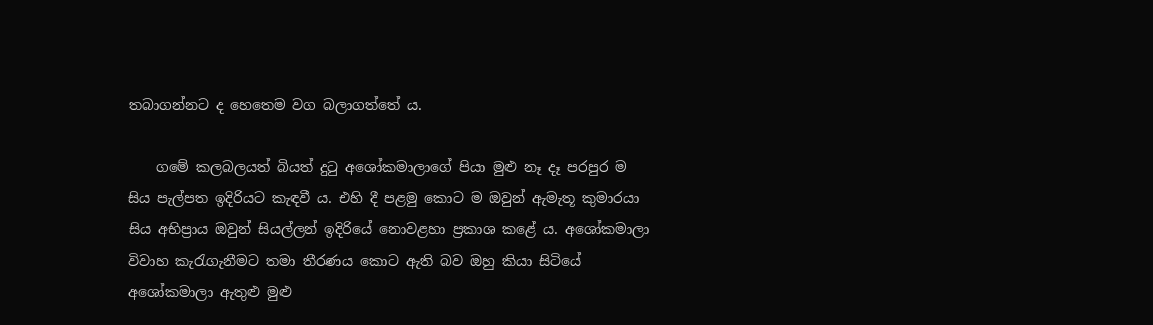තබාගන්නට ද හෙතෙම වග බලාගත්තේ ය.

    ගමේ කලබලයත් බියත් දුටු අශෝකමාලාගේ පියා මුළු නෑ දෑ පරපුර ම සිය පැල්පත ඉදිරියට කැඳවී ය. එහි දී පළමු කොට ම ඔවුන් ඇමැතූ කුමාරයා සිය අභිප්‍රාය ඔවුන් සියල්ලන් ඉදිරියේ නොවළහා ප්‍රකාශ කළේ ය. අශෝකමාලා විවාහ කැරැගැනීමට තමා තීරණය කොට ඇති බව ඔහු කියා සිටියේ අශෝකමාලා ඇතුළු මුළු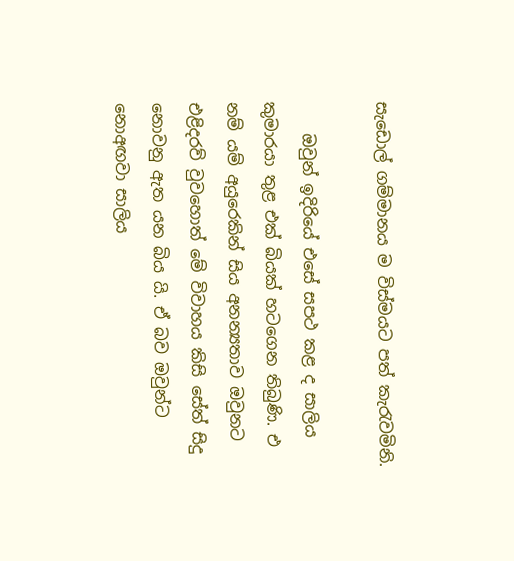සැඩොල් ගම්මානය ම විස්මයට පත් කැරැවමිනි.

    ඔවුන් ඉදිරියේ එසේ සපථ කළ ද සාලිය කුමාරයා තුළ එක් බියක් හටගෙන තිබුණි. එ නම් යම් අයුරෙකින් සිය අනන්‍යතාව ඔවුනට එළිදරව් වුවහොත් මේ විවාහය කිසි සේත් සිදු නොවනු ඇත යන බිය යි. ඒ බව ඔවුන්ට නොඅඟවා සාලිය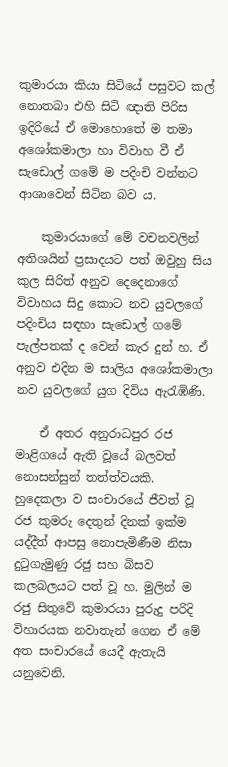කුමාරයා කියා සිටියේ පසුවට කල් නොතබා එහි සිටි ඥාති පිරිස ඉදිරියේ ඒ මොහොතේ ම තමා අශෝකමාලා හා විවාහ වී ඒ සැඩොල් ගමේ ම පදිංචි වන්නට ආශාවෙන් සිටින බව ය.

    කුමාරයාගේ මේ වචනවලින් අතිශයින් ප්‍රසාදයට පත් ඔවුහු සිය කුල සිරිත් අනුව දෙදෙනාගේ විවාහය සිදු කොට නව යුවලගේ පදිංචිය සඳහා සැඩොල් ගමේ පැල්පතක් ද වෙන් කැර දුන් හ. ඒ අනුව එදින ම සාලිය අශෝකමාලා නව යුවලගේ යුග දිවිය ඇරැඹිණි.

    ඒ අතර අනුරාධපුර රජ මාළිගයේ ඇති වූයේ බලවත් නොසන්සුන් තත්ත්වයකි. හුදෙකලා ව සංචාරයේ ජීවත් වූ රජ කුමරු දෙතුන් දිනක් ඉක්ම යද්දීත් ආපසු නොපැමිණීම නිසා දුටුගැමුණු රජු සහ බිසව කලබලයට පත් වූ හ. මුලින් ම රජු සිතුවේ කුමාරයා පුරුදු පරිදි විහාරයක නවාතැන් ගෙන ඒ මේ අත සංචාරයේ යෙදී ඇතැයි යනුවෙනි.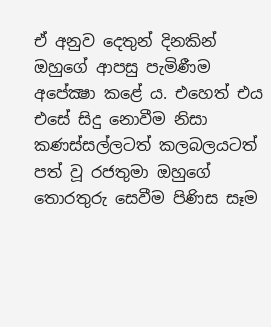ඒ අනුව දෙතුන් දිනකින් ඔහුගේ ආපසු පැමිණීම අපේක්‍ෂා කළේ ය. එහෙත් එය එසේ සිදු නොවීම නිසා කණස්සල්ලටත් කලබලයටත් පත් වූ රජතුමා ඔහුගේ තොරතුරු සෙවීම පිණිස සෑම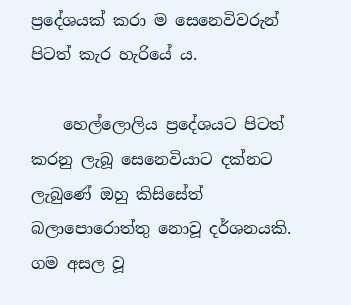ප්‍රදේශයක් කරා ම සෙනෙවිවරුන් පිටත් කැර හැරියේ ය.

    හෙල්ලොලිය ප්‍රදේශයට පිටත් කරනු ලැබූ සෙනෙවියාට දක්නට ලැබුණේ ඔහු කිසිසේත් බලාපොරොත්තු නොවූ දර්ශනයකි. ගම අසල වූ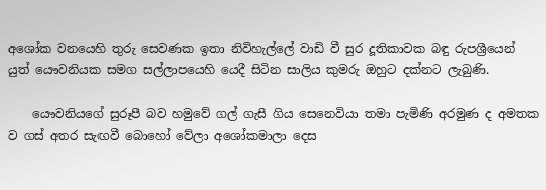අශෝක වනයෙහි තුරු සෙවණක ඉතා නිවිහැල්ලේ වාඩි වී සුර දූතිකාවක බඳු රුපශ්‍රීයෙන් යුත් යෞවනියක සමග සල්ලාපයෙහි යෙදී සිටින සාලිය කුමරු ඔහුට දක්නට ලැබුණි.

    යෞවනියගේ සුරූපී බව හමුවේ ගල් ගැසී ගිය සෙනෙවියා තමා පැමිණි අරමුණ ද අමතක ව ගස් අතර සැඟවී බොහෝ වේලා අශෝකමාලා දෙස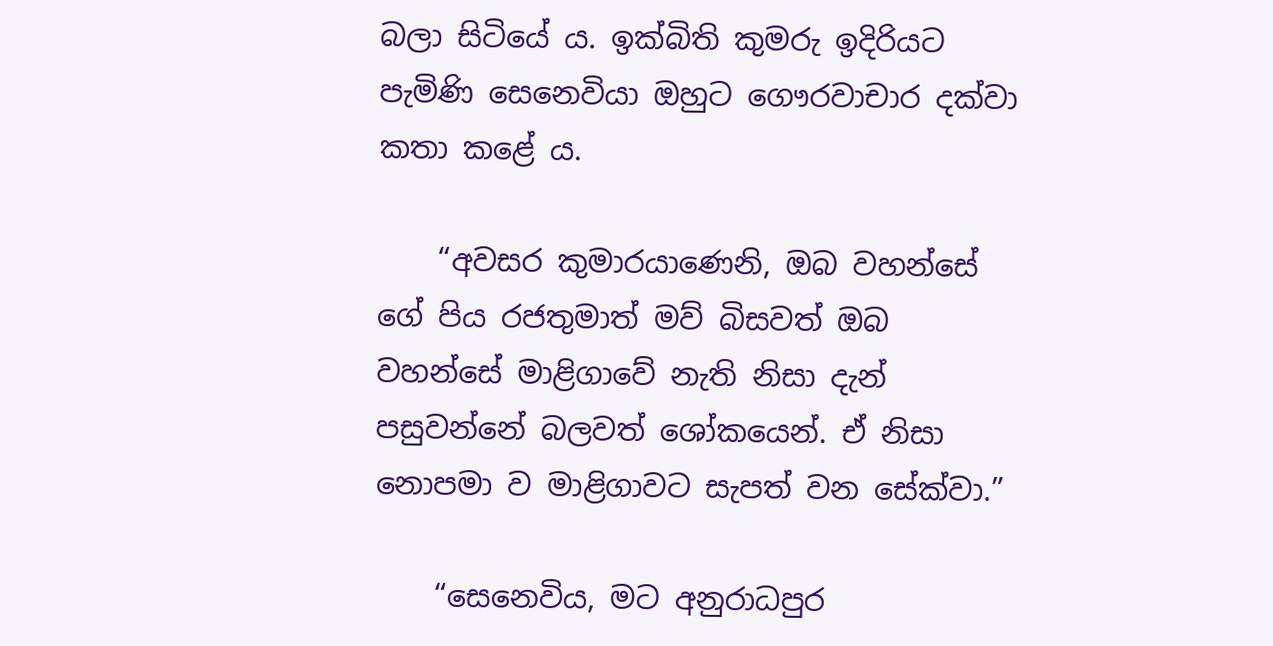බලා සිටියේ ය. ඉක්බිති කුමරු ඉදිරියට පැමිණි සෙනෙවියා ඔහුට ගෞරවාචාර දක්වා කතා කළේ ය.

    “අවසර කුමාරයාණෙනි, ඔබ වහන්සේ ගේ පිය රජතුමාත් මව් බිසවත් ඔබ වහන්සේ මාළිගාවේ නැති නිසා දැන් පසුවන්නේ බලවත් ශෝකයෙන්. ඒ නිසා නොපමා ව මාළිගාවට සැපත් වන සේක්වා.”

    “සෙනෙවිය, මට අනුරාධපුර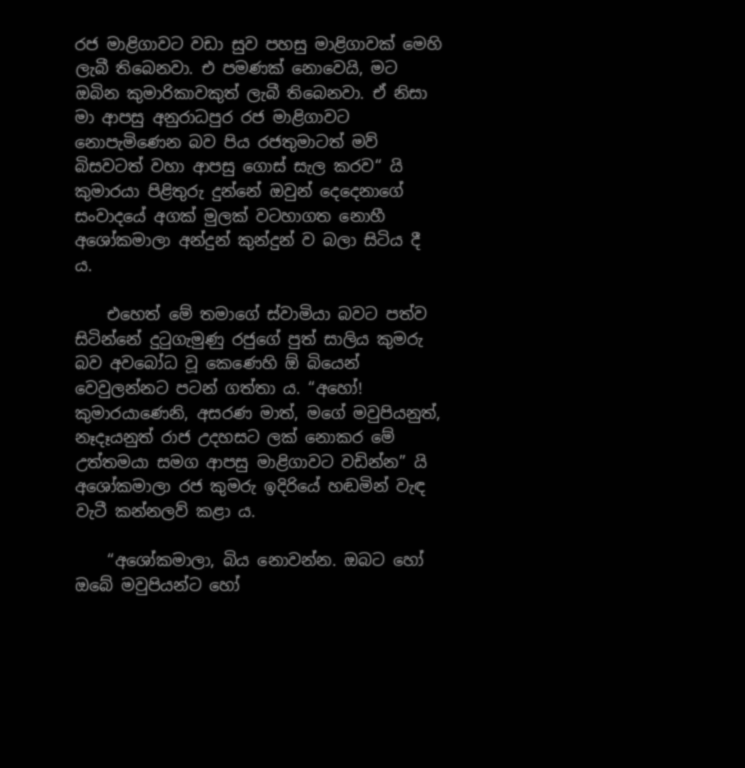රජ මාළිගාවට වඩා සුව පහසු මාළිගාවක් මෙහි ලැබී තිබෙනවා. එ පමණක් නොවෙයි, මට ඔබින කුමාරිකාවකුත් ලැබී තිබෙනවා. ඒ නිසා මා ආපසු අනුරාධපුර රජ මාළිගාවට නොපැමිණෙන බව පිය රජතුමාටත් මව් බිසවටත් වහා ආපසු ගොස් සැල කරව“ යි කුමාරයා පිළිතුරු දුන්නේ ඔවුන් දෙදෙනාගේ සංවාදයේ අගක් මුලක් වටහාගත නොහී අශෝකමාලා අන්දුන් කුන්දුන් ව බලා සිටිය දී ය.

    එහෙත් මේ තමාගේ ස්වාමියා බවට පත්ව සිටින්නේ දුටුගැමුණු රජුගේ පුත් සාලිය කුමරු බව අවබෝධ වූ කෙණෙහි ඕ බියෙන් වෙවුලන්නට පටන් ගත්තා ය. “අහෝ! කුමාරයාණෙනි, අසරණ මාත්, මගේ මවුපියනුත්, නෑදෑයනුත් රාජ උදහසට ලක් නොකර මේ උත්තමයා සමග ආපසු මාළිගාවට වඩින්න” යි අශෝකමාලා රජ කුමරු ඉදිරියේ හඬමින් වැඳ වැටී කන්නලව් කළා ය.

    “අශෝකමාලා, බිය නොවන්න. ඔබට හෝ ඔබේ මවුපියන්ට හෝ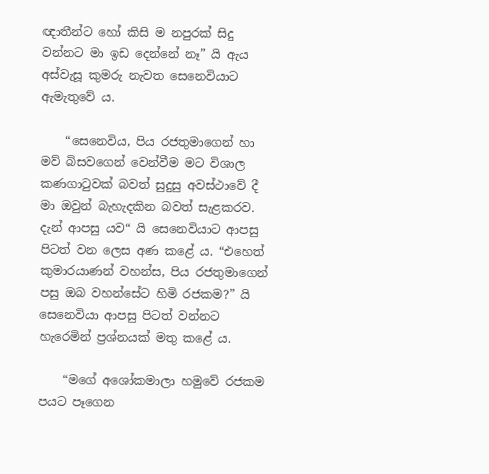ඥාතීන්ට හෝ කිසි ම නපුරක් සිදු වන්නට මා ඉඩ දෙන්නේ නෑ” යි ඇය අස්වැසූ කුමරු නැවත සෙනෙවියාට ඇමැතුවේ ය.

    “සෙනෙවිය, පිය රජතුමාගෙන් හා මව් බිසවගෙන් වෙන්වීම මට විශාල කණගාටුවක් බවත් සුදුසු අවස්ථාවේ දී මා ඔවුන් බැහැදකින බවත් සැළකරව. දැන් ආපසු යව“ යි සෙනෙවියාට ආපසු පිටත් වන ලෙස අණ කළේ ය. “එහෙත් කුමාරයාණන් වහන්ස, පිය රජතුමාගෙන් පසු ඔබ වහන්සේට හිමි රජකම?” යි සෙනෙවියා ආපසු පිටත් වන්නට හැරෙමින් ප්‍රශ්නයක් මතු කළේ ය.

    “මගේ අශෝකමාලා හමුවේ රජකම පයට පෑගෙන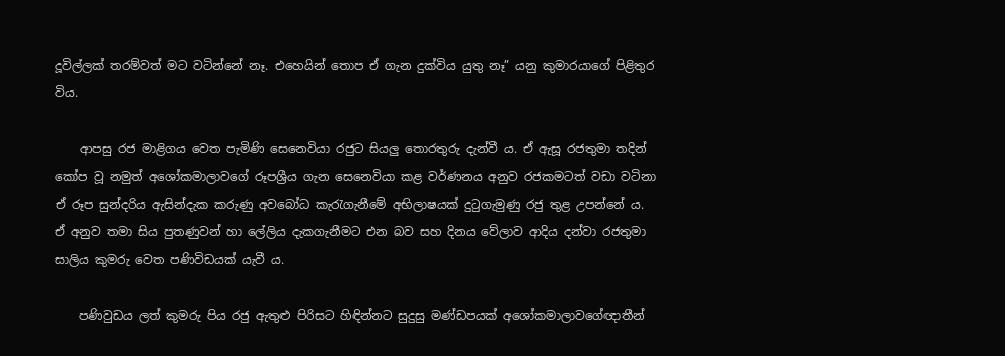දූවිල්ලක් තරම්වත් මට වටින්නේ නෑ. එහෙයින් තොප ඒ ගැන දුක්විය යුතු නෑ” යනු කුමාරයාගේ පිළිතුර විය.

    ආපසු රජ මාළිගය වෙත පැමිණි සෙනෙවියා රජුට සියලු තොරතුරු දැන්වී ය. ඒ ඇසූ රජතුමා තදින් කෝප වූ නමුත් අශෝකමාලාවගේ රූපශ්‍රීය ගැන සෙනෙවියා කළ වර්ණනය අනුව රජකමටත් වඩා වටිනා ඒ රූප සුන්දරිය ඇසින්දැක කරුණු අවබෝධ කැරැගැනීමේ අභිලාෂයක් දුටුගැමුණු රජු තුළ උපන්නේ ය. ඒ අනුව තමා සිය පුතණුවන් හා ලේලිය දැකගැනීමට එන බව සහ දිනය වේලාව ආදිය දන්වා රජතුමා සාලිය කුමරු වෙත පණිවිඩයක් යැවී ය.

    පණිවුඩය ලත් කුමරු පිය රජු ඇතුළු පිරිසට හිඳින්නට සුදුසු මණ්ඩපයක් අශෝකමාලාවගේඥාතීන්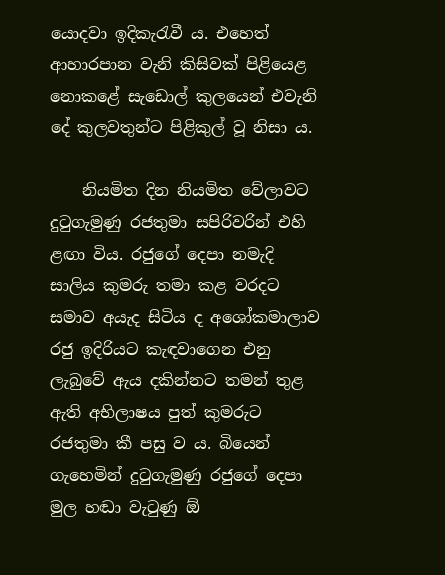යොදවා ඉදිකැරැවී ය. එහෙත් ආහාරපාන වැනි කිසිවක් පිළියෙළ නොකළේ සැඩොල් කුලයෙන් එවැනි දේ කුලවතුන්ට පිළිකුල් වූ නිසා ය.

    නියමිත දින නියමිත වේලාවට දුටුගැමුණු රජතුමා සපිරිවරින් එහි ළඟා විය. රජුගේ දෙපා නමැදි සාලිය කුමරු තමා කළ වරදට සමාව අයැද සිටිය ද අශෝකමාලාව රජු ඉදිරියට කැඳවාගෙන එනු ලැබුවේ ඇය දකින්නට තමන් තුළ ඇති අභිලාෂය පුත් කුමරුට රජතුමා කී පසු ව ය. බියෙන් ගැහෙමින් දුටුගැමුණු රජුගේ දෙපා මුල හඬා වැටුණු ඕ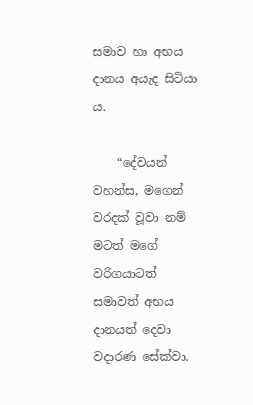සමාව හා අභය දානය අයැද සිටියා ය.

    “දේවයන් වහන්ස, මගෙන් වරදක් වූවා නම් මටත් මගේ වරිගයාටත් සමාවත් අභය දානයත් දෙවා වදාරණ සේක්වා.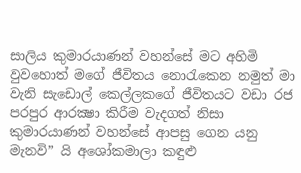සාලිය කුමාරයාණන් වහන්සේ මට අහිමි වුවහොත් මගේ ජීවිතය නොරැකෙන නමුත් මා වැනි සැඩොල් කෙල්ලකගේ ජීවිතයට වඩා රජ පරපුර ආරක්‍ෂා කිරීම වැදගත් නිසා කුමාරයාණන් වහන්සේ ආපසු ගෙන යනු මැනවි” යි අශෝකමාලා කඳුළු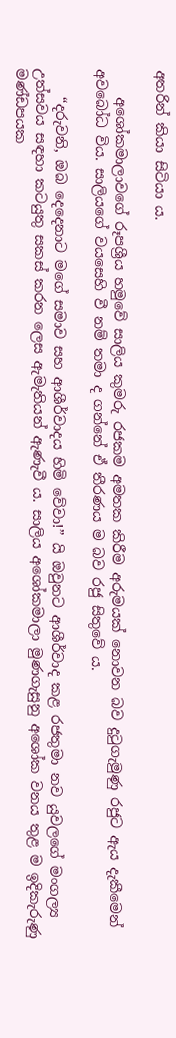අතරින් කියා සිටියා ය.

    අශෝකමාලාවගේ රූපශ්‍රීය හමුවේ සාලිය කුමරු රජකම අමතක කිරීම අරුමයක් නොවන බව දුටුගැමුණු රජුට ඇය දැකීමෙන් අවබෝධ විය. සාලියගේ වයසෙහි වී නම් තමා ද ගන්නේ ඒ තීරණය ම බව රජු සිතුවේ ය.

    “දරුවනි, ඔබ දෙදෙනාට මගේ සමාව සහ ආශීර්වාදය හිමි වේවා!” යි ඔවුනට ආශීර්වාද කළ රජතුමා නව යුවලගේ මංගල්‍ය උත්සවය සඳහා කටයුතු සකස් කරන ලෙස ඇමැතියන් ඇණැවී ය. සාලිය අශෝකමාලා මුණගැසුනු අශෝක වනය තුළ ම ඉදිකැරුණු මණ්ඩපයක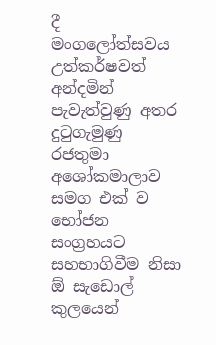දී මංගලෝත්සවය උත්කර්ෂවත් අන්දමින් පැවැත්වුණු අතර දුටුගැමුණු රජතුමා අශෝකමාලාව සමග එක් ව භෝජන සංග්‍රහයට සහභාගිවීම නිසා ඕ සැඩොල් කුලයෙන්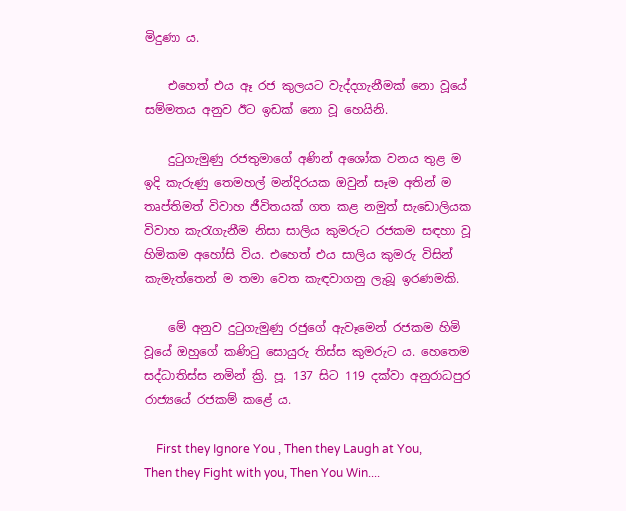මිදුණා ය.

    එහෙත් එය ඈ රජ කුලයට වැද්දගැනීමක් නො වූයේ සම්මතය අනුව ඊට ඉඩක් නො වූ හෙයිනි.

    දුටුගැමුණු රජතුමාගේ අණින් අශෝක වනය තුළ ම ඉදි කැරුණු තෙමහල් මන්දිරයක ඔවුන් සෑම අතින් ම තෘප්තිමත් විවාහ ජීවිතයක් ගත කළ නමුත් සැඩොලියක විවාහ කැරැගැනීම නිසා සාලිය කුමරුට රජකම සඳහා වූ හිමිකම අහෝසි විය. එහෙත් එය සාලිය කුමරු විසින් කැමැත්තෙන් ම තමා වෙත කැඳවාගනු ලැබූ ඉරණමකි.

    මේ අනුව දුටුගැමුණු රජුගේ ඇවෑමෙන් රජකම හිමි වූයේ ඔහුගේ කණිටු සොයුරු තිස්ස කුමරුට ය. හෙතෙම සද්ධාතිස්ස නමින් ක්‍රි. පූ. 137 සිට 119 දක්වා අනුරාධපුර රාජ්‍යයේ රජකම් කළේ ය.

    First they Ignore You , Then they Laugh at You, Then they Fight with you, Then You Win....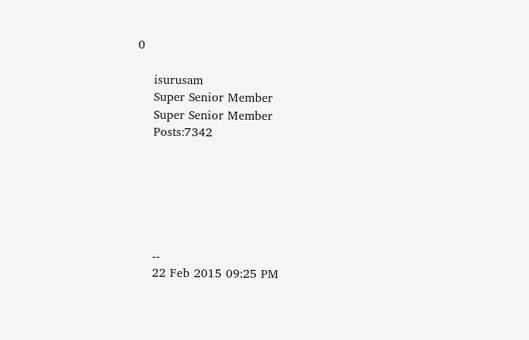0

    isurusam
    Super Senior Member
    Super Senior Member
    Posts:7342






    --
    22 Feb 2015 09:25 PM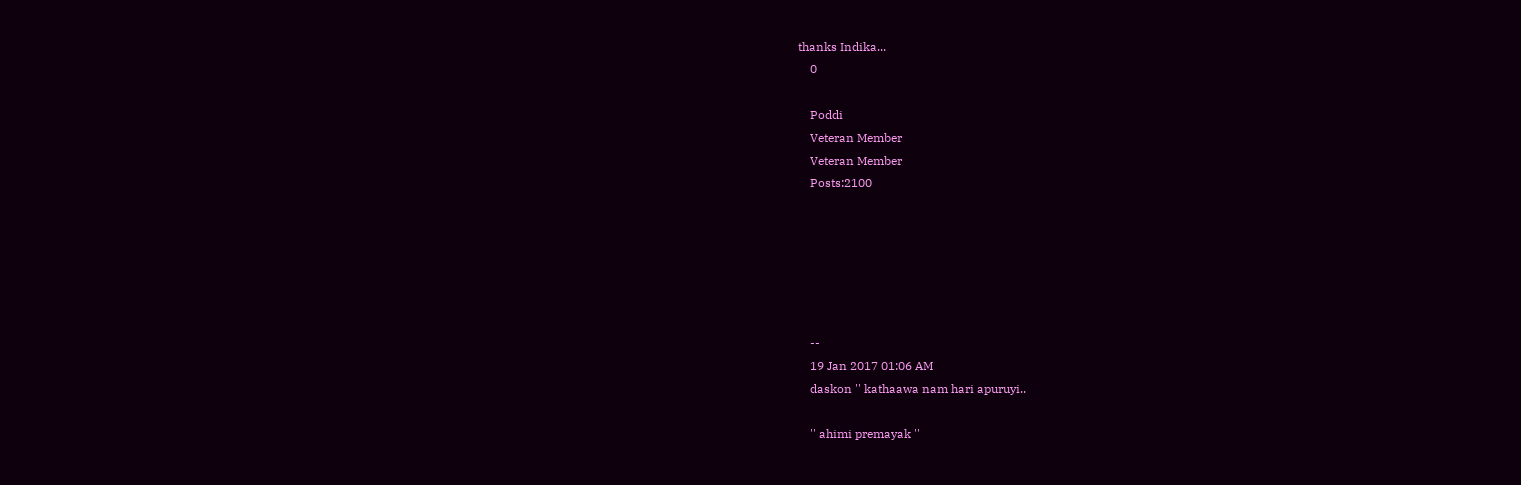thanks Indika...
    0

    Poddi
    Veteran Member
    Veteran Member
    Posts:2100






    --
    19 Jan 2017 01:06 AM
    daskon '' kathaawa nam hari apuruyi..

    '' ahimi premayak ''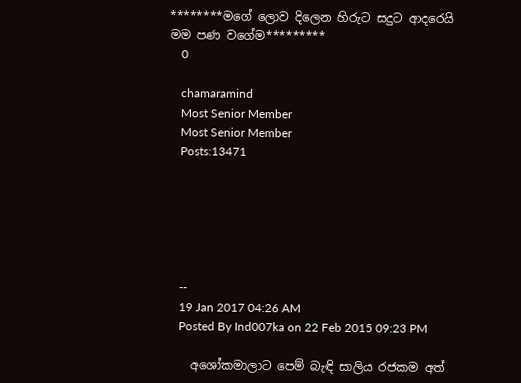********මගේ ලොව දිලෙන හිරුට සදුට ආදරෙයි මම පණ වගේම*********
    0

    chamaramind
    Most Senior Member
    Most Senior Member
    Posts:13471






    --
    19 Jan 2017 04:26 AM
    Posted By Ind007ka on 22 Feb 2015 09:23 PM

    අශෝකමාලාට පෙම් බැඳි සාලිය රජකම අත්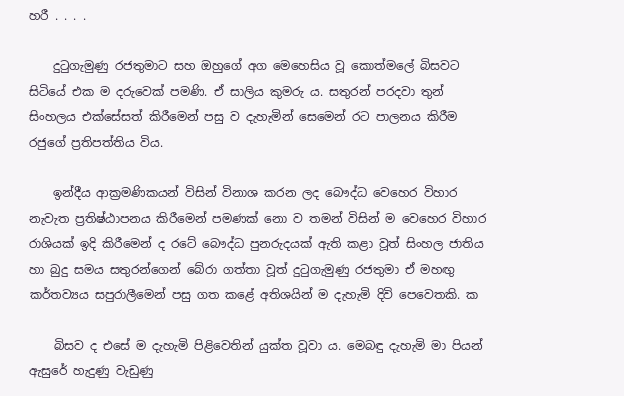හරී . . . .

    දුටුගැමුණු රජතුමාට සහ ඔහුගේ අග මෙහෙසිය වූ කොත්මලේ බිසවට සිටියේ එක ම දරුවෙක් පමණි. ඒ සාලිය කුමරු ය. සතුරන් පරදවා තුන් සිංහලය එක්සේසත් කිරීමෙන් පසු ව දැහැමින් සෙමෙන් රට පාලනය කිරීම රජුගේ ප්‍රතිපත්තිය විය.

    ඉන්දීය ආක්‍රමණිකයන් විසින් විනාශ කරන ලද බෞද්ධ වෙහෙර විහාර නැවැත ප්‍රතිෂ්ඨාපනය කිරීමෙන් පමණක් නො ව තමන් විසින් ම වෙහෙර විහාර රාශියක් ඉදි කිරීමෙන් ද රටේ බෞද්ධ පුනරුදයක් ඇති කළා වූත් සිංහල ජාතිය හා බුදු සමය සතුරන්ගෙන් බේරා ගත්තා වූත් දුටුගැමුණු රජතුමා ඒ මහඟු කර්තව්‍යය සපුරාලීමෙන් පසු ගත කළේ අතිශයින් ම දැහැමි දිවි පෙවෙතකි. ක

    බිසව ද එසේ ම දැහැමි පිළිවෙතින් යුක්ත වූවා ය. මෙබඳු දැහැමි මා පියන් ඇසුරේ හැදුණු වැඩුණු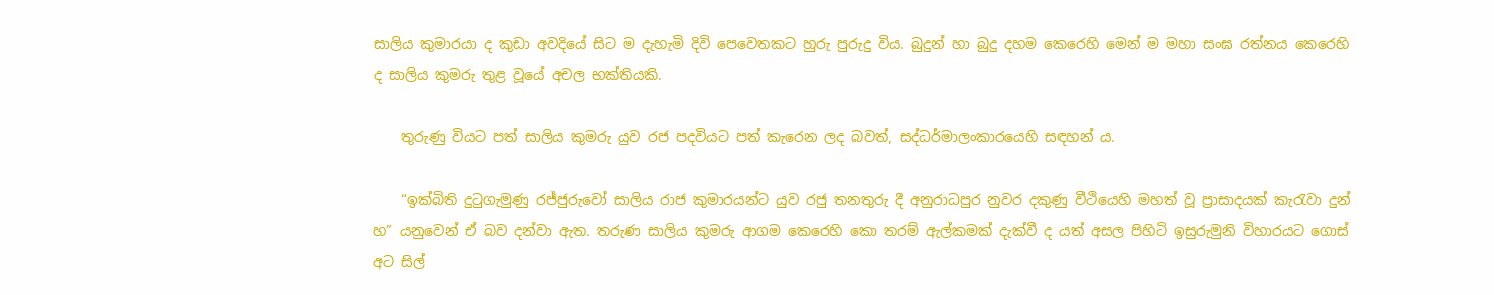සාලිය කුමාරයා ද කුඩා අවදියේ සිට ම දැහැමි දිවි පෙවෙතකට හුරු පුරුදු විය. බුදුන් හා බුදු දහම කෙරෙහි මෙන් ම මහා සංඝ රත්නය කෙරෙහි ද සාලිය කුමරු තුළ වූයේ අචල භක්තියකි.

    තුරුණු වියට පත් සාලිය කුමරු යුව රජ පදවියට පත් කැරෙන ලද බවත්, සද්ධර්මාලංකාරයෙහි සඳහන් ය.

    “ඉක්බිති දුටුගැමුණු රජ්ජුරුවෝ සාලිය රාජ කුමාරයන්ට යුව රජු තනතුරු දී අනුරාධපුර නුවර දකුණු වීථියෙහි මහත් වූ ප්‍රාසාදයක් කැරැවා දුන් හ” යනුවෙන් ඒ බව දන්වා ඇත. තරුණ සාලිය කුමරු ආගම කෙරෙහි කො තරම් ඇල්කමක් දැක්වී ද යත් අසල පිහිටි ඉසුරුමුනි විහාරයට ගොස් අට සිල්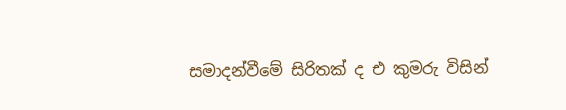සමාදන්වීමේ සිරිතක් ද එ කුමරු විසින්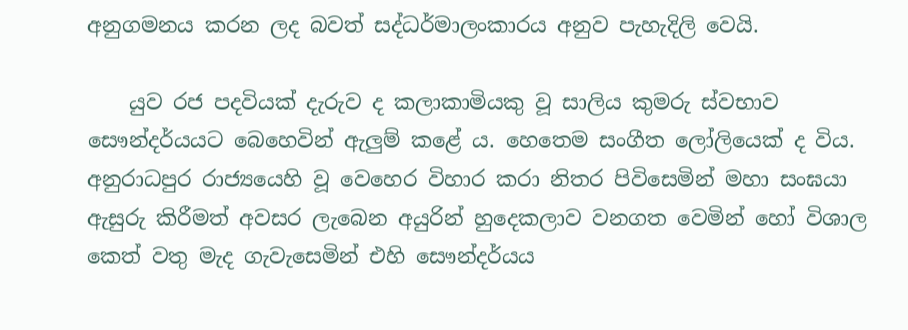අනුගමනය කරන ලද බවත් සද්ධර්මාලංකාරය අනුව පැහැදිලි වෙයි.

    යුව රජ පදවියක් දැරුව ද කලාකාමියකු වූ සාලිය කුමරු ස්වභාව සෞන්දර්යයට බෙහෙවින් ඇලුම් කළේ ය. හෙතෙම සංගීත ලෝලියෙක් ද විය. අනුරාධපුර රාජ්‍යයෙහි වූ වෙහෙර විහාර කරා නිතර පිවිසෙමින් මහා සංඝයා ඇසුරු කිරීමත් අවසර ලැබෙන අයුරින් හුදෙකලාව වනගත වෙමින් හෝ විශාල කෙත් වතු මැද ගැවැසෙමින් එහි සෞන්දර්යය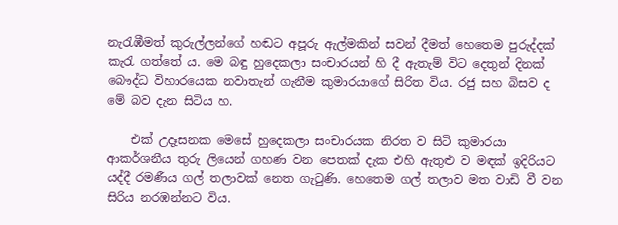නැරැඹීමත් කුරුල්ලන්ගේ හඬට අපූරු ඇල්මකින් සවන් දීමත් හෙතෙම පුරුද්දක් කැරැ ගත්තේ ය. මෙ බඳු හුදෙකලා සංචාරයන් හි දී ඇතැම් විට දෙතුන් දිනක් බෞද්ධ විහාරයෙක නවාතැන් ගැනීම කුමාරයාගේ සිරිත විය. රජු සහ බිසව ද මේ බව දැන සිටිය හ.

    එක් උදෑසනක මෙසේ හුදෙකලා සංචාරයක නිරත ව සිටි කුමාරයා ආකර්ශනීය තුරු ලියෙන් ගහණ වන පෙතක් දැක එහි ඇතුළු ව මඳක් ඉදිරියට යද්දී රමණීය ගල් තලාවක් නෙත ගැටුණි. හෙතෙම ගල් තලාව මත වාඩි වී වන සිරිය නරඹන්නට විය.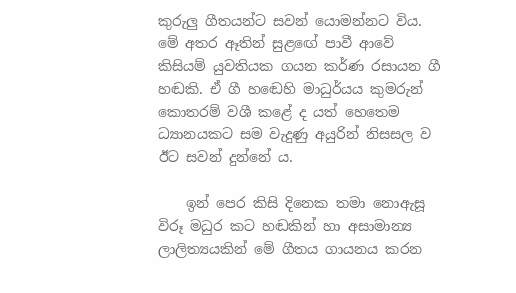කුරුලු ගීතයන්ට සවන් යොමන්නට විය. මේ අතර ඈතින් සුළඟේ පාවී ආවේ කිසියම් යුවතියක ගයන කර්ණ රසායන ගී හඬකි. ඒ ගී හඬෙහි මාධුර්යය කුමරුන් කොතරම් වශී කළේ ද යත් හෙතෙම ධ්‍යානයකට සම වැදුණු අයුරින් නිසසල ව ඊට සවන් දුන්නේ ය.

    ඉන් පෙර කිසි දිනෙක තමා නොඇසූ විරූ මධුර කට හඬකින් හා අසාමාන්‍ය ලාලිත්‍යයකින් මේ ගීතය ගායනය කරන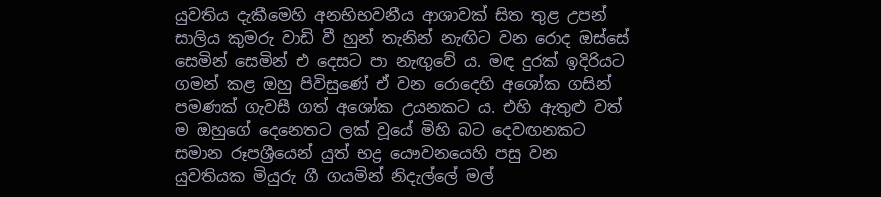යුවතිය දැකීමෙහි අනභිභවනීය ආශාවක් සිත තුළ උපන් සාලිය කුමරු වාඩි වී හුන් තැනින් නැඟිට වන රොද ඔස්සේ සෙමින් සෙමින් එ දෙසට පා නැඟුවේ ය. මඳ දුරක් ඉදිරියට ගමන් කළ ඔහු පිවිසුණේ ඒ වන රොදෙහි අශෝක ගසින් පමණක් ගැවසී ගත් අශෝක උයනකට ය. එහි ඇතුළු වත් ම ඔහුගේ දෙනෙතට ලක් වූයේ මිහි බට දෙවඟනකට සමාන රූපශ්‍රීයෙන් යුත් භද්‍ර යෞවනයෙහි පසු වන යුවතියක මියුරු ගී ගයමින් නිදැල්ලේ මල්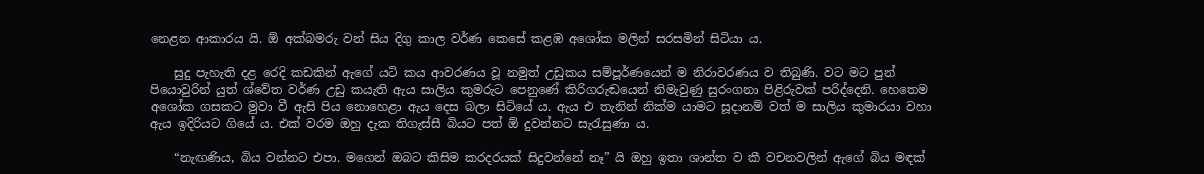නෙළන ආකාරය යි. ඕ අක්බමරු වන් සිය දිගු කාල වර්ණ කෙසේ කළඹ අශෝක මලින් සරසමින් සිටියා ය.

    සුදු පැහැති දළ රෙදි කඩකින් ඇගේ යටි කය ආවරණය වූ නමුත් උඩුකය සම්පූර්ණයෙන් ම නිරාවරණය ව තිබුණි. වට මට පුන් පියොවුරින් යුත් ශ්වේත වර්ණ උඩු කයැති ඇය සාලිය කුමරුට පෙනුණේ කිරිගරුඬයෙන් නිමැවුණු සුරංගනා පිළිරුවක් පරිද්දෙනි. හෙතෙම අශෝක ගසකට මුවා වී ඇසි පිය නොහෙළා ඇය දෙස බලා සිටියේ ය. ඇය එ තැනින් නික්ම යාමට සූදානම් වත් ම සාලිය කුමාරයා වහා ඇය ඉදිරියට ගියේ ය. එක් වරම ඔහු දැක තිගැස්සී බියට පත් ඕ දුවන්නට සැරැසුණා ය.

    “නැඟණිය, බිය වන්නට එපා. මගෙන් ඔබට කිසිම කරදරයක් සිදුවන්නේ නෑ” යි ඔහු ඉතා ශාන්ත ව කී වචනවලින් ඇගේ බිය මඳක්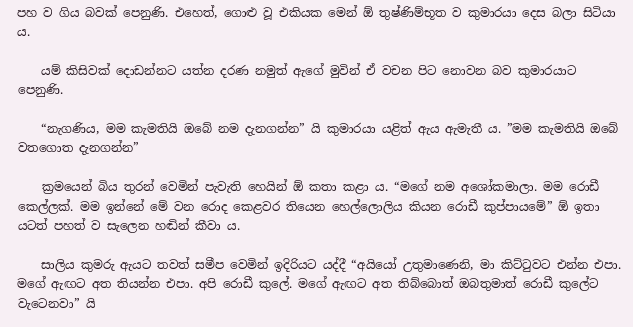පහ ව ගිය බවක් පෙනුණි. එහෙත්, ගොළු වූ එකියක මෙන් ඕ තුෂ්ණිම්භූත ව කුමාරයා දෙස බලා සිටියා ය.

    යම් කිසිවක් දොඩන්නට යත්න දරණ නමුත් ඇගේ මුවින් ඒ වචන පිට නොවන බව කුමාරයාට පෙනුණි.

    “නැගණිය, මම කැමතියි ඔබේ නම දැනගන්න” යි කුමාරයා යළිත් ඇය ඇමැතී ය. ”මම කැමතියි ඔබේ වතගොත දැනගන්න”

    ක්‍රමයෙන් බිය තුරන් වෙමින් පැවැති හෙයින් ඕ කතා කළා ය. “මගේ නම අශෝකමාලා. මම රොඩී කෙල්ලක්. මම ඉන්නේ මේ වන රොද කෙළවර තියෙන හෙල්ලොලිය කියන රොඩී කුප්පායමේ” ඕ ඉතා යටත් පහත් ව සැලෙන හඬින් කීවා ය.

    සාලිය කුමරු ඇයට තවත් සමීප වෙමින් ඉදිරියට යද්දී “අයියෝ උතුමාණෙනි, මා කිට්ටුවට එන්න එපා. මගේ ඇඟට අත තියන්න එපා. අපි රොඩී කුලේ. මගේ ඇඟට අත තිබ්බොත් ඔබතුමාත් රොඩී කුලේට වැටෙනවා” යි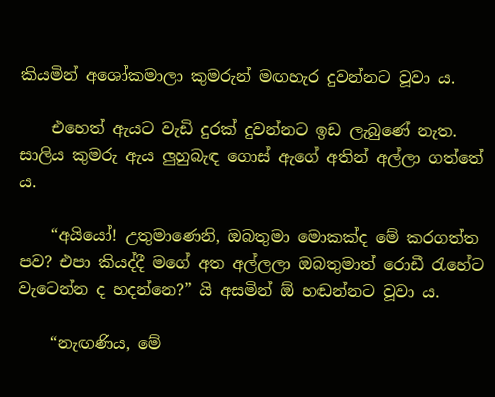කියමින් අශෝකමාලා කුමරුන් මඟහැර දුවන්නට වූවා ය.

    එහෙත් ඇයට වැඩි දුරක් දුවන්නට ඉඩ ලැබුණේ නැත. සාලිය කුමරු ඇය ලුහුබැඳ ගොස් ඇගේ අතින් අල්ලා ගත්තේ ය.

    “අයියෝ! උතුමාණෙනි, ඔබතුමා මොකක්ද මේ කරගත්ත පව? එපා කියද්දී මගේ අත අල්ලලා ඔබතුමාත් රොඩී රැහේට වැටෙන්න ද හදන්නෙ?” යි අසමින් ඕ හඬන්නට වූවා ය.

    “නැඟණිය, මේ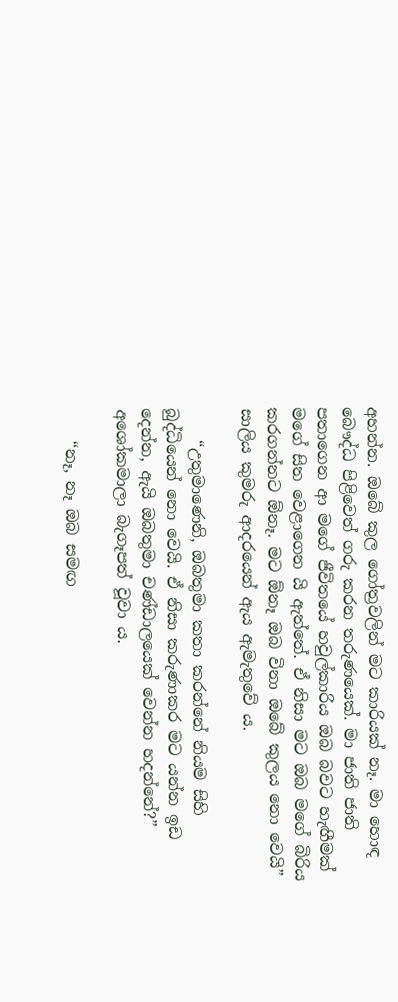අහන්න. ඔබේ කුල ගෝත්‍රවලින් මට කාරියක් නෑ. මා හොඳ බෞද්ධ පිළිවෙත් ගරු කරන තරුණයෙක්. මා ජාති ජාති පතාගෙන ආ මගේ ජීවිතයේ හවුල්කාරිය ඔබ බවට හැඟීමක් මගේ සිත වෙළාගෙන යි ඇත්තේ. ඒ නිසා මට ඔබ මගේ බිරිය කරගන්නට ඕනෑ. මට ඕනෑ ඔබ විනා ඔබේ කුලය නො වෙයි” සාලිය කුමරු ආදරයෙන් ඇය ඇමැතුවේ ය.

    “උතුමාණෙනි, ඔබතුමා කතා කරන්නේ නියම සිහි බුද්ධියෙන් නො වෙයි. ඒ නිසා කරුණාකර මට යන්න ඉඩ දෙන්න, ඇයි ඔබතුමා චණ්ඩාලයෙක් වෙන්න හදන්නේ?” අශෝකමාලා බැගෑපත් වූවා ය.

    “නෑ, නෑ ඔබ සමඟ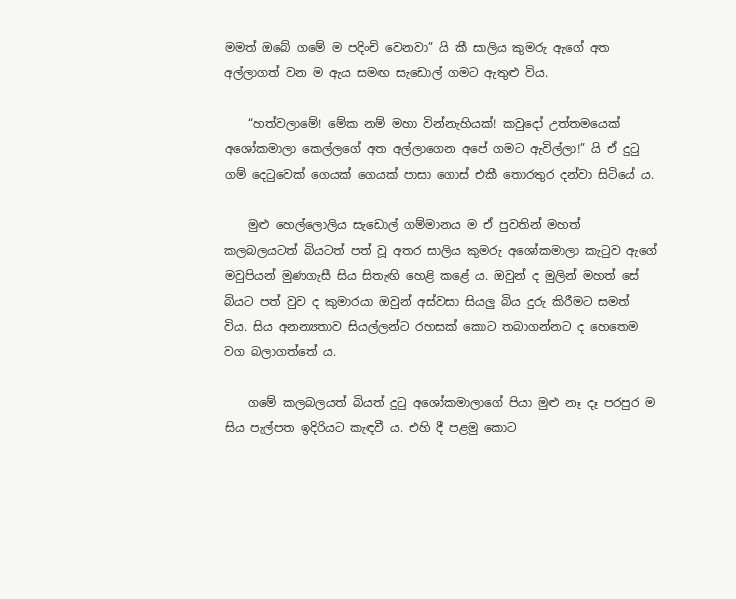මමත් ඔබේ ගමේ ම පදිංචි වෙනවා” යි කී සාලිය කුමරු ඇගේ අත අල්ලාගත් වන ම ඇය සමඟ සැඩොල් ගමට ඇතුළු විය.

    “හත්වලාමේ! මේක නම් මහා වින්නැහියක්! කවුදෝ උත්තමයෙක් අශෝකමාලා කෙල්ලගේ අත අල්ලාගෙන අපේ ගමට ඇවිල්ලා!” යි ඒ දුටු ගම් දෙටුවෙක් ගෙයක් ගෙයක් පාසා ගොස් එකී තොරතුර දන්වා සිටියේ ය.

    මුළු හෙල්ලොලිය සැඩොල් ගම්මානය ම ඒ පුවතින් මහත් කලබලයටත් බියටත් පත් වූ අතර සාලිය කුමරු අශෝකමාලා කැටුව ඇගේ මවුපියන් මුණගැසී සිය සිතැඟි හෙළි කළේ ය. ඔවුන් ද මුලින් මහත් සේ බියට පත් වුව ද කුමාරයා ඔවුන් අස්වසා සියලු බිය දුරු කිරීමට සමත් විය. සිය අනන්‍යතාව සියල්ලන්ට රහසක් කොට තබාගන්නට ද හෙතෙම වග බලාගත්තේ ය.

    ගමේ කලබලයත් බියත් දුටු අශෝකමාලාගේ පියා මුළු නෑ දෑ පරපුර ම සිය පැල්පත ඉදිරියට කැඳවී ය. එහි දී පළමු කොට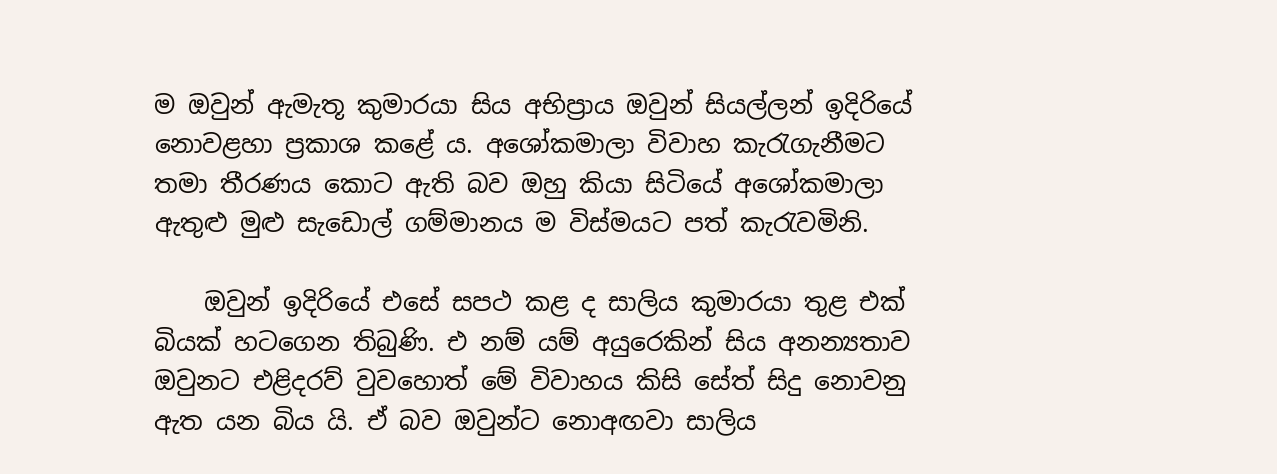ම ඔවුන් ඇමැතූ කුමාරයා සිය අභිප්‍රාය ඔවුන් සියල්ලන් ඉදිරියේ නොවළහා ප්‍රකාශ කළේ ය. අශෝකමාලා විවාහ කැරැගැනීමට තමා තීරණය කොට ඇති බව ඔහු කියා සිටියේ අශෝකමාලා ඇතුළු මුළු සැඩොල් ගම්මානය ම විස්මයට පත් කැරැවමිනි.

    ඔවුන් ඉදිරියේ එසේ සපථ කළ ද සාලිය කුමාරයා තුළ එක් බියක් හටගෙන තිබුණි. එ නම් යම් අයුරෙකින් සිය අනන්‍යතාව ඔවුනට එළිදරව් වුවහොත් මේ විවාහය කිසි සේත් සිදු නොවනු ඇත යන බිය යි. ඒ බව ඔවුන්ට නොඅඟවා සාලිය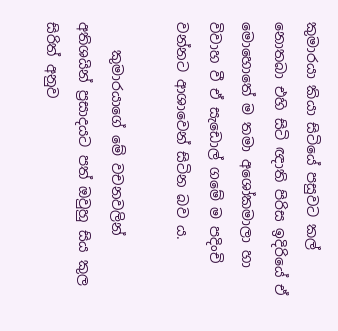කුමාරයා කියා සිටියේ පසුවට කල් නොතබා එහි සිටි ඥාති පිරිස ඉදිරියේ ඒ මොහොතේ ම තමා අශෝකමාලා හා විවාහ වී ඒ සැඩොල් ගමේ ම පදිංචි වන්නට ආශාවෙන් සිටින බව ය.

    කුමාරයාගේ මේ වචනවලින් අතිශයින් ප්‍රසාදයට පත් ඔවුහු සිය කුල සිරිත් අනුව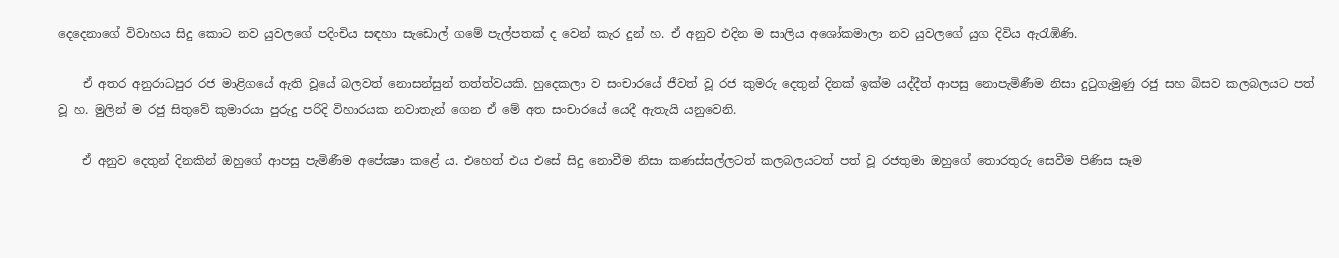දෙදෙනාගේ විවාහය සිදු කොට නව යුවලගේ පදිංචිය සඳහා සැඩොල් ගමේ පැල්පතක් ද වෙන් කැර දුන් හ. ඒ අනුව එදින ම සාලිය අශෝකමාලා නව යුවලගේ යුග දිවිය ඇරැඹිණි.

    ඒ අතර අනුරාධපුර රජ මාළිගයේ ඇති වූයේ බලවත් නොසන්සුන් තත්ත්වයකි. හුදෙකලා ව සංචාරයේ ජීවත් වූ රජ කුමරු දෙතුන් දිනක් ඉක්ම යද්දීත් ආපසු නොපැමිණීම නිසා දුටුගැමුණු රජු සහ බිසව කලබලයට පත් වූ හ. මුලින් ම රජු සිතුවේ කුමාරයා පුරුදු පරිදි විහාරයක නවාතැන් ගෙන ඒ මේ අත සංචාරයේ යෙදී ඇතැයි යනුවෙනි.

    ඒ අනුව දෙතුන් දිනකින් ඔහුගේ ආපසු පැමිණීම අපේක්‍ෂා කළේ ය. එහෙත් එය එසේ සිදු නොවීම නිසා කණස්සල්ලටත් කලබලයටත් පත් වූ රජතුමා ඔහුගේ තොරතුරු සෙවීම පිණිස සෑම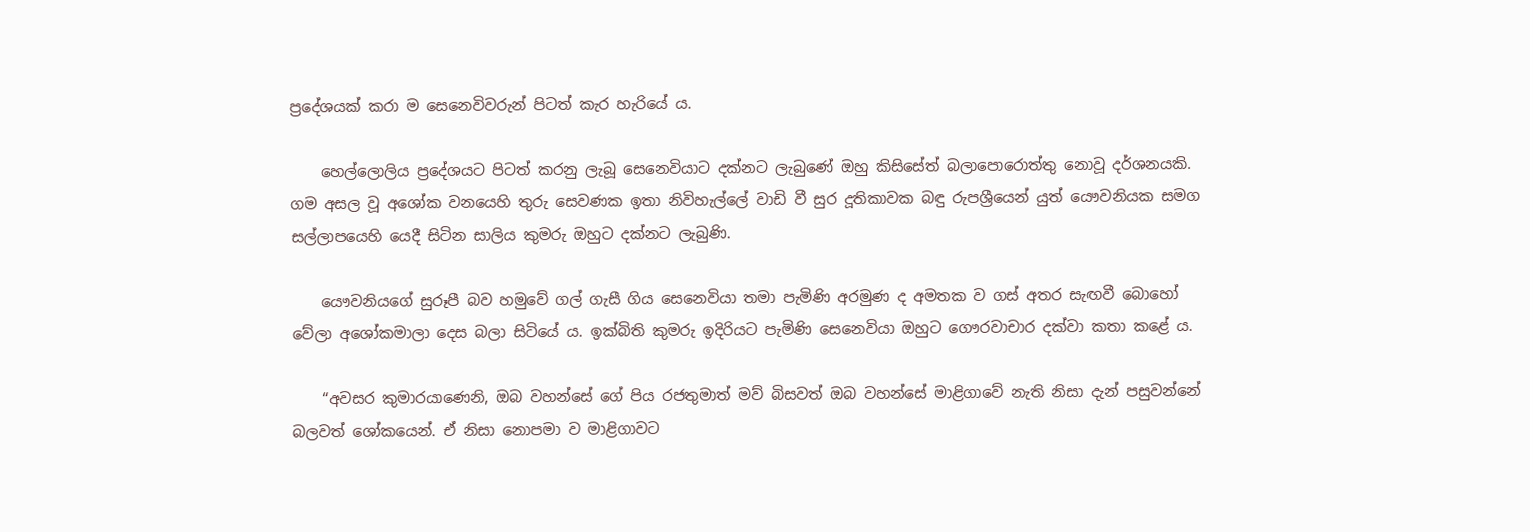ප්‍රදේශයක් කරා ම සෙනෙවිවරුන් පිටත් කැර හැරියේ ය.

    හෙල්ලොලිය ප්‍රදේශයට පිටත් කරනු ලැබූ සෙනෙවියාට දක්නට ලැබුණේ ඔහු කිසිසේත් බලාපොරොත්තු නොවූ දර්ශනයකි. ගම අසල වූ අශෝක වනයෙහි තුරු සෙවණක ඉතා නිවිහැල්ලේ වාඩි වී සුර දූතිකාවක බඳු රුපශ්‍රීයෙන් යුත් යෞවනියක සමග සල්ලාපයෙහි යෙදී සිටින සාලිය කුමරු ඔහුට දක්නට ලැබුණි.

    යෞවනියගේ සුරූපී බව හමුවේ ගල් ගැසී ගිය සෙනෙවියා තමා පැමිණි අරමුණ ද අමතක ව ගස් අතර සැඟවී බොහෝ වේලා අශෝකමාලා දෙස බලා සිටියේ ය. ඉක්බිති කුමරු ඉදිරියට පැමිණි සෙනෙවියා ඔහුට ගෞරවාචාර දක්වා කතා කළේ ය.

    “අවසර කුමාරයාණෙනි, ඔබ වහන්සේ ගේ පිය රජතුමාත් මව් බිසවත් ඔබ වහන්සේ මාළිගාවේ නැති නිසා දැන් පසුවන්නේ බලවත් ශෝකයෙන්. ඒ නිසා නොපමා ව මාළිගාවට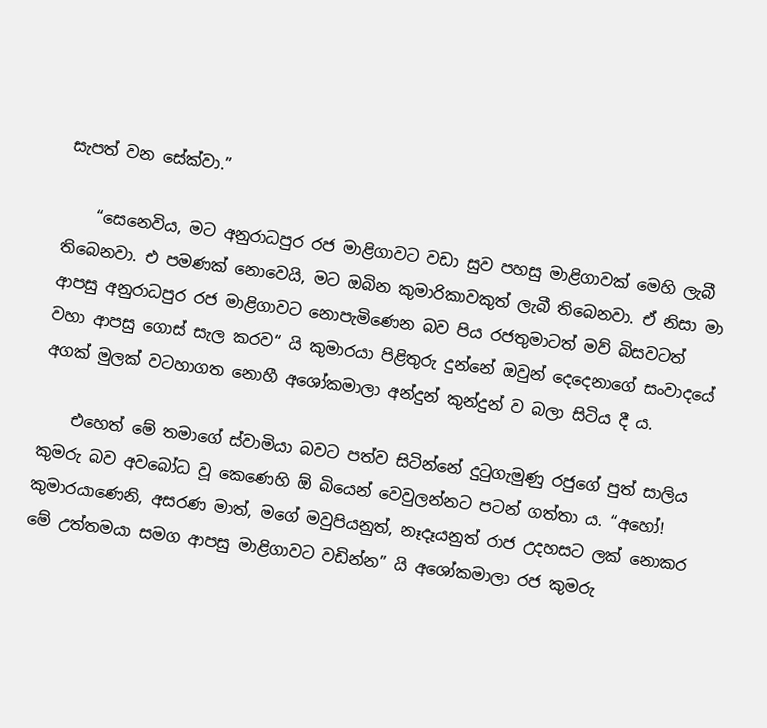සැපත් වන සේක්වා.”

    “සෙනෙවිය, මට අනුරාධපුර රජ මාළිගාවට වඩා සුව පහසු මාළිගාවක් මෙහි ලැබී තිබෙනවා. එ පමණක් නොවෙයි, මට ඔබින කුමාරිකාවකුත් ලැබී තිබෙනවා. ඒ නිසා මා ආපසු අනුරාධපුර රජ මාළිගාවට නොපැමිණෙන බව පිය රජතුමාටත් මව් බිසවටත් වහා ආපසු ගොස් සැල කරව“ යි කුමාරයා පිළිතුරු දුන්නේ ඔවුන් දෙදෙනාගේ සංවාදයේ අගක් මුලක් වටහාගත නොහී අශෝකමාලා අන්දුන් කුන්දුන් ව බලා සිටිය දී ය.

    එහෙත් මේ තමාගේ ස්වාමියා බවට පත්ව සිටින්නේ දුටුගැමුණු රජුගේ පුත් සාලිය කුමරු බව අවබෝධ වූ කෙණෙහි ඕ බියෙන් වෙවුලන්නට පටන් ගත්තා ය. “අහෝ! කුමාරයාණෙනි, අසරණ මාත්, මගේ මවුපියනුත්, නෑදෑයනුත් රාජ උදහසට ලක් නොකර මේ උත්තමයා සමග ආපසු මාළිගාවට වඩින්න” යි අශෝකමාලා රජ කුමරු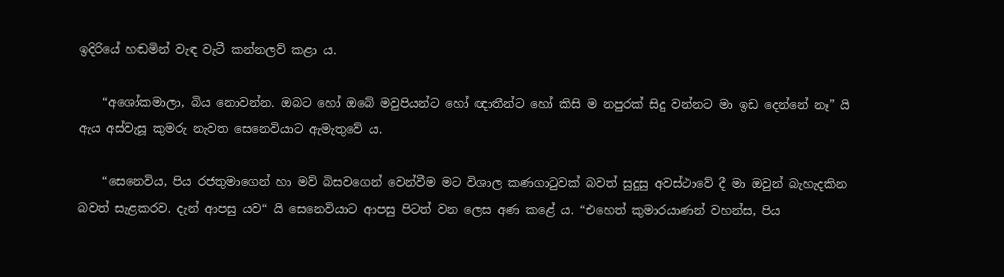ඉදිරියේ හඬමින් වැඳ වැටී කන්නලව් කළා ය.

    “අශෝකමාලා, බිය නොවන්න. ඔබට හෝ ඔබේ මවුපියන්ට හෝ ඥාතීන්ට හෝ කිසි ම නපුරක් සිදු වන්නට මා ඉඩ දෙන්නේ නෑ” යි ඇය අස්වැසූ කුමරු නැවත සෙනෙවියාට ඇමැතුවේ ය.

    “සෙනෙවිය, පිය රජතුමාගෙන් හා මව් බිසවගෙන් වෙන්වීම මට විශාල කණගාටුවක් බවත් සුදුසු අවස්ථාවේ දී මා ඔවුන් බැහැදකින බවත් සැළකරව. දැන් ආපසු යව“ යි සෙනෙවියාට ආපසු පිටත් වන ලෙස අණ කළේ ය. “එහෙත් කුමාරයාණන් වහන්ස, පිය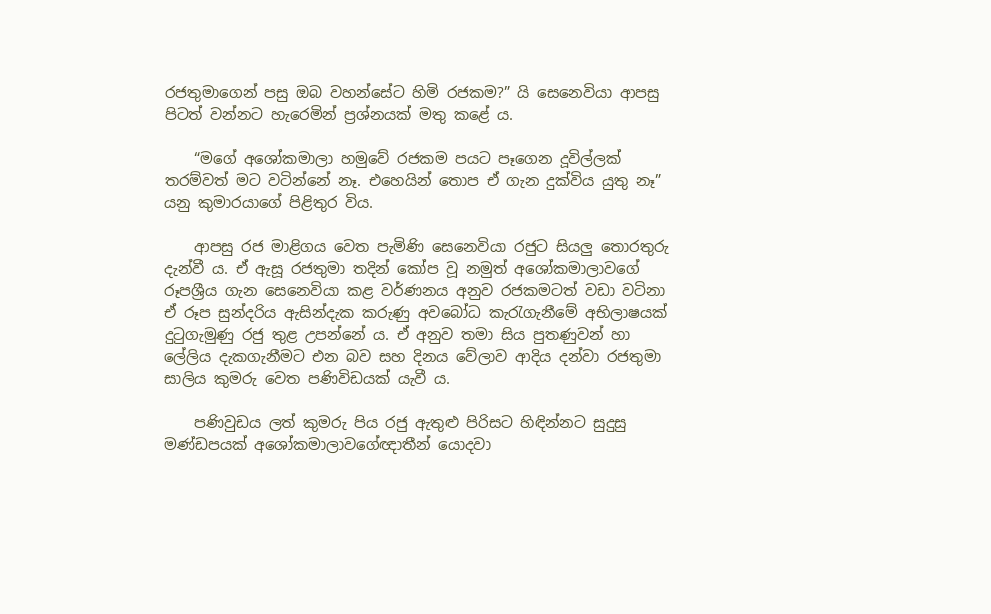රජතුමාගෙන් පසු ඔබ වහන්සේට හිමි රජකම?” යි සෙනෙවියා ආපසු පිටත් වන්නට හැරෙමින් ප්‍රශ්නයක් මතු කළේ ය.

    “මගේ අශෝකමාලා හමුවේ රජකම පයට පෑගෙන දූවිල්ලක් තරම්වත් මට වටින්නේ නෑ. එහෙයින් තොප ඒ ගැන දුක්විය යුතු නෑ” යනු කුමාරයාගේ පිළිතුර විය.

    ආපසු රජ මාළිගය වෙත පැමිණි සෙනෙවියා රජුට සියලු තොරතුරු දැන්වී ය. ඒ ඇසූ රජතුමා තදින් කෝප වූ නමුත් අශෝකමාලාවගේ රූපශ්‍රීය ගැන සෙනෙවියා කළ වර්ණනය අනුව රජකමටත් වඩා වටිනා ඒ රූප සුන්දරිය ඇසින්දැක කරුණු අවබෝධ කැරැගැනීමේ අභිලාෂයක් දුටුගැමුණු රජු තුළ උපන්නේ ය. ඒ අනුව තමා සිය පුතණුවන් හා ලේලිය දැකගැනීමට එන බව සහ දිනය වේලාව ආදිය දන්වා රජතුමා සාලිය කුමරු වෙත පණිවිඩයක් යැවී ය.

    පණිවුඩය ලත් කුමරු පිය රජු ඇතුළු පිරිසට හිඳින්නට සුදුසු මණ්ඩපයක් අශෝකමාලාවගේඥාතීන් යොදවා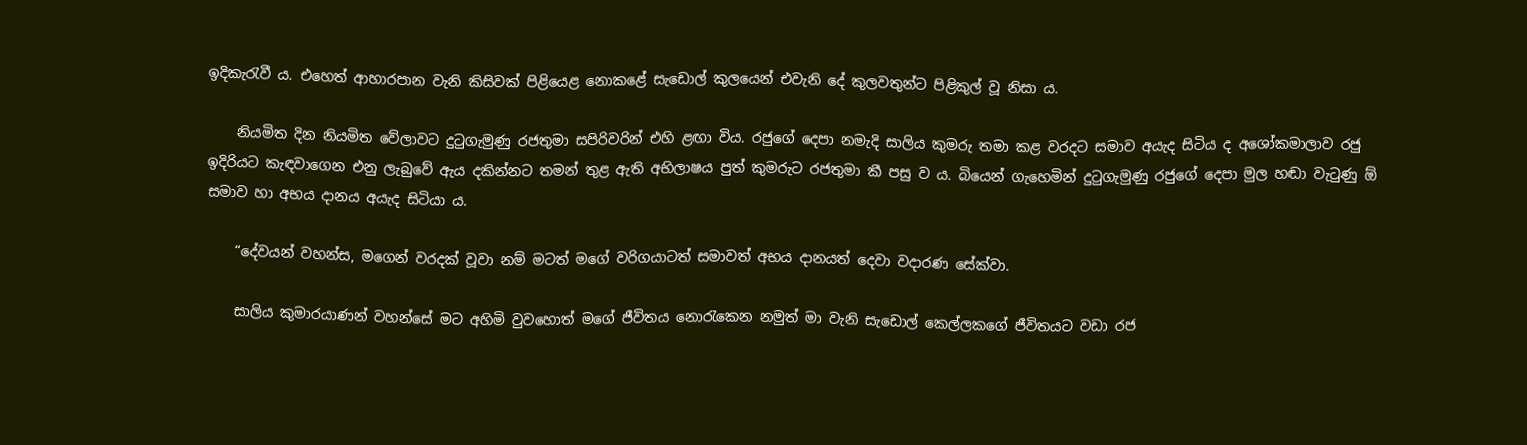ඉදිකැරැවී ය. එහෙත් ආහාරපාන වැනි කිසිවක් පිළියෙළ නොකළේ සැඩොල් කුලයෙන් එවැනි දේ කුලවතුන්ට පිළිකුල් වූ නිසා ය.

    නියමිත දින නියමිත වේලාවට දුටුගැමුණු රජතුමා සපිරිවරින් එහි ළඟා විය. රජුගේ දෙපා නමැදි සාලිය කුමරු තමා කළ වරදට සමාව අයැද සිටිය ද අශෝකමාලාව රජු ඉදිරියට කැඳවාගෙන එනු ලැබුවේ ඇය දකින්නට තමන් තුළ ඇති අභිලාෂය පුත් කුමරුට රජතුමා කී පසු ව ය. බියෙන් ගැහෙමින් දුටුගැමුණු රජුගේ දෙපා මුල හඬා වැටුණු ඕ සමාව හා අභය දානය අයැද සිටියා ය.

    “දේවයන් වහන්ස, මගෙන් වරදක් වූවා නම් මටත් මගේ වරිගයාටත් සමාවත් අභය දානයත් දෙවා වදාරණ සේක්වා.

    සාලිය කුමාරයාණන් වහන්සේ මට අහිමි වුවහොත් මගේ ජීවිතය නොරැකෙන නමුත් මා වැනි සැඩොල් කෙල්ලකගේ ජීවිතයට වඩා රජ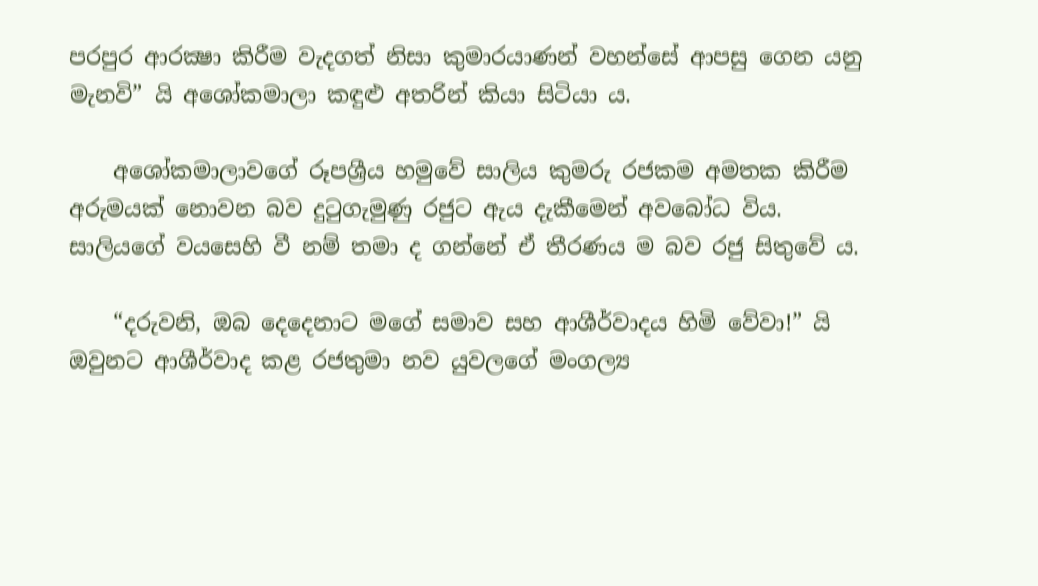පරපුර ආරක්‍ෂා කිරීම වැදගත් නිසා කුමාරයාණන් වහන්සේ ආපසු ගෙන යනු මැනවි” යි අශෝකමාලා කඳුළු අතරින් කියා සිටියා ය.

    අශෝකමාලාවගේ රූපශ්‍රීය හමුවේ සාලිය කුමරු රජකම අමතක කිරීම අරුමයක් නොවන බව දුටුගැමුණු රජුට ඇය දැකීමෙන් අවබෝධ විය. සාලියගේ වයසෙහි වී නම් තමා ද ගන්නේ ඒ තීරණය ම බව රජු සිතුවේ ය.

    “දරුවනි, ඔබ දෙදෙනාට මගේ සමාව සහ ආශීර්වාදය හිමි වේවා!” යි ඔවුනට ආශීර්වාද කළ රජතුමා නව යුවලගේ මංගල්‍ය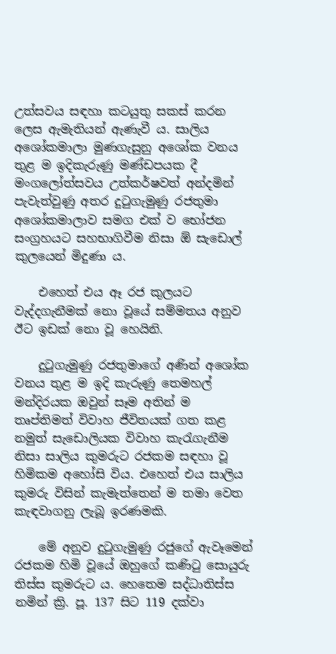උත්සවය සඳහා කටයුතු සකස් කරන ලෙස ඇමැතියන් ඇණැවී ය. සාලිය අශෝකමාලා මුණගැසුනු අශෝක වනය තුළ ම ඉදිකැරුණු මණ්ඩපයක දී මංගලෝත්සවය උත්කර්ෂවත් අන්දමින් පැවැත්වුණු අතර දුටුගැමුණු රජතුමා අශෝකමාලාව සමග එක් ව භෝජන සංග්‍රහයට සහභාගිවීම නිසා ඕ සැඩොල් කුලයෙන් මිදුණා ය.

    එහෙත් එය ඈ රජ කුලයට වැද්දගැනීමක් නො වූයේ සම්මතය අනුව ඊට ඉඩක් නො වූ හෙයිනි.

    දුටුගැමුණු රජතුමාගේ අණින් අශෝක වනය තුළ ම ඉදි කැරුණු තෙමහල් මන්දිරයක ඔවුන් සෑම අතින් ම තෘප්තිමත් විවාහ ජීවිතයක් ගත කළ නමුත් සැඩොලියක විවාහ කැරැගැනීම නිසා සාලිය කුමරුට රජකම සඳහා වූ හිමිකම අහෝසි විය. එහෙත් එය සාලිය කුමරු විසින් කැමැත්තෙන් ම තමා වෙත කැඳවාගනු ලැබූ ඉරණමකි.

    මේ අනුව දුටුගැමුණු රජුගේ ඇවෑමෙන් රජකම හිමි වූයේ ඔහුගේ කණිටු සොයුරු තිස්ස කුමරුට ය. හෙතෙම සද්ධාතිස්ස නමින් ක්‍රි. පූ. 137 සිට 119 දක්වා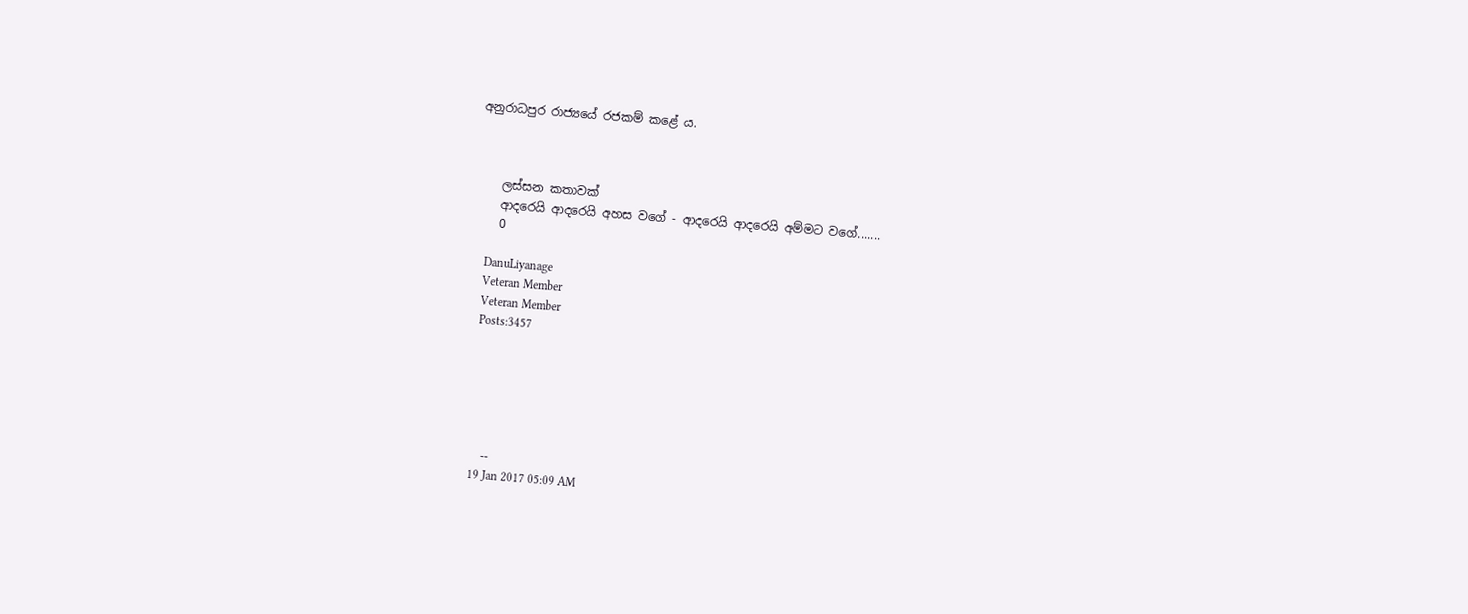අනුරාධපුර රාජ්‍යයේ රජකම් කළේ ය.



    ලස්සන කතාවක්
    ආදරෙයි ආදරෙයි අහස වගේ - ආදරෙයි ආදරෙයි අම්මට වගේ.......
    0

    DanuLiyanage
    Veteran Member
    Veteran Member
    Posts:3457






    --
    19 Jan 2017 05:09 AM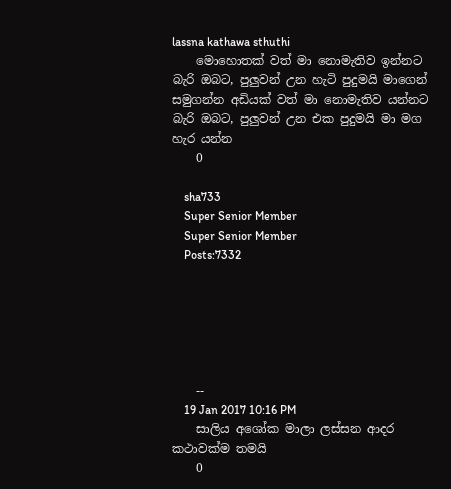lassna kathawa sthuthi
    මොහොතක් වත් මා නොමැතිව ඉන්නට බැරි ඔබට, පුලුවන් උන හැටි පුදුමයි මාගෙන් සමුගන්න අඩියක් වත් මා නොමැතිව යන්නට බැරි ඔබට, පුලුවන් උන එක පුදුමයි මා මග හැර යන්න
    0

    sha733
    Super Senior Member
    Super Senior Member
    Posts:7332






    --
    19 Jan 2017 10:16 PM
    සාලිය අශෝක මාලා ලස්සන ආදර කථාවක්ම තමයි
    0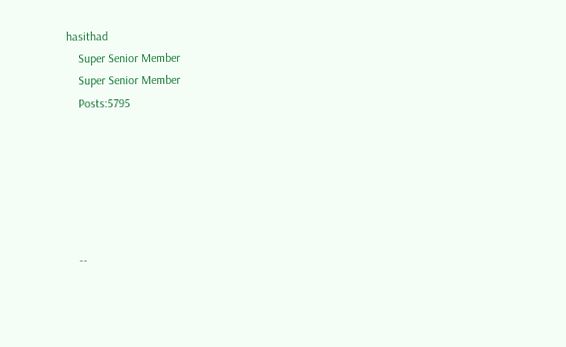hasithad
    Super Senior Member
    Super Senior Member
    Posts:5795






    --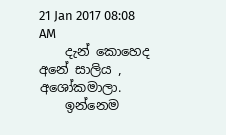21 Jan 2017 08:08 AM
    දැන් කොහෙද අනේ සාලිය , අශෝකමාලා.
    ඉන්නෙම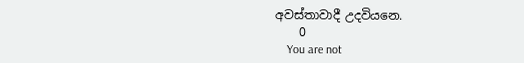අවස්තාවාදී උදවියනෙ.
    0
    You are not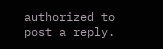authorized to post a reply.